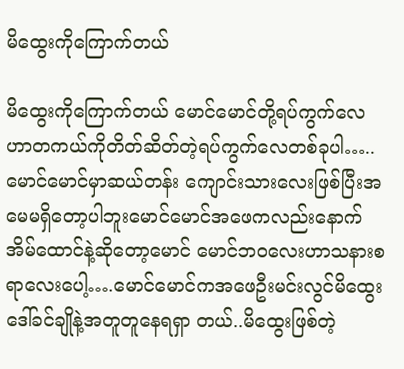မိထွေးကိုကြောက်တယ်

မိထွေးကိုကြောက်တယ် မောင်မောင်တို့ရပ်ကွက်လေဟာတကယ်ကိုတိတ်ဆိတ်တဲ့ရပ်ကွက်လေတစ်ခုပါ…..မောင်မောင်မှာဆယ်တန်း ကျောင်းသားလေးဖြစ်ပြီးအမေမရှိတော့ပါဘူးမောင်မောင်အဖေကလည်းနောက်အိမ်ထောင်နဲ့ဆိုတော့မောင် မောင်ဘ၀လေးဟာသနားစရာလေးပေါ့….မောင်မောင်ကအဖေဦးမင်းလွင်မိထွေးဒေါ်ခင်ချိုနဲ့အတူတူနေရရှာ တယ်..မိထွေးဖြစ်တဲ့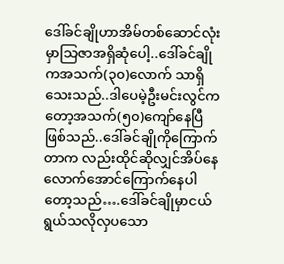ဒေါ်ခင်ချိုဟာအိမ်တစ်ဆောင်လုံးမှာသြဇာအရှိဆုံပေါ့..ဒေါ်ခင်ချိုကအသက်(၃၀)လောက် သာရှိသေးသည်..ဒါပေမဲ့ဦးမင်းလွင်ကတော့အသက်(၅၀)ကျော်နေပြီဖြစ်သည်..ဒေါ်ခင်ချိုကိုကြောက်တာက လည်းထိုင်ဆိုလျှင်အိပ်နေလောက်အောင်ကြောက်နေပါတော့သည်….ဒေါ်ခင်ချိုမှာငယ်ရွယ်သလိုလှပသော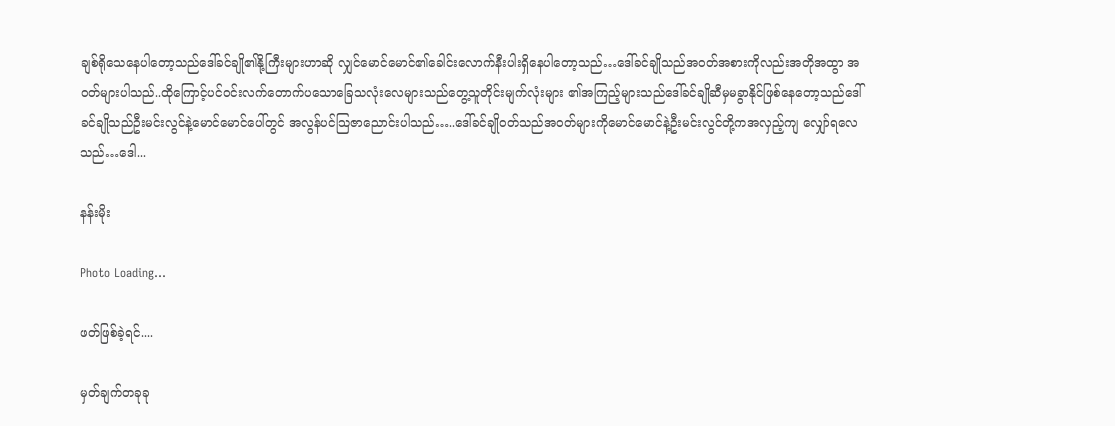ချစ်ရိုသေနေပါတော့သည်ဒေါ်ခင်ချို၏နို့ကြီးများဟာဆို လျှင်မောင်မောင်၏ခေါင်းလောက်နီးပါးရှိနေပါတော့သည်…ဒေါ်ခင်ချိုသည်အဝတ်အစားကိုလည်းအတိုအထွာ အဝတ်များပါသည်..ထိုကြောင့်ပင်ဝင်းလက်တောက်ပသောခြေသလုံးလေများသည်တွေ့သူတိုင်းမျက်လုံးများ ၏အကြည့်များသည်ဒေါ်ခင်ချိုဆီမှမခွာနိုင်ဖြစ်နေတော့သည်ဒေါ်ခင်ချိုသည်ဦးမင်းလွင်နဲ့မောင်မောင်ပေါ်တွင် အလွန်ပင်သြဇာညောင်းပါသည်…..ဒေါ်ခင်ချိုဝတ်သည်အဝတ်များကိုမောင်မောင်နဲ့ဦးမင်းလွင်တို့ကအလှည့်ကျ လျှော်ရလေသည်…ဒေါ...

နန်းမိုး

Photo Loading...

ဖတ်ဖြစ်ခဲ့ရင်....

မှတ်ချက်တခုခု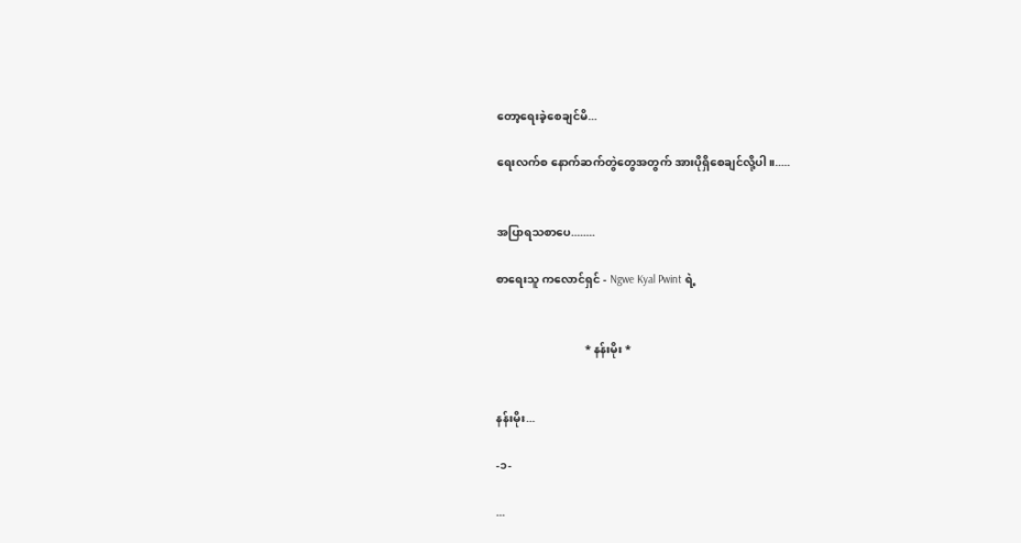တော့ရေးခဲ့စေချင်မိ...

ရေးလက်စ နောက်ဆက်တွဲတွေအတွက် အားပိုရှိစေချင်လို့ပါ။.....


အပြာရသစာပေ........

စာရေးသူ ကလောင်ရှင် - Ngwe Kyal Pwint ရဲ့


                               * နန်းမိုး *


နန်းမိုး...

-၁-

...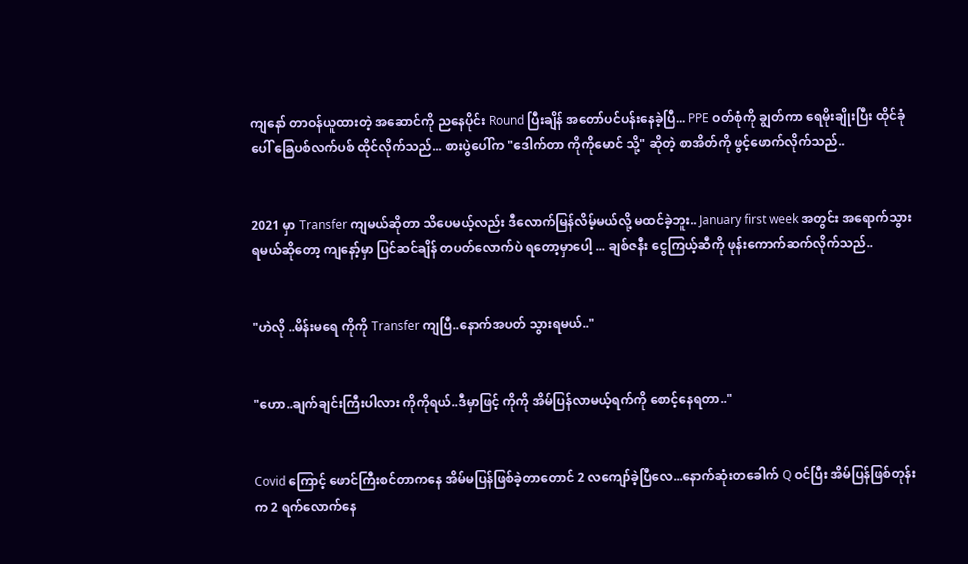ကျနော် တာဝန်ယူထားတဲ့ အဆောင်ကို ညနေပိုင်း Round ပြီးချိန် အတော်ပင်ပန်းနေခဲ့ပြီ... PPE ဝတ်စုံကို ချွတ်ကာ ရေမိုးချိုးပြီး ထိုင်ခုံပေါ် ခြေပစ်လက်ပစ် ထိုင်လိုက်သည်... စားပွဲပေါ်က "ဒေါက်တာ ကိုကိုမောင် သို့" ဆိုတဲ့ စာအိတ်ကို ဖွင့်ဖောက်လိုက်သည်..


2021 မှာ Transfer ကျမယ်ဆိုတာ သိပေမယ့်လည်း ဒီလောက်မြန်လိမ့်မယ်လို့ မထင်ခဲ့ဘူး.. January first week အတွင်း အရောက်သွားရမယ်ဆိုတော့ ကျနော့်မှာ ပြင်ဆင်ချိန် တပတ်လောက်ပဲ ရတော့မှာပေါ့ ... ချစ်ဇနီး ငွေကြယ့်ဆီကို ဖုန်းကောက်ဆက်လိုက်သည်..


"ဟဲလို ..မိန်းမရေ ကိုကို Transfer ကျပြီ..နောက်အပတ် သွားရမယ်.."


"ဟော..ချက်ချင်းကြီးပါလား ကိုကိုရယ်..ဒီမှာဖြင့် ကိုကို အိမ်ပြန်လာမယ့်ရက်ကို စောင့်နေရတာ.."


Covid ကြောင့် ဖောင်ကြီးစင်တာကနေ အိမ်မပြန်ဖြစ်ခဲ့တာတောင် 2 လကျော်ခဲ့ပြီလေ...နောက်ဆုံးတခေါက် Q ဝင်ပြီး အိမ်ပြန်ဖြစ်တုန်းက 2 ရက်လောက်နေ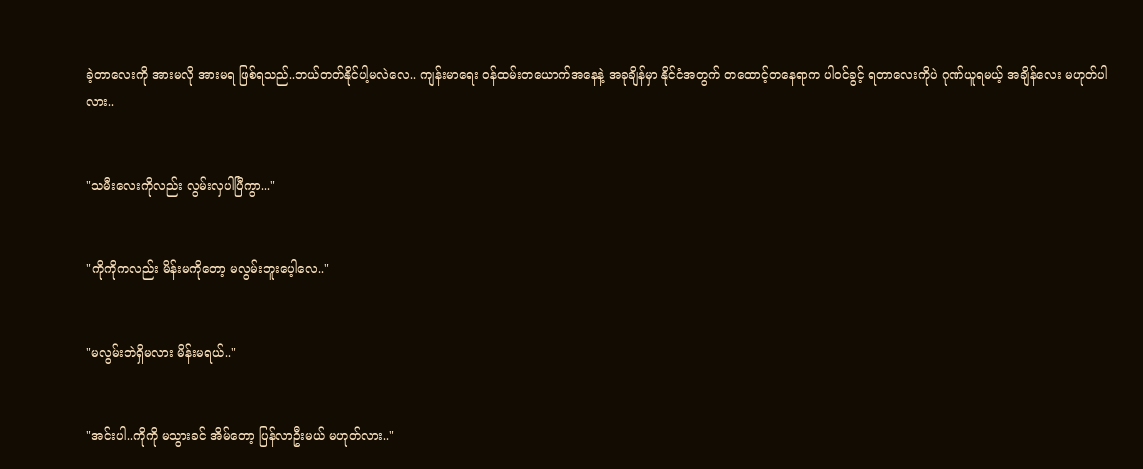ခဲ့တာလေးကို အားမလို အားမရ ဖြစ်ရသည်..ဘယ်တတ်နိုင်ပါ့မလဲလေ.. ကျန်းမာရေး ဝန်ထမ်းတယောက်အနေနဲ့ အခုချိန်မှာ နိုင်ငံအတွက် တထောင့်တနေရာက ပါဝင်ခွင့် ရတာလေးကိုပဲ ဂုဏ်ယူရမယ့် အချိန်လေး မဟုတ်ပါလား..


"သမီးလေးကိုလည်း လွမ်းလှပါပြီကွာ..."


"ကိုကိုကလည်း မိန်းမကိုတော့ မလွမ်းဘူးပေ့ါလေ.."


"မလွမ်းဘဲရှိမလား မိန်းမရယ်.."


"အင်းပါ..ကိုကို မသွားခင် အိမ်တော့ ပြန်လာဦးမယ် မဟုတ်လား.."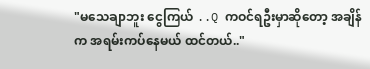"မသေချာဘူး ငွေကြယ် ..Q ကဝင်ရဦးမှာဆိုတော့ အချိန်က အရမ်းကပ်နေမယ် ထင်တယ်.."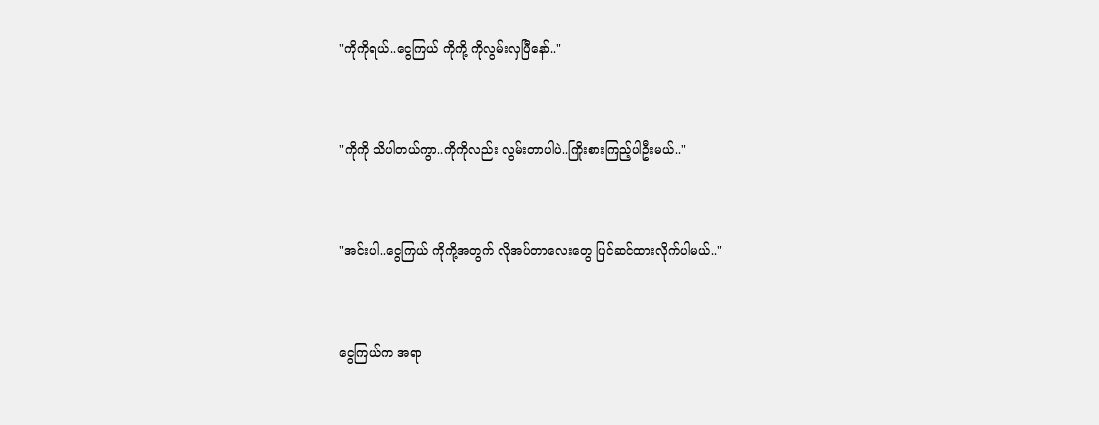"ကိုကိုရယ်..ငွေကြယ် ကိုကို့ ကိုလွမ်းလှပြီနော်.."


"ကိုကို သိပါတယ်ကွာ..ကိုကိုလည်း လွမ်းတာပါပဲ..ကြိုးစားကြည့်ပါဦးမယ်.."


"အင်းပါ..ငွေကြယ် ကိုကို့အတွက် လိုအပ်တာလေးတွေ ပြင်ဆင်ထားလိုက်ပါမယ်.."


ငွေကြယ်က အရာ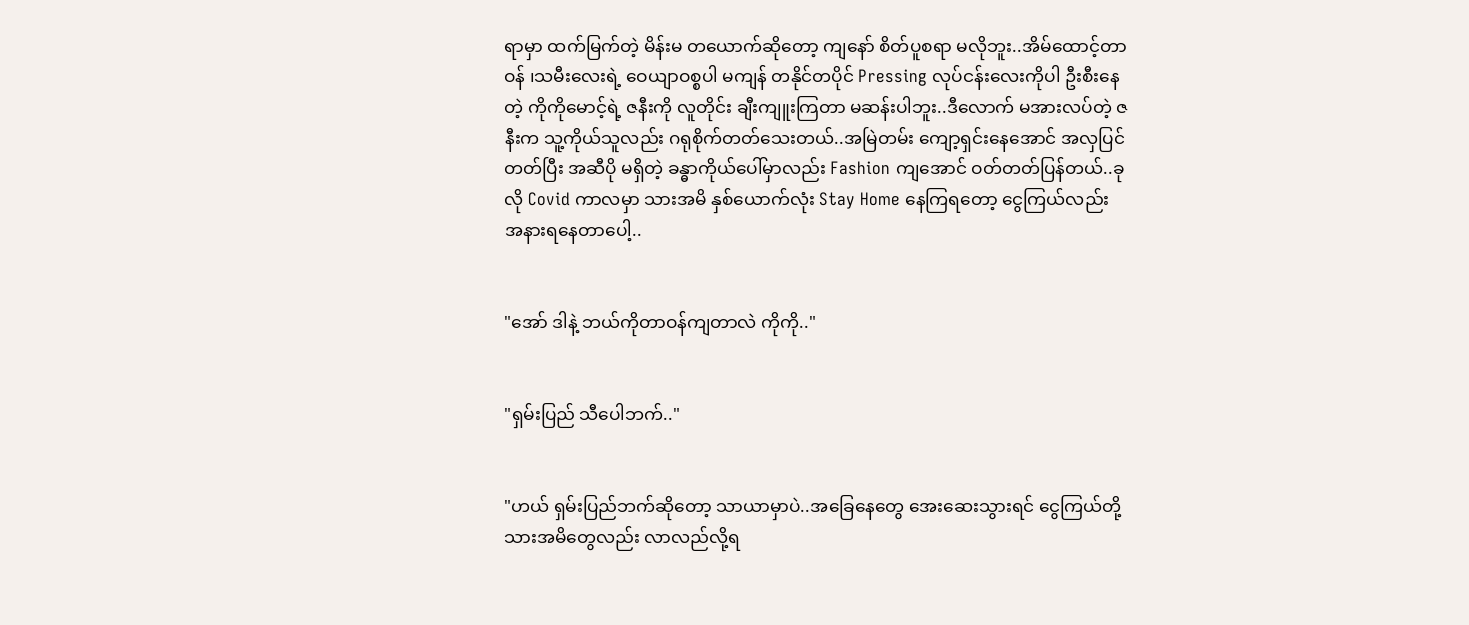ရာမှာ ထက်မြက်တဲ့ မိန်းမ တယောက်ဆိုတော့ ကျနော် စိတ်ပူစရာ မလိုဘူး..အိမ်ထောင့်တာဝန် ၊သမီးလေးရဲ့ ဝေယျာဝစ္စပါ မကျန် တနိုင်တပိုင် Pressing လုပ်ငန်းလေးကိုပါ ဦးစီးနေတဲ့ ကိုကိုမောင့်ရဲ့ ဇနီးကို လူတိုင်း ချီးကျူးကြတာ မဆန်းပါဘူး..ဒီလောက် မအားလပ်တဲ့ ဇနီးက သူ့ကိုယ်သူလည်း ဂရုစိုက်တတ်သေးတယ်..အမြဲတမ်း ကျော့ရှင်းနေအောင် အလှပြင်တတ်ပြီး အဆီပို မရှိတဲ့ ခန္ဓာကိုယ်ပေါ်မှာလည်း Fashion ကျအောင် ဝတ်တတ်ပြန်တယ်..ခုလို Covid ကာလမှာ သားအမိ နှစ်ယောက်လုံး Stay Home နေကြရတော့ ငွေကြယ်လည်း အနားရနေတာပေါ့..


"အော် ဒါနဲ့ ဘယ်ကိုတာဝန်ကျတာလဲ ကိုကို.."


"ရှမ်းပြည် သီပေါဘက်.."


"ဟယ် ရှမ်းပြည်ဘက်ဆိုတော့ သာယာမှာပဲ..အခြေနေတွေ အေးဆေးသွားရင် ငွေကြယ်တို့ သားအမိတွေလည်း လာလည်လို့ရ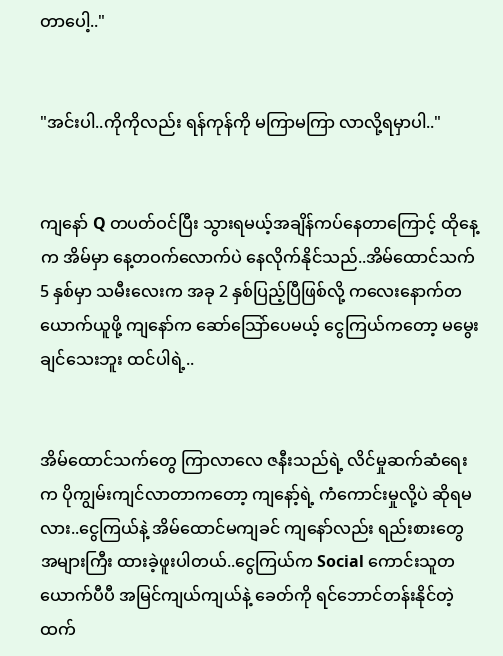တာပေါ့.."


"အင်းပါ..ကိုကိုလည်း ရန်ကုန်ကို မကြာမကြာ လာလို့ရမှာပါ.."


ကျနော် Q တပတ်ဝင်ပြီး သွားရမယ့်အချိန်ကပ်နေတာကြောင့် ထိုနေ့က အိမ်မှာ နေ့တဝက်လောက်ပဲ နေလိုက်နိုင်သည်..အိမ်ထောင်သက် 5 နှစ်မှာ သမီးလေးက အခု 2 နှစ်ပြည့်ပြီဖြစ်လို့ ကလေးနောက်တယောက်ယူဖို့ ကျနော်က ဆော်သြော်ပေမယ့် ငွေကြယ်ကတော့ မမွေးချင်သေးဘူး ထင်ပါရဲ့..


အိမ်ထောင်သက်တွေ ကြာလာလေ ဇနီးသည်ရဲ့ လိင်မှုဆက်ဆံရေးက ပိုကျွမ်းကျင်လာတာကတော့ ကျနော့်ရဲ့ ကံကောင်းမှုလို့ပဲ ဆိုရမလား..ငွေကြယ်နဲ့ အိမ်ထောင်မကျခင် ကျနော်လည်း ရည်းစားတွေ အများကြီး ထားခဲ့ဖူးပါတယ်..ငွေကြယ်က Social ကောင်းသူတယောက်ပီပီ အမြင်ကျယ်ကျယ်နဲ့ ခေတ်ကို ရင်ဘောင်တန်းနိုင်တဲ့ ထက်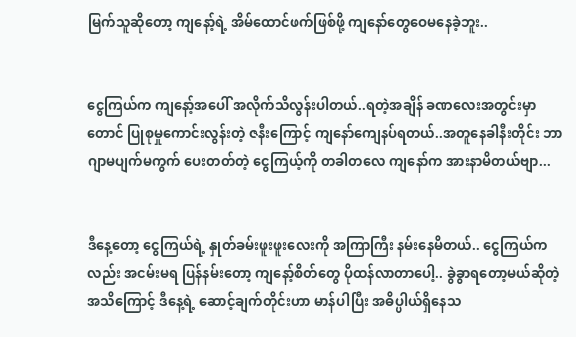မြက်သူဆိုတော့ ကျနော့်ရဲ့ အိမ်ထောင်ဖက်ဖြစ်ဖို့ ကျနော်တွေဝေမနေခဲ့ဘူး..


ငွေကြယ်က ကျနော့်အပေါ် အလိုက်သိလွန်းပါတယ်..ရတဲ့အချိန် ခဏလေးအတွင်းမှာတောင် ပြုစုမှုကောင်းလွန်းတဲ့ ဇနီးကြောင့် ကျနော်ကျေနပ်ရတယ်..အတူနေခါနီးတိုင်း ဘာဂျာမပျက်မကွက် ပေးတတ်တဲ့ ငွေကြယ့်ကို တခါတလေ ကျနော်က အားနာမိတယ်ဗျာ...


ဒီနေ့တော့ ငွေကြယ်ရဲ့ နှုတ်ခမ်းဖူးဖူးလေးကို အကြာကြီး နမ်းနေမိတယ်.. ငွေကြယ်ကလည်း အငမ်းမရ ပြန်နမ်းတော့ ကျနော့်စိတ်တွေ ပိုထန်လာတာပေါ့.. ခွဲခွာရတော့မယ်ဆိုတဲ့ အသိကြောင့် ဒီနေ့ရဲ့ ဆောင့်ချက်တိုင်းဟာ မာန်ပါပြီး အဓိပ္ပါယ်ရှိနေသ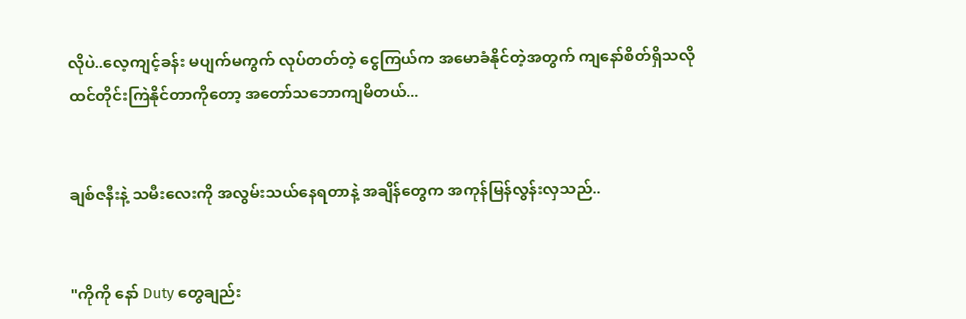လိုပဲ..လေ့ကျင့်ခန်း မပျက်မကွက် လုပ်တတ်တဲ့ ငွေကြယ်က အမောခံနိုင်တဲ့အတွက် ကျနော်စိတ်ရှိသလို ထင်တိုင်းကြဲနိုင်တာကိုတော့ အတော်သဘောကျမိတယ်...


ချစ်ဇနီးနဲ့ သမီးလေးကို အလွမ်းသယ်နေရတာနဲ့ အချိန်တွေက အကုန်မြန်လွန်းလှသည်..


"ကိုကို နော် Duty တွေချည်း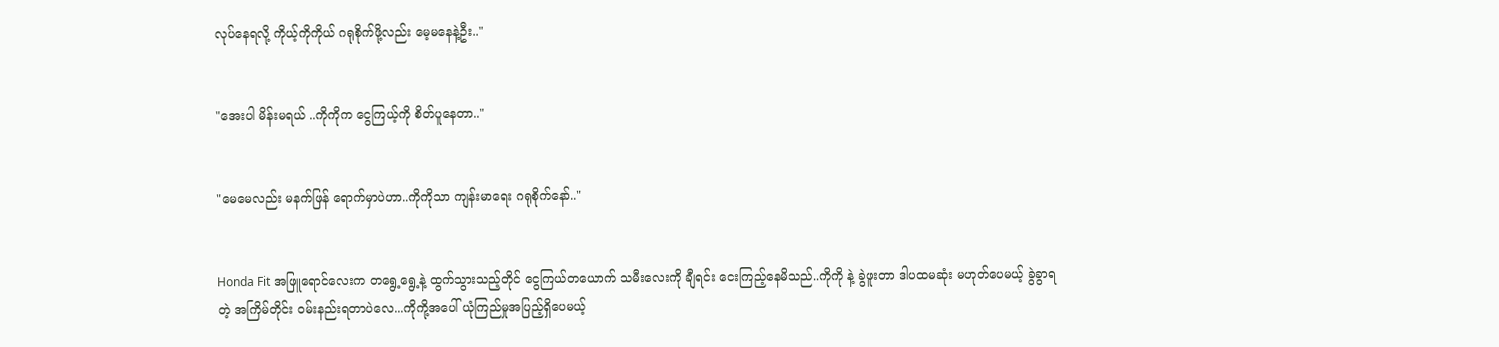လုပ်နေရလို့ ကိုယ့်ကိုကိုယ် ဂရုစိုက်ဖို့လည်း မေ့မနေနဲ့ဦး.."


"အေးပါ မိန်းမရယ် ..ကိုကိုက ငွေကြယ့်ကို စိတ်ပူနေတာ.."


"မေမေလည်း မနက်ဖြန် ရောက်မှာပဲဟာ..ကိုကိုသာ ကျန်းမာရေး ဂရုစိုက်နော်.."


Honda Fit အဖြူရောင်လေးက တရွေ့ရွေ့နဲ့ ထွက်သွားသည့်တိုင် ငွေကြယ်တယောက် သမီးလေးကို ချီရင်း ငေးကြည့်နေမိသည်..ကိုကို နဲ့ ခွဲဖူးတာ ဒါပထမဆုံး မဟုတ်ပေမယ့် ခွဲခွာရတဲ့ အကြိမ်တိုင်း ဝမ်းနည်းရတာပဲလေ...ကိုကို့အပေါ် ယုံကြည်မှုအပြည့်ရှိပေမယ့်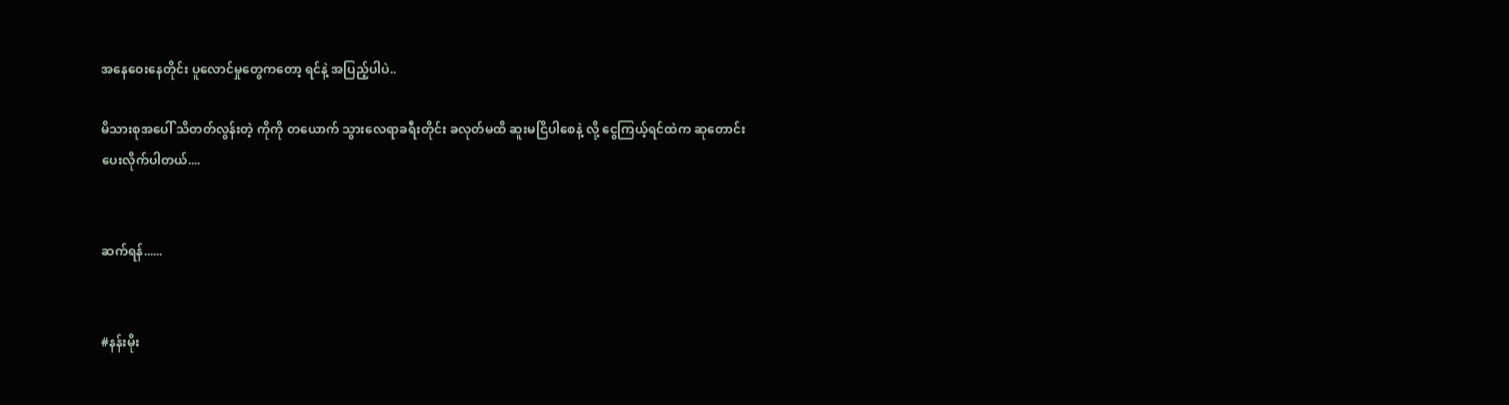အနေဝေးနေတိုင်း ပူလောင်မှုတွေကတော့ ရင်နဲ့ အပြည့်ပါပဲ..

မိသားစုအပေါ် သိတတ်လွန်းတဲ့ ကိုကို တယောက် သွားလေရာခရီးတိုင်း ခလုတ်မထိ ဆူးမငြိပါစေနဲ့ လို့ ငွေကြယ့်ရင်ထဲက ဆုတောင်းပေးလိုက်ပါတယ်....


ဆက်ရန်......


#နန်းမိုး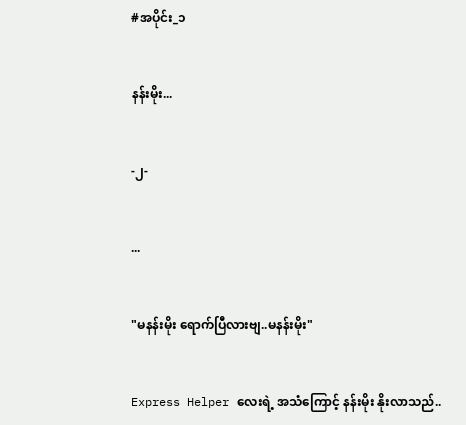#အပိုင်း_၁


နန်းမိုး...


-၂-


...


"မနန်းမိုး ရောက်ပြီလားဗျ..မနန်းမိုး"


Express Helper လေးရဲ့ အသံကြောင့် နန်းမိုး နိုးလာသည်..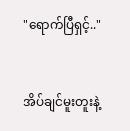"ရောက်ပြီရှင့်.."


အိပ်ချင်မူးတူးနဲ့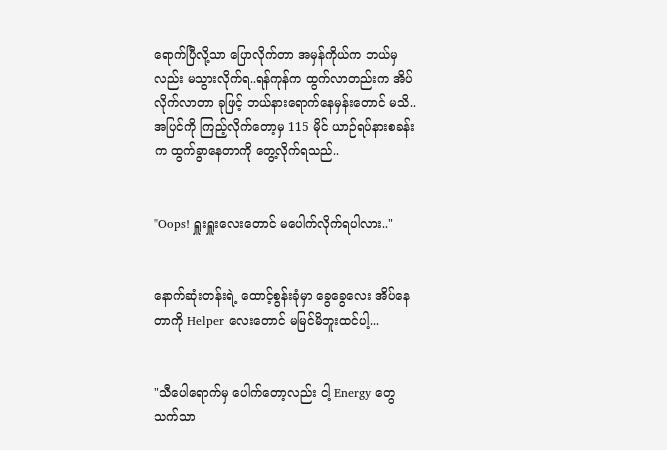ရောက်ပြီလို့သာ ပြောလိုက်တာ အမှန်ကိုယ်က ဘယ်မှလည်း မသွားလိုက်ရ..ရန်ကုန်က ထွက်လာတည်းက အိပ်လိုက်လာတာ ခုဖြင့် ဘယ်နားရောက်နေမှန်းတောင် မသိ..အပြင်ကို ကြည့်လိုက်တော့မှ 115 မိုင် ယာဉ်ရပ်နားစခန်းက ထွက်ခွာနေတာကို တွေ့လိုက်ရသည်..


"Oops! ရှူးရှူးလေးတောင် မပေါက်လိုက်ရပါလား.."


နောက်ဆုံးတန်းရဲ့ ထောင့်စွန်းခုံမှာ ခွေခွေလေး အိပ်နေတာကို Helper လေးတောင် မမြင်မိဘူးထင်ပါ့...


"သီပေါရောက်မှ ပေါက်တော့လည်း ငါ့ Energy တွေ သက်သာ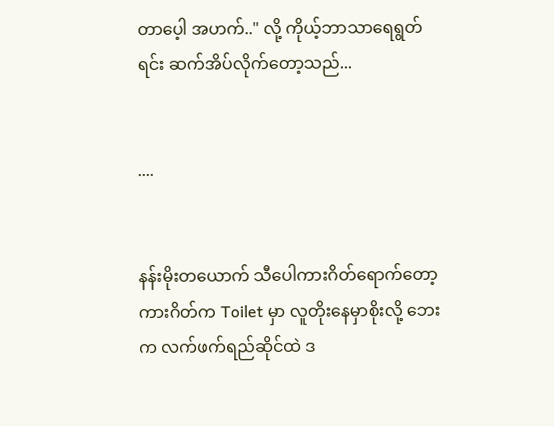တာပေ့ါ အဟက်.." လို့ ကိုယ့်ဘာသာရေရွတ်ရင်း ဆက်အိပ်လိုက်တော့သည်...


....


နန်းမိုးတယောက် သီပေါကားဂိတ်ရောက်တော့ ကားဂိတ်က Toilet မှာ လူတိုးနေမှာစိုးလို့ ဘေးက လက်ဖက်ရည်ဆိုင်ထဲ ဒ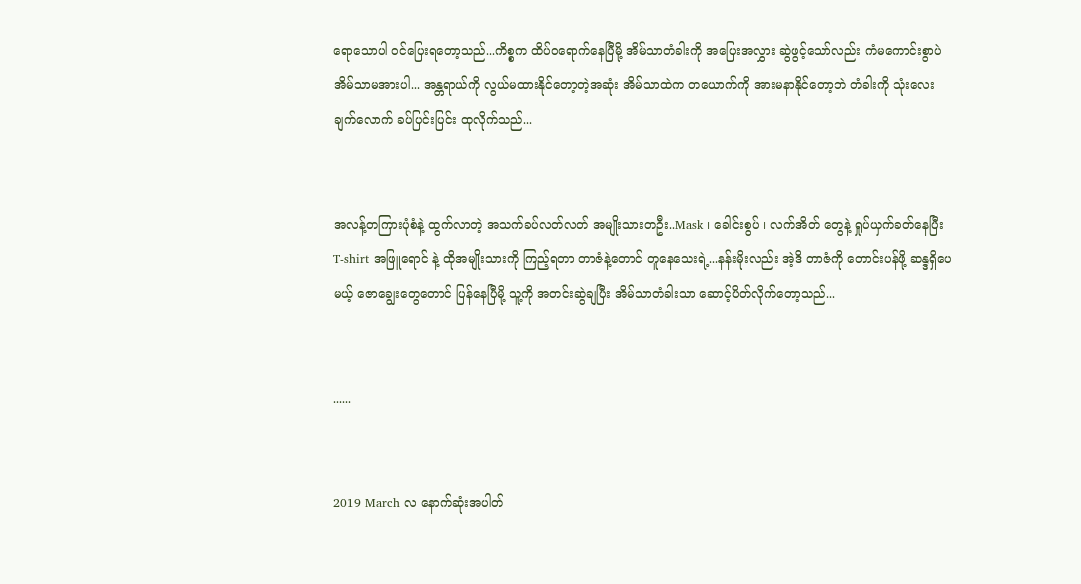ရောသောပါ ဝင်ပြေးရတော့သည်...ကိစ္စက ထိပ်ဝရောက်နေပြီမို့ အိမ်သာတံခါးကို အပြေးအလွှား ဆွဲဖွင့်သော်လည်း ကံမကောင်းစွာပဲ အိမ်သာမအားပါ... အန္တရာယ်ကို လွယ်မထားနိုင်တော့တဲ့အဆုံး အိမ်သာထဲက တယောက်ကို အားမနာနိုင်တော့ဘဲ တံခါးကို သုံးလေးချက်လောက် ခပ်ပြင်းပြင်း ထုလိုက်သည်...


အလန့်တကြားပုံစံနဲ့ ထွက်လာတဲ့ အသက်ခပ်လတ်လတ် အမျိုးသားတဦး..Mask ၊ ခေါင်းစွပ် ၊ လက်အိတ် တွေနဲ့ ရှုပ်ယှက်ခတ်နေပြီး T-shirt အဖြူရောင် နဲ့ ထိုအမျိုးသားကို ကြည့်ရတာ တာဇံနဲ့တောင် တူနေသေးရဲ့...နန်းမိုးလည်း အဲ့ဒိ တာဇံကို တောင်းပန်ဖို့ ဆန္ဒရှိပေမယ့် ဇောချွေးတွေတောင် ပြန်နေပြီမို့ သူ့ကို အတင်းဆွဲချပြီး အိမ်သာတံခါးသာ ဆောင့်ပိတ်လိုက်တော့သည်...


......


2019 March လ နောက်ဆုံးအပါတ်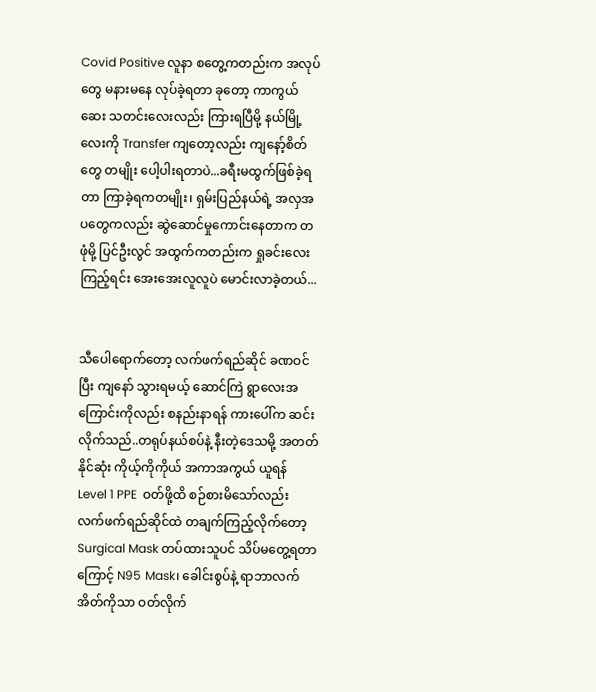Covid Positive လူနာ စတွေ့ကတည်းက အလုပ်တွေ မနားမနေ လုပ်ခဲ့ရတာ ခုတော့ ကာကွယ်ဆေး သတင်းလေးလည်း ကြားရပြီမို့ နယ်မြို့လေးကို Transfer ကျတော့လည်း ကျနော့်စိတ်တွေ တမျိုး ပေါ့ပါးရတာပဲ...ခရီးမထွက်ဖြစ်ခဲ့ရတာ ကြာခဲ့ရကတမျိုး၊ ရှမ်းပြည်နယ်ရဲ့ အလှအပတွေကလည်း ဆွဲဆောင်မှုကောင်းနေတာက တဖုံမို့ ပြင်ဦးလွင် အထွက်ကတည်းက ရှုခင်းလေးကြည့်ရင်း အေးအေးလူလူပဲ မောင်းလာခဲ့တယ်...


သီပေါရောက်တော့ လက်ဖက်ရည်ဆိုင် ခဏဝင်ပြီး ကျနော် သွားရမယ့် ဆောင်ကြဲ ရွာလေးအကြောင်းကိုလည်း စနည်းနာရန် ကားပေါ်က ဆင်းလိုက်သည်..တရုပ်နယ်စပ်နဲ့ နီးတဲ့ဒေသမို့ အတတ်နိုင်ဆုံး ကိုယ့်ကိုကိုယ် အကာအကွယ် ယူရန် Level 1 PPE  ဝတ်ဖို့ထိ စဉ်စားမိသော်လည်း လက်ဖက်ရည်ဆိုင်ထဲ တချက်ကြည့်လိုက်တော့ Surgical Mask တပ်ထားသူပင် သိပ်မတွေ့ရတာကြောင့် N95 Mask၊ ခေါင်းစွပ်နဲ့ ရာဘာလက်အိတ်ကိုသာ ဝတ်လိုက်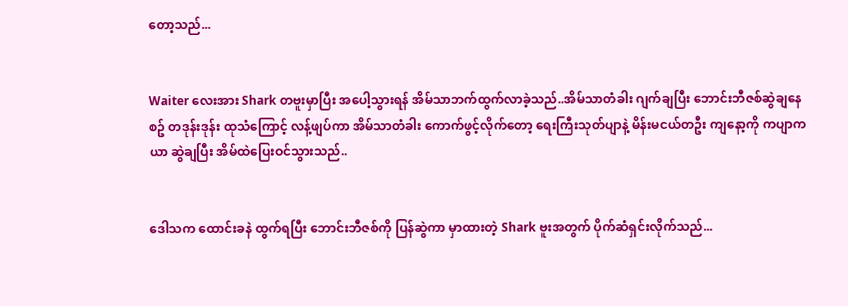တော့သည်...


Waiter လေးအား Shark တဗူးမှာပြီး အပေါ့သွားရန် အိမ်သာဘက်ထွက်လာခဲ့သည်..အိမ်သာတံခါး ဂျက်ချပြီး ဘောင်းဘီဇစ်ဆွဲချနေစဥ် တဒုန်းဒုန်း ထုသံကြောင့် လန့်ဖျပ်ကာ အိမ်သာတံခါး ကောက်ဖွင့်လိုက်တော့ ရေးကြီးသုတ်ပျာနဲ့ မိန်းမငယ်တဦး ကျနော့ကို ကပျာကယာ ဆွဲချပြီး အိမ်ထဲပြေးဝင်သွားသည်..


ဒေါသက ထောင်းခနဲ ထွက်ရပြီး ဘောင်းဘီဇစ်ကို ပြန်ဆွဲကာ မှာထားတဲ့ Shark ဗူးအတွက် ပိုက်ဆံရှင်းလိုက်သည်...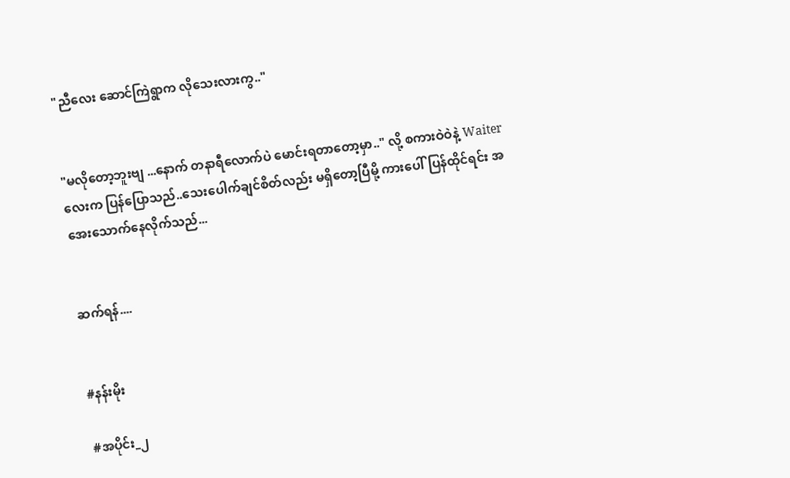"ညီလေး ဆောင်ကြဲရွာက လိုသေးလားကွ.."


"မလိုတော့ဘူးဗျ ...နောက် တနာရီလောက်ပဲ မောင်းရတာတော့မှာ.." လို့ စကားဝဲဝဲနဲ့ Waiter လေးက ပြန်ပြောသည်..သေးပေါက်ချင်စိတ်လည်း မရှိတော့ပြီမို့ ကားပေါ်ပြန်ထိုင်ရင်း အအေးသောက်နေလိုက်သည်...


ဆက်ရန်....


#နန်းမိုး

#အပိုင်း_၂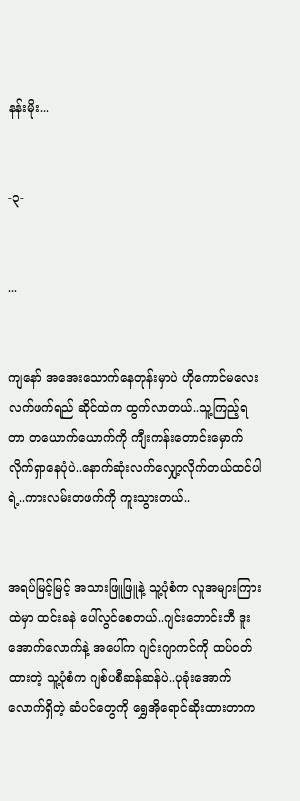နန်းမိုး...


-၃-


...


ကျနော် အအေးသောက်နေတုန်းမှာပဲ ဟိုကောင်မလေး လက်ဖက်ရည် ဆိုင်ထဲက ထွက်လာတယ်..သူ့ကြည့်ရတာ တယောက်ယောက်ကို ကျီးကန်းတောင်းမှောက် လိုက်ရှာနေပုံပဲ..နောက်ဆုံးလက်လျှော့လိုက်တယ်ထင်ပါရဲ့..ကားလမ်းတဖက်ကို ကူးသွားတယ်..


အရပ်မြင့်မြင့် အသားဖြူဖြူနဲ့ သူ့ပုံစံက လူအများကြားထဲမှာ ထင်းခနဲ ပေါ်လွင်စေတယ်..ဂျင်းဘောင်းဘီ ဒူးအောက်လောက်နဲ့ အပေါ်က ဂျင်းဂျာကင်ကို ထပ်ဝတ်ထားတဲ့ သူ့ပုံစံက ဂျစ်ပစီဆန်ဆန်ပဲ..ပုခုံးအောက်လောက်ရှိတဲ့ ဆံပင်တွေကို ရွှေအိုရောင်ဆိုးထားတာက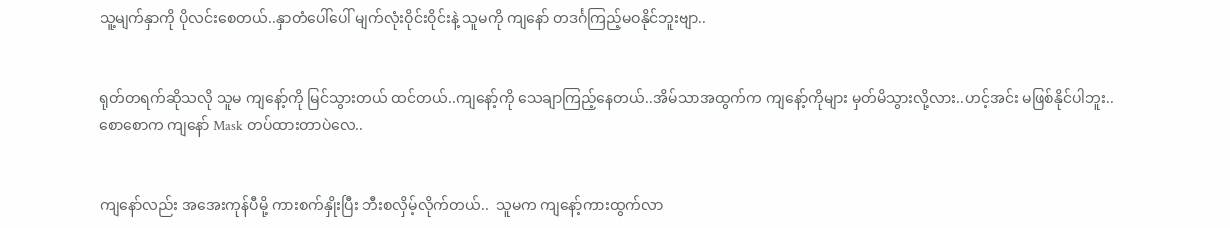သူ့မျက်နှာကို ပိုလင်းစေတယ်..နှာတံပေါ်ပေါ် မျက်လုံးဝိုင်းဝိုင်းနဲ့ သူမကို ကျနော် တဒင်္ဂကြည့်မဝနိုင်ဘူးဗျာ..


ရုတ်တရက်ဆိုသလို သူမ ကျနော့်ကို မြင်သွားတယ် ထင်တယ်..ကျနော့်ကို သေချာကြည့်နေတယ်..အိမ်သာအထွက်က ကျနော့်ကိုများ မှတ်မိသွားလို့လား..ဟင့်အင်း မဖြစ်နိုင်ပါဘူး.. စောစောက ကျနော် Mask တပ်ထားတာပဲလေ..


ကျနော်လည်း အအေးကုန်ပီမို့ ကားစက်နှိုးပြီး ဘီးစလှိမ့်လိုက်တယ်..  သူမက ကျနော့်ကားထွက်လာ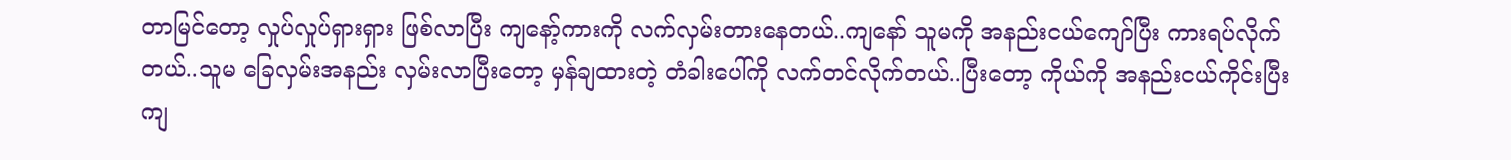တာမြင်တော့ လှုပ်လှုပ်ရှားရှား ဖြစ်လာပြီး ကျနော့်ကားကို လက်လှမ်းတားနေတယ်..ကျနော် သူမကို အနည်းငယ်ကျော်ပြီး ကားရပ်လိုက်တယ်..သူမ ခြေလှမ်းအနည်း လှမ်းလာပြီးတော့ မှန်ချထားတဲ့ တံခါးပေါ်ကို လက်တင်လိုက်တယ်..ပြီးတော့ ကိုယ်ကို အနည်းငယ်ကိုင်းပြီး ကျ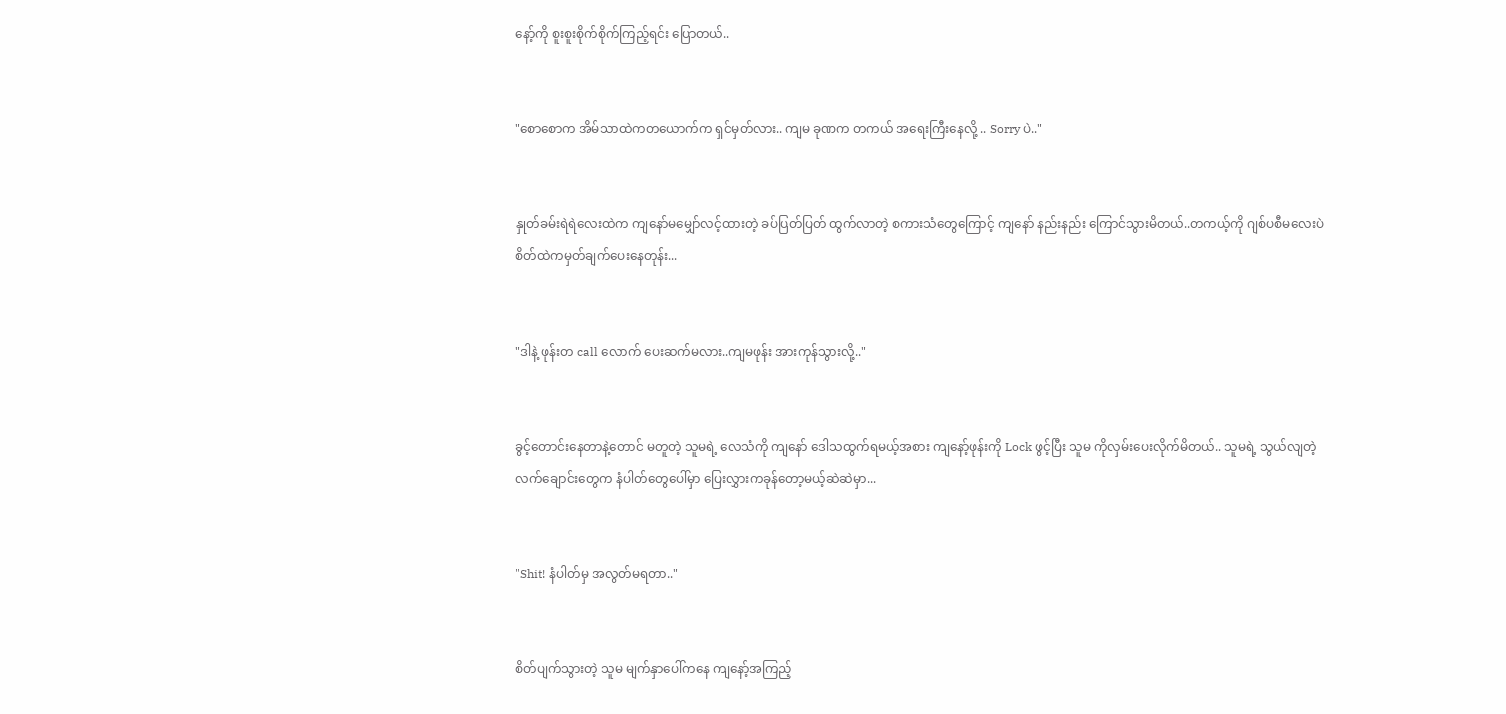နော့်ကို စူးစူးစိုက်စိုက်ကြည့်ရင်း ပြောတယ်..


"စောစောက အိမ်သာထဲကတယောက်က ရှင်မှတ်လား.. ကျမ ခုဏက တကယ် အရေးကြီးနေလို့ .. Sorry ပဲ.."


နှုတ်ခမ်းရဲရဲလေးထဲက ကျနော်မမျှော်လင့်ထားတဲ့ ခပ်ပြတ်ပြတ် ထွက်လာတဲ့ စကားသံတွေကြောင့် ကျနော် နည်းနည်း ကြောင်သွားမိတယ်..တကယ့်ကို ဂျစ်ပစီမလေးပဲ စိတ်ထဲကမှတ်ချက်ပေးနေတုန်း...


"ဒါနဲ့ ဖုန်းတ call လောက် ပေးဆက်မလား..ကျမဖုန်း အားကုန်သွားလို့.."


ခွင့်တောင်းနေတာနဲ့တောင် မတူတဲ့ သူမရဲ့ လေသံကို ကျနော် ဒေါသထွက်ရမယ့်အစား ကျနော့်ဖုန်းကို Lock ဖွင့်ပြီး သူမ ကိုလှမ်းပေးလိုက်မိတယ်.. သူမရဲ့ သွယ်လျတဲ့ လက်ချောင်းတွေက နံပါတ်တွေပေါ်မှာ ပြေးလွှားကခုန်တော့မယ့်ဆဲဆဲမှာ...


"Shit! နံပါတ်မှ အလွတ်မရတာ.."


စိတ်ပျက်သွားတဲ့ သူမ မျက်နှာပေါ်ကနေ ကျနော့်အကြည့်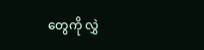တွေကို လွှဲ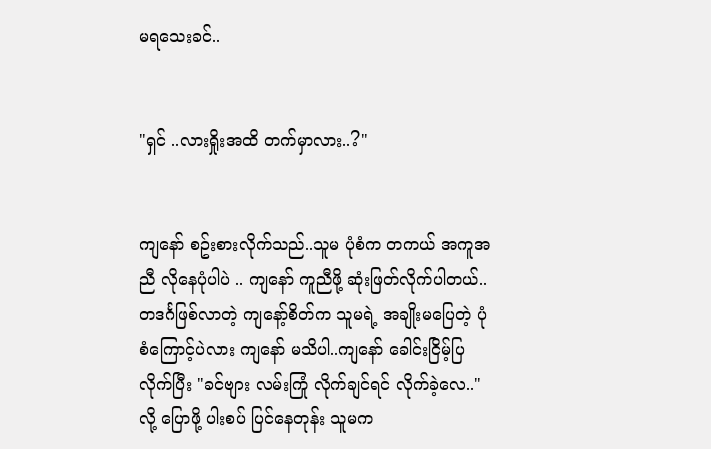မရသေးခင်..


"ရှင် ..လားရှိုးအထိ တက်မှာလား..?"


ကျနော် စဥ်းစားလိုက်သည်..သူမ ပုံစံက တကယ် အကူအညီ လိုနေပုံပါပဲ .. ကျနော် ကူညီဖို့ ဆုံးဖြတ်လိုက်ပါတယ်..တဒင်္ဂဖြစ်လာတဲ့ ကျနော့်စိတ်က သူမရဲ့ အချိုးမပြေတဲ့ ပုံစံကြောင့်ပဲလား ကျနော် မသိပါ..ကျနော် ခေါင်းငြိမ့်ပြလိုက်ပြီး "ခင်ဗျား လမ်းကြုံ လိုက်ချင်ရင် လိုက်ခဲ့လေ.." လို့ ပြောဖို့ ပါးစပ် ပြင်နေတုန်း သူမက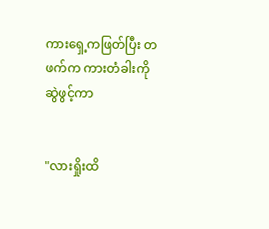ကားရှေ့ကဖြတ်ပြီး တဖက်က ကားတံခါးကို ဆွဲဖွင့်ကာ


"လားရှိုးထိ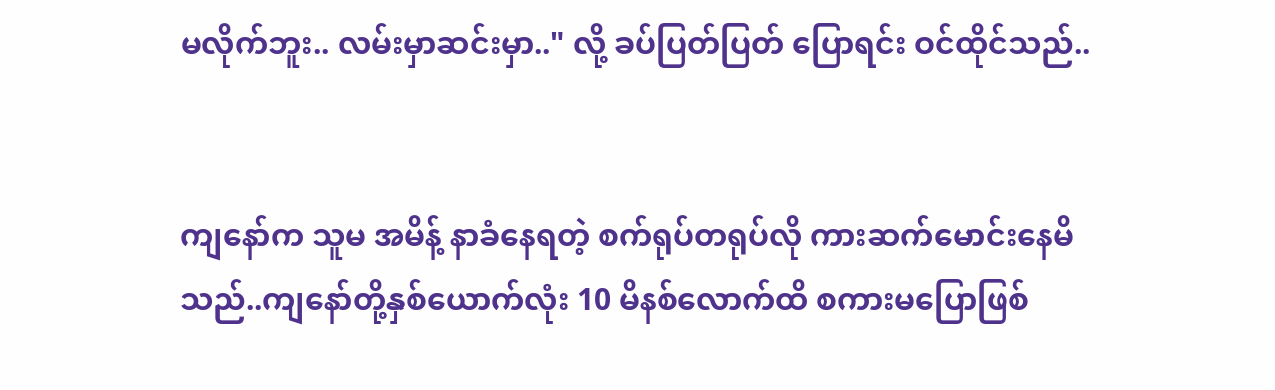မလိုက်ဘူး.. လမ်းမှာဆင်းမှာ.." လို့ ခပ်ပြတ်ပြတ် ပြောရင်း ဝင်ထိုင်သည်..


ကျနော်က သူမ အမိန့် နာခံနေရတဲ့ စက်ရုပ်တရုပ်လို ကားဆက်မောင်းနေမိသည်..ကျနော်တို့နှစ်ယောက်လုံး 10 မိနစ်လောက်ထိ စကားမပြောဖြစ်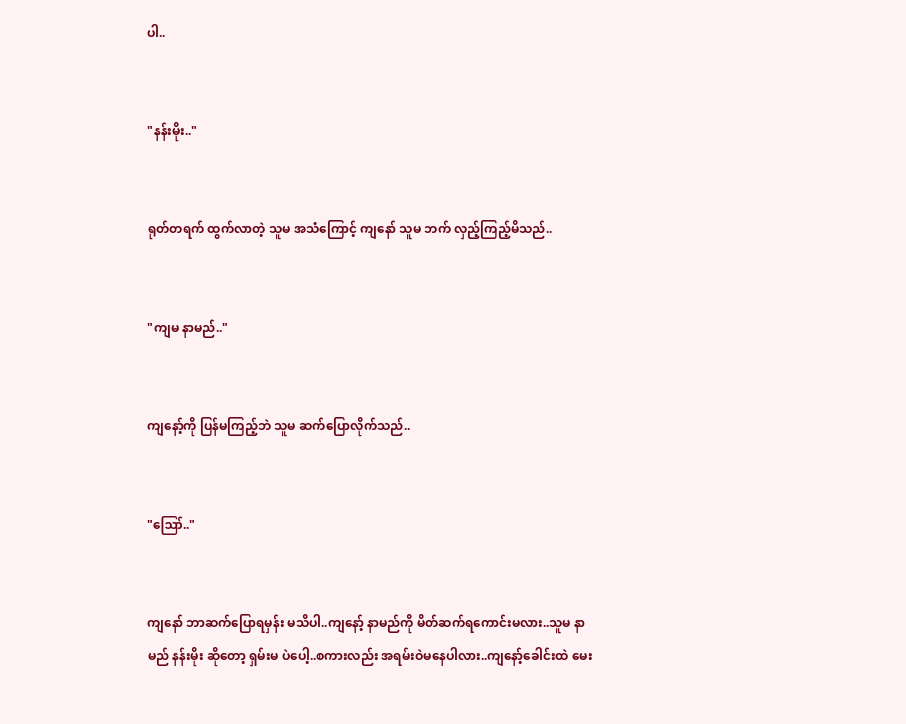ပါ..


"နန်းမိုး.."


ရုတ်တရက် ထွက်လာတဲ့ သူမ အသံကြောင့် ကျနော် သူမ ဘက် လှည့်ကြည့်မိသည်..


"ကျမ နာမည်.."


ကျနော့်ကို ပြန်မကြည့်ဘဲ သူမ ဆက်ပြောလိုက်သည်..


"ဪ.."


ကျနော် ဘာဆက်ပြောရမှန်း မသိပါ..ကျနော့် နာမည်ကို မိတ်ဆက်ရကောင်းမလား..သူမ နာမည် နန်းမိုး ဆိုတော့ ရှမ်းမ ပဲပေါ့..စကားလည်း အရမ်းဝဲမနေပါလား..ကျနော့်ခေါင်းထဲ မေး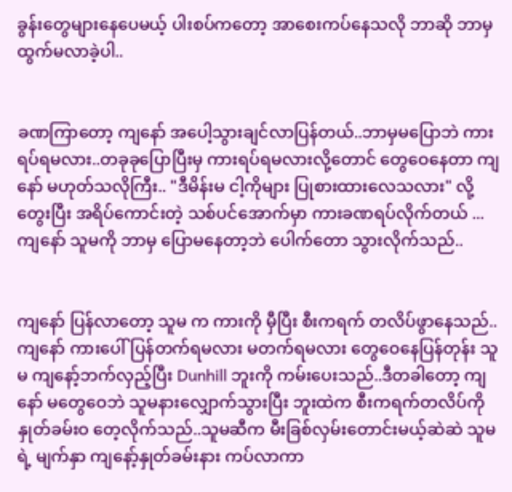ခွန်းတွေများနေပေမယ့် ပါးစပ်ကတော့ အာစေးကပ်နေသလို ဘာဆို ဘာမှ ထွက်မလာခဲ့ပါ..


ခဏကြာတော့ ကျနော် အပေါ့သွားချင်လာပြန်တယ်..ဘာမှမပြောဘဲ ကားရပ်ရမလား..တခုခုပြောပြီးမှ ကားရပ်ရမလားလို့တောင် တွေဝေနေတာ ကျနော် မဟုတ်သလိုကြီး.. "ဒီမိန်းမ ငါ့ကိုများ ပြုစားထားလေသလား" လို့ တွေးပြီး အရိပ်ကောင်းတဲ့ သစ်ပင်အောက်မှာ ကားခဏရပ်လိုက်တယ် ... ကျနော် သူမကို ဘာမှ ပြောမနေတာ့ဘဲ ပေါက်တော သွားလိုက်သည်..


ကျနော် ပြန်လာတော့ သူမ က ကားကို မှီပြီး စီးကရက် တလိပ်ဖွာနေသည်..ကျနော် ကားပေါ်ပြန်တက်ရမလား မတက်ရမလား တွေဝေနေပြန်တုန်း သူမ ကျနော့်ဘက်လှည့်ပြီး Dunhill ဘူးကို ကမ်းပေးသည်..ဒီတခါတော့ ကျနော် မတွေဝေဘဲ သူမနားလျှောက်သွားပြီး ဘူးထဲက စီးကရက်တလိပ်ကို နှုတ်ခမ်းဝ တေ့လိုက်သည်..သူမဆီက မီးခြစ်လှမ်းတောင်းမယ့်ဆဲဆဲ သူမရဲ့ မျက်နှာ ကျနော့်နှုတ်ခမ်းနား ကပ်လာကာ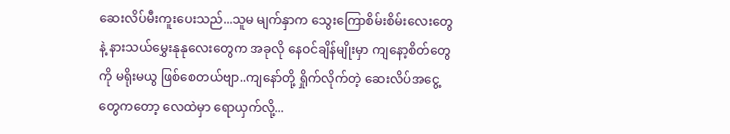ဆေးလိပ်မီးကူးပေးသည်...သူမ မျက်နှာက သွေးကြောစိမ်းစိမ်းလေးတွေနဲ့ နားသယ်မွှေးနုနုလေးတွေက အခုလို နေဝင်ချိန်မျိုးမှာ ကျနော့စိတ်တွေကို မရိုးမယွ ဖြစ်စေတယ်ဗျာ..ကျနော်တို့ ရှိုက်လိုက်တဲ့ ဆေးလိပ်အငွေ့တွေကတော့ လေထဲမှာ ရောယှက်လို့...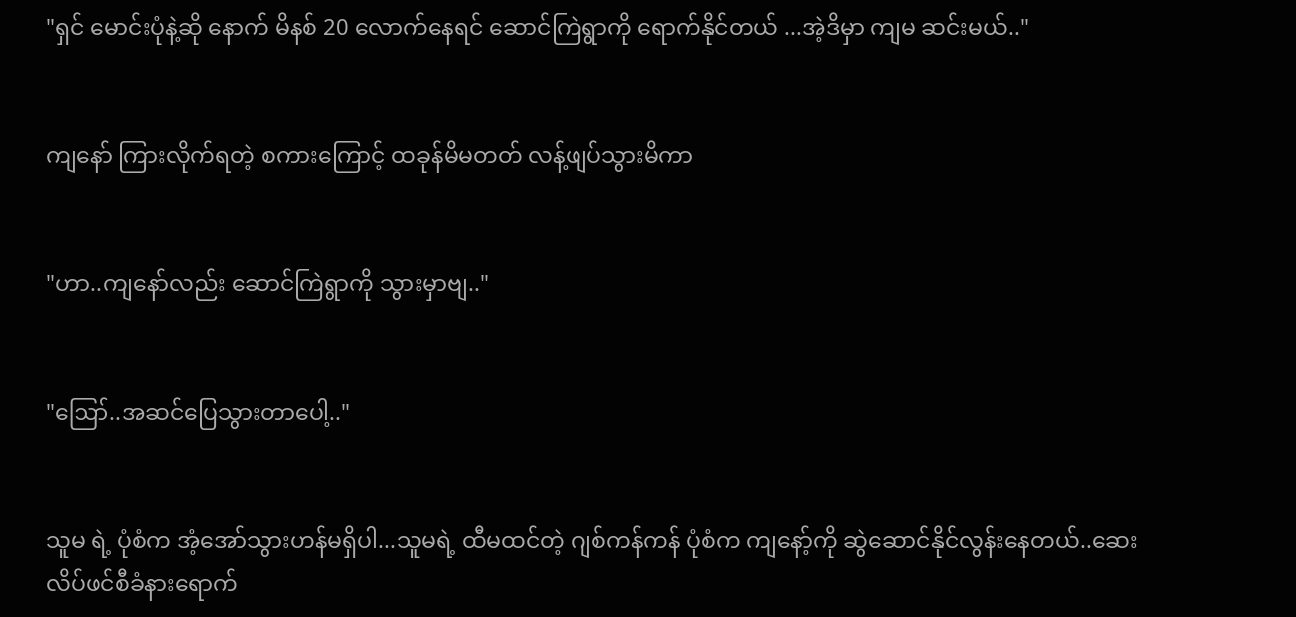"ရှင် မောင်းပုံနဲ့ဆို နောက် မိနစ် 20 လောက်နေရင် ဆောင်ကြဲရွာကို ရောက်နိုင်တယ် ...အဲ့ဒိမှာ ကျမ ဆင်းမယ်.."


ကျနော် ကြားလိုက်ရတဲ့ စကားကြောင့် ထခုန်မိမတတ် လန့်ဖျပ်သွားမိကာ


"ဟာ..ကျနော်လည်း ဆောင်ကြဲရွာကို သွားမှာဗျ.."


"ဪ..အဆင်ပြေသွားတာပေါ့.."


သူမ ရဲ့ ပုံစံက အံ့အော်သွားဟန်မရှိပါ...သူမရဲ့ ထီမထင်တဲ့ ဂျစ်ကန်ကန် ပုံစံက ကျနော့်ကို ဆွဲဆောင်နိုင်လွန်းနေတယ်..ဆေးလိပ်ဖင်စီခံနားရောက်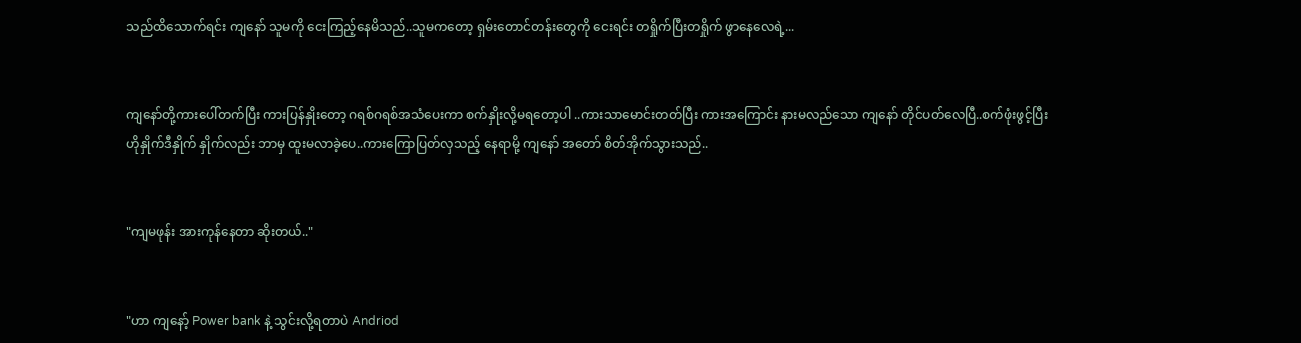သည်ထိသောက်ရင်း ကျနော် သူမကို ငေးကြည့်နေမိသည်..သူမကတော့ ရှမ်းတောင်တန်းတွေကို ငေးရင်း တရှိုက်ပြီးတရှိုက် ဖွာနေလေရဲ့...


ကျနော်တို့ကားပေါ်တက်ပြီး ကားပြန်နှိုးတော့ ဂရစ်ဂရစ်အသံပေးကာ စက်နှိုးလို့မရတော့ပါ ..ကားသာမောင်းတတ်ပြီး ကားအကြောင်း နားမလည်သော ကျနော် တိုင်ပတ်လေပြီ..စက်ဖုံးဖွင့်ပြီး ဟိုနှိုက်ဒီနှိုက် နှိုက်လည်း ဘာမှ ထူးမလာခဲ့ပေ..ကားကြောပြတ်လှသည့် နေရာမို့ ကျနော် အတော် စိတ်အိုက်သွားသည်..


"ကျမဖုန်း အားကုန်နေတာ ဆိုးတယ်.."


"ဟာ ကျနော့် Power bank နဲ့ သွင်းလို့ရတာပဲ Andriod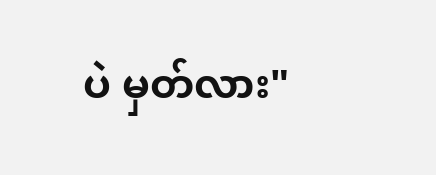ပဲ မှတ်လား"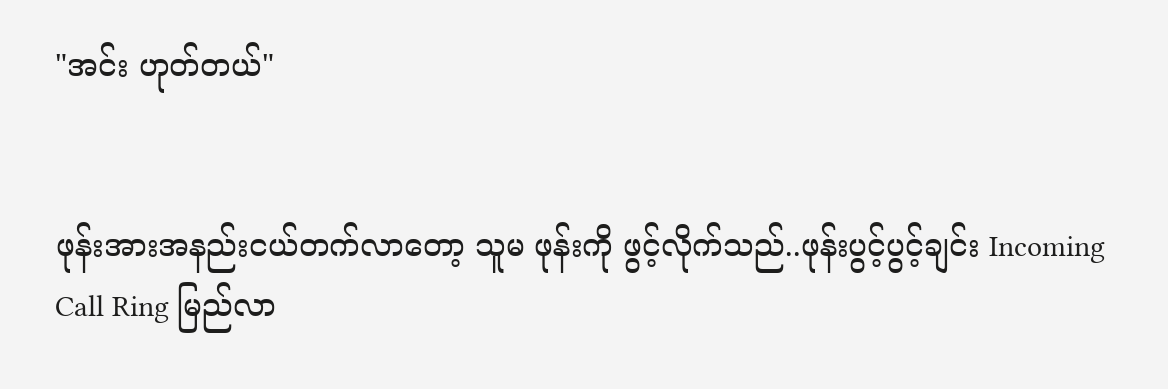"အင်း ဟုတ်တယ်"


ဖုန်းအားအနည်းငယ်တက်လာတော့ သူမ ဖုန်းကို ဖွင့်လိုက်သည်..ဖုန်းပွင့်ပွင့်ချင်း Incoming Call Ring မြည်လာ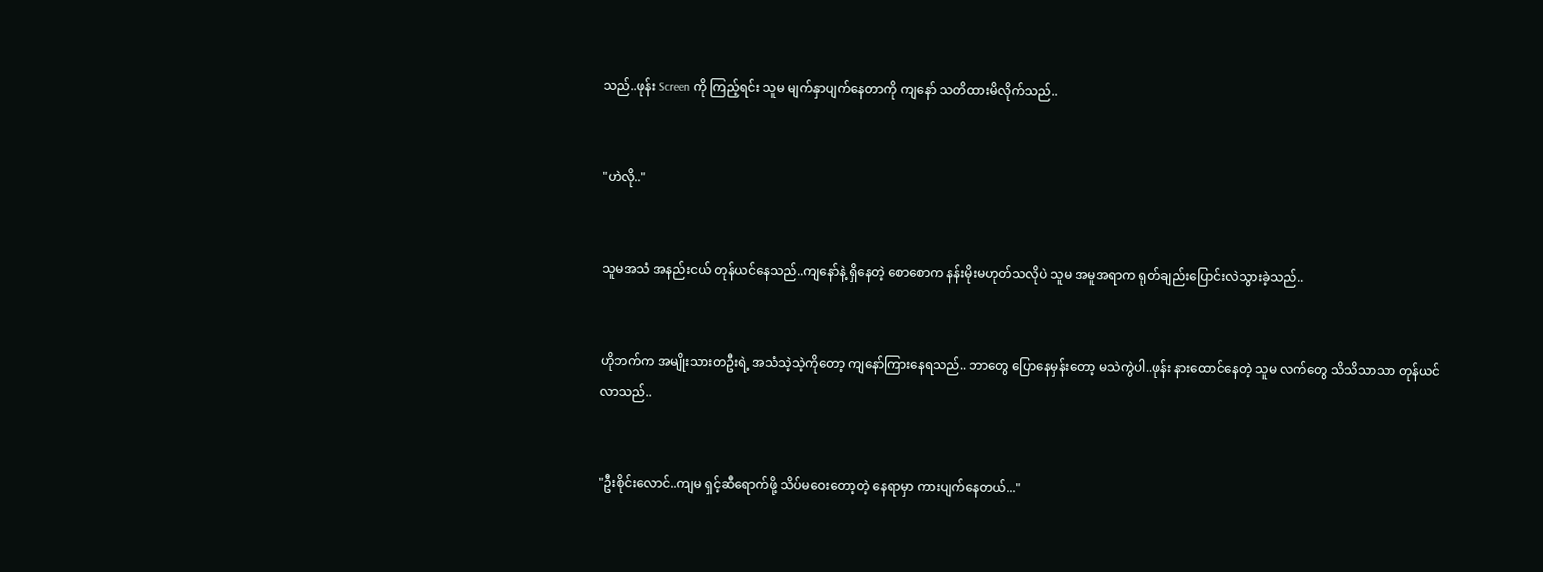သည်..ဖုန်း Screen ကို ကြည့်ရင်း သူမ မျက်နှာပျက်နေတာကို ကျနော် သတိထားမိလိုက်သည်..


"ဟဲလို.."


သူမအသံ အနည်းငယ် တုန်ယင်နေသည်..ကျနော်နဲ့ ရှိနေတဲ့ စောစောက နန်းမိုးမဟုတ်သလိုပဲ သူမ အမူအရာက ရုတ်ချည်းပြောင်းလဲသွားခဲ့သည်..


ဟိုဘက်က အမျိုးသားတဦးရဲ့ အသံသဲ့သဲ့ကိုတော့ ကျနော်ကြားနေရသည်.. ဘာတွေ ပြောနေမှန်းတော့ မသဲကွဲပါ..ဖုန်း နားထောင်နေတဲ့ သူမ လက်တွေ သိသိသာသာ တုန်ယင်လာသည်..


"ဦးစိုင်းလောင်..ကျမ ရှင့်ဆီရောက်ဖို့ သိပ်မဝေးတော့တဲ့ နေရာမှာ ကားပျက်နေတယ်..."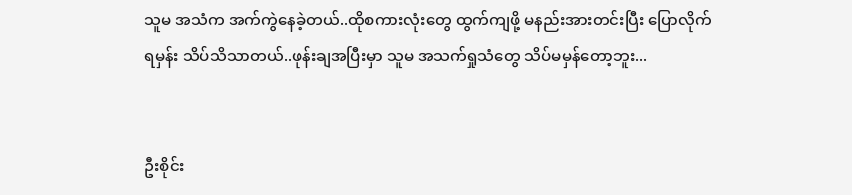သူမ အသံက အက်ကွဲနေခဲ့တယ်..ထိုစကားလုံးတွေ ထွက်ကျဖို့ မနည်းအားတင်းပြီး ပြောလိုက်ရမှန်း သိပ်သိသာတယ်..ဖုန်းချအပြီးမှာ သူမ အသက်ရှုသံတွေ သိပ်မမှန်တော့ဘူး...


ဦးစိုင်း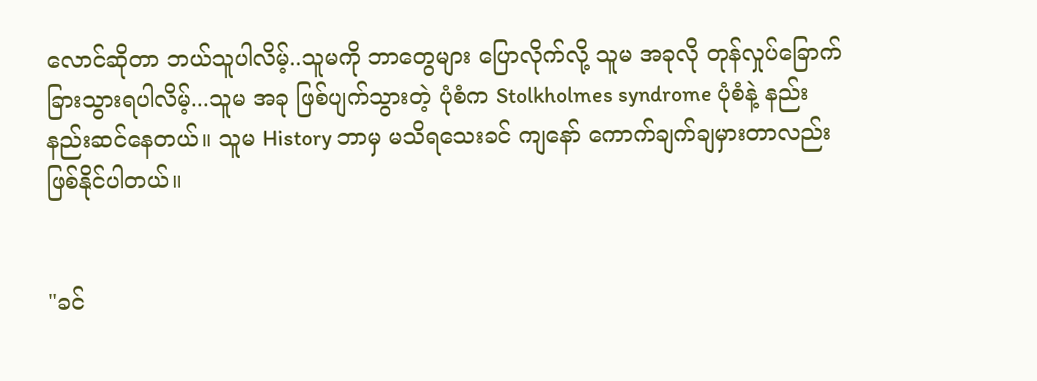လောင်ဆိုတာ ဘယ်သူပါလိမ့်..သူမကို ဘာတွေများ ပြောလိုက်လို့ သူမ အခုလို တုန်လှုပ်ခြောက်ခြားသွားရပါလိမ့်...သူမ အခု ဖြစ်ပျက်သွားတဲ့ ပုံစံက Stolkholmes syndrome ပုံစံနဲ့ နည်းနည်းဆင်နေတယ်။ သူမ History ဘာမှ မသိရသေးခင် ကျနော် ကောက်ချက်ချမှားတာလည်း ဖြစ်နိုင်ပါတယ်။


"ခင်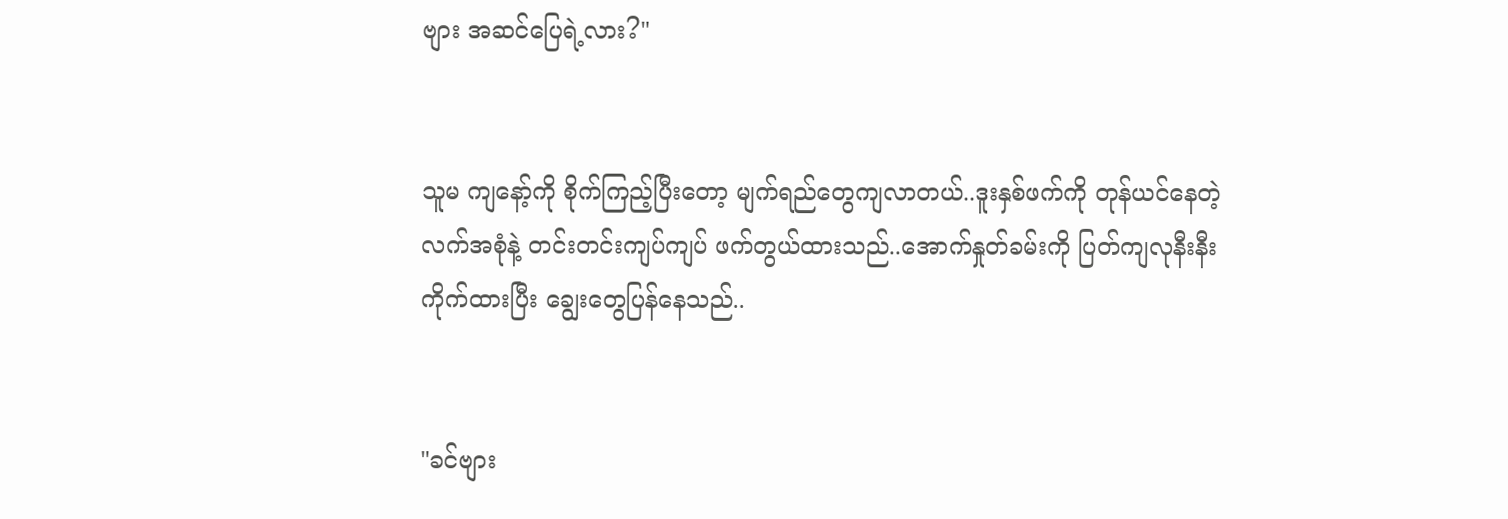ဗျား အဆင်ပြေရဲ့လား?"


သူမ ကျနော့်ကို စိုက်ကြည့်ပြီးတော့ မျက်ရည်တွေကျလာတယ်..ဒူးနှစ်ဖက်ကို တုန်ယင်နေတဲ့ လက်အစုံနဲ့ တင်းတင်းကျပ်ကျပ် ဖက်တွယ်ထားသည်..အောက်နှုတ်ခမ်းကို ပြတ်ကျလုနီးနီး ကိုက်ထားပြီး ချွေးတွေပြန်နေသည်..


"ခင်ဗျား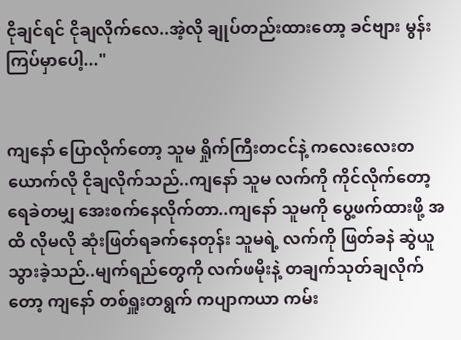ငိုချင်ရင် ငိုချလိုက်လေ..အဲ့လို ချုပ်တည်းထားတော့ ခင်ဗျား မွန်းကြပ်မှာပေါ့..."


ကျနော် ပြောလိုက်တော့ သူမ ရှိုက်ကြီးတငင်နဲ့ ကလေးလေးတယောက်လို ငိုချလိုက်သည်..ကျနော် သူမ လက်ကို ကိုင်လိုက်တော့ ရေခဲတမျှ အေးစက်နေလိုက်တာ..ကျနော် သူမကို ပွေ့ဖက်ထားဖို့ အထိ လိုမလို ဆုံးဖြတ်ရခက်နေတုန်း သူမရဲ့ လက်ကို ဖြတ်ခနဲ ဆွဲယူသွားခဲ့သည်..မျက်ရည်တွေကို လက်ဖမိုးနဲ့ တချက်သုတ်ချလိုက်တော့ ကျနော် တစ်ရှူးတရွက် ကပျာကယာ ကမ်း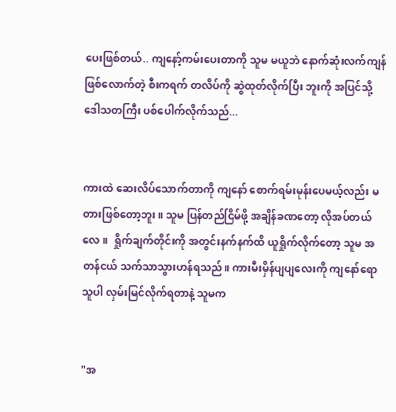ပေးဖြစ်တယ်.. ကျနော့်ကမ်းပေးတာကို သူမ မယူဘဲ နောက်ဆုံးလက်ကျန် ဖြစ်လောက်တဲ့ စီးကရက် တလိပ်ကို ဆွဲထုတ်လိုက်ပြီး ဘူးကို အပြင်သို့ ဒေါသတကြီး ပစ်ပေါက်လိုက်သည်...


ကားထဲ ဆေးလိပ်သောက်တာကို ကျနော် စောက်ရမ်းမုန်းပေမယ့်လည်း မတားဖြစ်တော့ဘူး။ သူမ ပြန်တည်ငြိမ်ဖို့ အချိန်ခဏတော့ လိုအပ်တယ်လေ။  ရှိုက်ချက်တိုင်းကို အတွင်းနက်နက်ထိ ယူရှိုက်လိုက်တော့ သူမ အတန်ငယ် သက်သာသွားဟန်ရသည်။ ကားမီးမှိန်ပျပျလေးကို ကျနော်ရော သူပါ လှမ်းမြင်လိုက်ရတာနဲ့ သူမက


"အ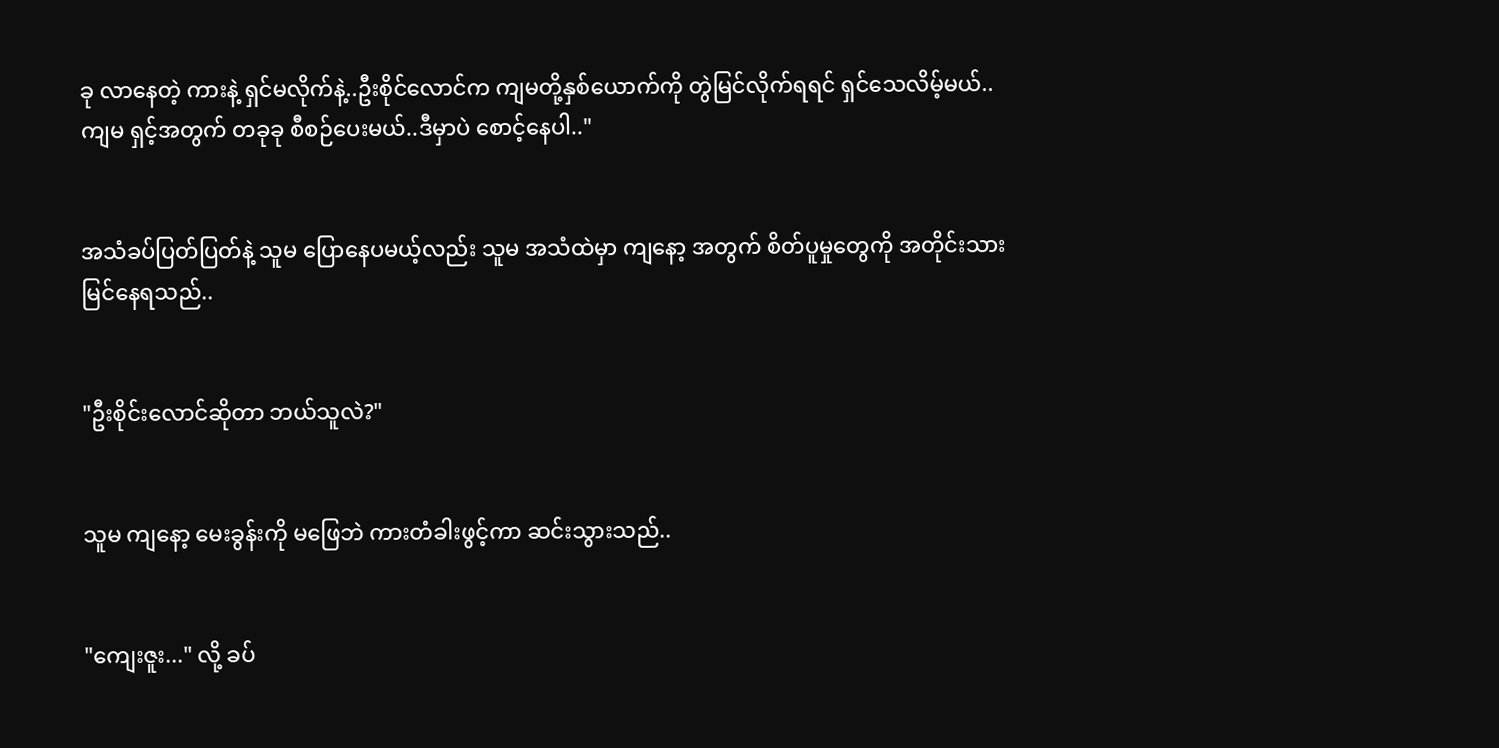ခု လာနေတဲ့ ကားနဲ့ ရှင်မလိုက်နဲ့..ဦးစိုင်လောင်က ကျမတို့နှစ်ယောက်ကို တွဲမြင်လိုက်ရရင် ရှင်သေလိမ့်မယ်..ကျမ ရှင့်အတွက် တခုခု စီစဉ်ပေးမယ်..ဒီမှာပဲ စောင့်နေပါ.."


အသံခပ်ပြတ်ပြတ်နဲ့ သူမ ပြောနေပမယ့်လည်း သူမ အသံထဲမှာ ကျနော့ အတွက် စိတ်ပူမှုတွေကို အတိုင်းသား မြင်နေရသည်..


"ဦးစိုင်းလောင်ဆိုတာ ဘယ်သူလဲ?"


သူမ ကျနော့ မေးခွန်းကို မဖြေဘဲ ကားတံခါးဖွင့်ကာ ဆင်းသွားသည်..


"ကျေးဇူး..." လို့ ခပ်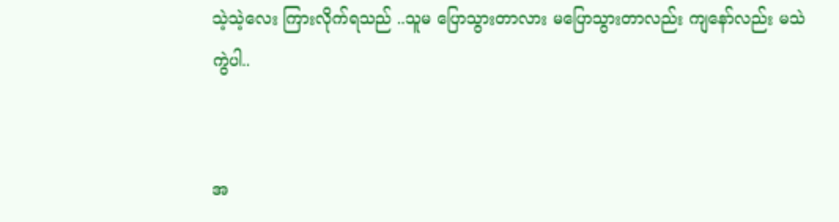သဲ့သဲ့လေး ကြားလိုက်ရသည် ..သူမ ပြောသွားတာလား မပြောသွားတာလည်း ကျနော်လည်း မသဲကွဲပါ..


အ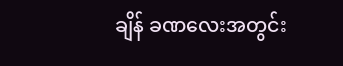ချိန် ခဏလေးအတွင်း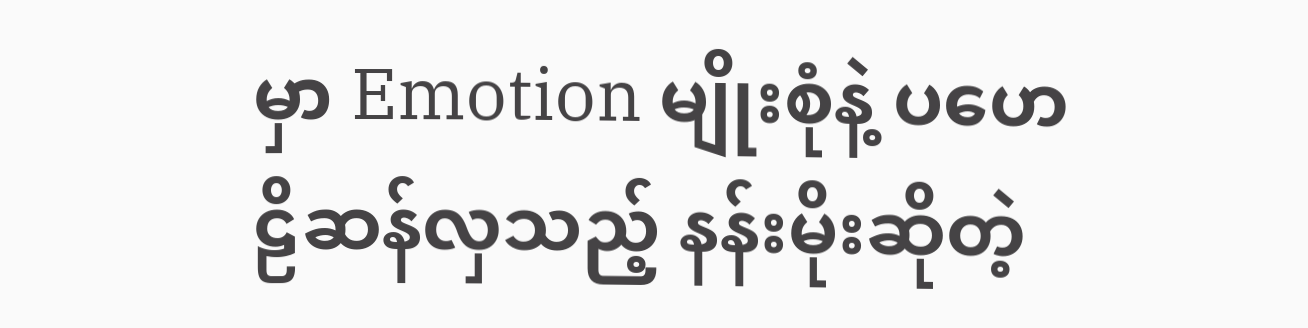မှာ Emotion မျိုးစုံနဲ့ ပဟေဠိဆန်လှသည့် နန်းမိုးဆိုတဲ့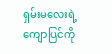ရှမ်းမလေးရဲ့ ကျောပြင်ကို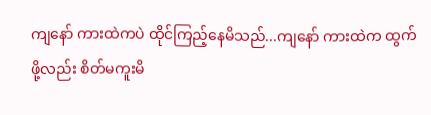ကျနော် ကားထဲကပဲ ထိုင်ကြည့်နေမိသည်...ကျနော် ကားထဲက ထွက်ဖို့လည်း စိတ်မကူးမိ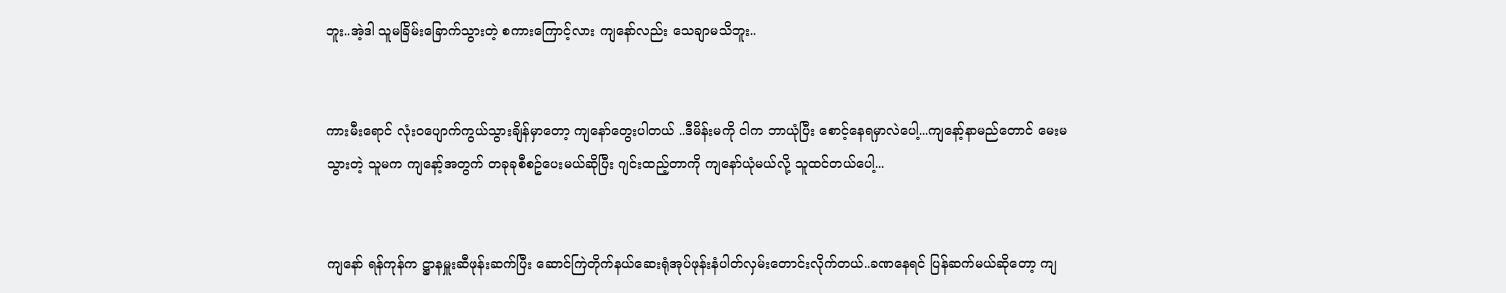ဘူး..အဲ့ဒါ သူမခြိမ်းခြောက်သွားတဲ့ စကားကြောင့်လား ကျနော်လည်း သေချာမသိဘူး..


ကားမီးရောင် လုံးဝပျောက်ကွယ်သွားချိန်မှာတော့ ကျနော်တွေးပါတယ် ..ဒီမိန်းမကို ငါက ဘာယုံပြီး စောင့်နေရမှာလဲပေါ့...ကျနော့်နာမည်တောင် မေးမသွားတဲ့ သူမက ကျနော့်အတွက် တခုခုစီစဥ်ပေးမယ်ဆိုပြီး ဂျင်းထည့်တာကို ကျနော်ယုံမယ်လို့ သူထင်တယ်ပေါ့...


ကျနော် ရန်ကုန်က ဋ္ဌာနမှူးဆီဖုန်းဆက်ပြီး ဆောင်ကြဲတိုက်နယ်ဆေးရုံအုပ်ဖုန်းနံပါတ်လှမ်းတောင်းလိုက်တယ်..ခဏနေရင် ပြန်ဆက်မယ်ဆိုတော့ ကျ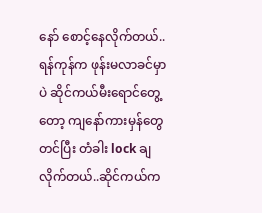နော် စောင့်နေလိုက်တယ်..ရန်ကုန်က ဖုန်းမလာခင်မှာပဲ ဆိုင်ကယ်မီးရောင်တွေ့တော့ ကျနော်ကားမှန်တွေတင်ပြီး တံခါး lock ချလိုက်တယ်..ဆိုင်ကယ်က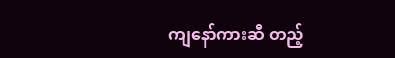ကျနော်ကားဆီ တည့်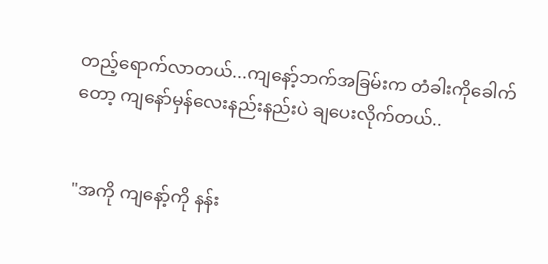တည့်ရောက်လာတယ်...ကျနော့်ဘက်အခြမ်းက တံခါးကိုခေါက်တော့ ကျနော်မှန်လေးနည်းနည်းပဲ ချပေးလိုက်တယ်..


"အကို ကျနော့်ကို နန်း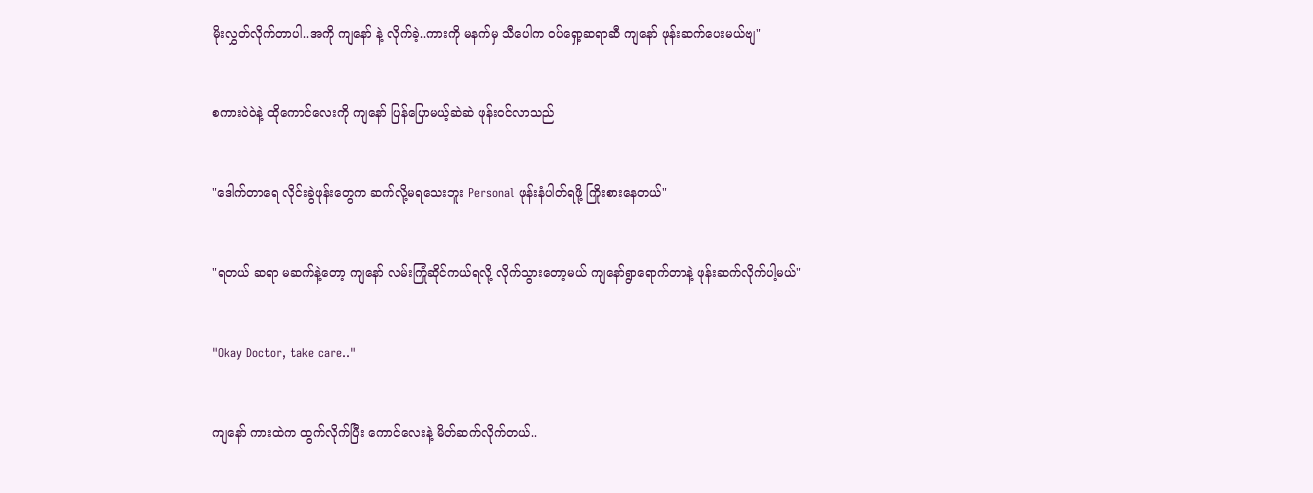မိုးလွှတ်လိုက်တာပါ..အကို ကျနော် နဲ့ လိုက်ခဲ့..ကားကို မနက်မှ သီပေါက ဝပ်ရှော့ဆရာဆီ ကျနော် ဖုန်းဆက်ပေးမယ်ဗျ"


စကားဝဲဝဲနဲ့ ထိုကောင်လေးကို ကျနော် ပြန်ပြောမယ့်ဆဲဆဲ ဖုန်းဝင်လာသည်


"ဒေါက်တာရေ လိုင်းခွဲဖုန်းတွေက ဆက်လို့မရသေးဘူး Personal ဖုန်းနံပါတ်ရဖို့ ကြိုးစားနေတယ်"


"ရတယ် ဆရာ မဆက်နဲ့တော့ ကျနော် လမ်းကြုံဆိုင်ကယ်ရလို့ လိုက်သွားတော့မယ် ကျနော်ရွာရောက်တာနဲ့ ဖုန်းဆက်လိုက်ပါ့မယ်"


"Okay Doctor, take care.."


ကျနော် ကားထဲက ထွက်လိုက်ပြီး ကောင်လေးနဲ့ မိတ်ဆက်လိုက်တယ်..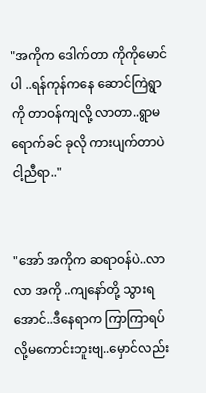"အကိုက ဒေါက်တာ ကိုကိုမောင် ပါ ..ရန်ကုန်ကနေ ဆောင်ကြဲရွာကို တာဝန်ကျလို့ လာတာ..ရွာမရောက်ခင် ခုလို ကားပျက်တာပဲ ငါ့ညီရာ.."


"အော် အကိုက ဆရာဝန်ပဲ..လာ လာ အကို ..ကျနော်တို့ သွားရအောင်..ဒီနေရာက ကြာကြာရပ်လို့မကောင်းဘူးဗျ..မှောင်လည်း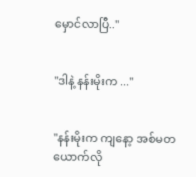မှောင်လာပြီ.."


"ဒါနဲ့ နန်းမိုးက ..."


"နန်းမိုးက ကျနော့ အစ်မတယောက်လို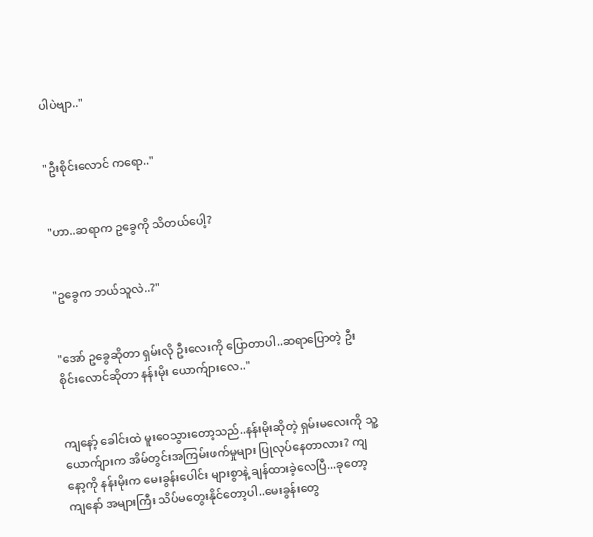ပါပဲဗျာ.."


"ဦးစိုင်းလောင် ကရော.."


"ဟာ..ဆရာက ဥခွေကို သိတယ်ပေါ့?


"ဥခွေက ဘယ်သူလဲ..?"


"အော် ဥခွေဆိုတာ ရှမ်းလို ဦးလေးကို ပြောတာပါ..ဆရာပြောတဲ့ ဦးစိုင်းလောင်ဆိုတာ နန်းမိုး ယောက်ျားလေ.."


ကျနော့် ခေါင်းထဲ မူးဝေသွားတော့သည်..နန်းမိုးဆိုတဲ့ ရှမ်းမလေးကို သူ့ယောက်ျားက အိမ်တွင်းအကြမ်းဖက်မှုများ ပြုလုပ်နေတာလား? ကျနော့ကို နန်းမိုးက မေးခွန်းပေါင်း များစွာနဲ့ ချန်ထားခဲ့လေပြီ...ခုတော့ ကျနော် အများကြီး သိပ်မတွေးနိုင်တော့ပါ..မေးခွန်းတွေ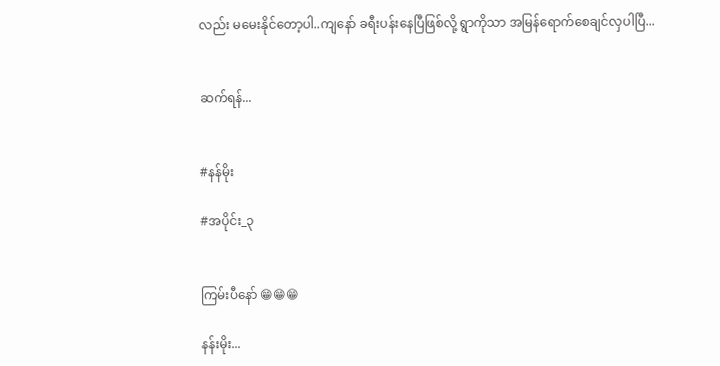လည်း မမေးနိုင်တော့ပါ..ကျနော် ခရီးပန်းနေပြီဖြစ်လို့ ရွာကိုသာ အမြန်ရောက်စေချင်လှပါပြီ...


ဆက်ရန်...


#နန်မိုး

#အပိုင်း_၃


ကြမ်းပီနော် 😁😁😁

နန်းမိုး...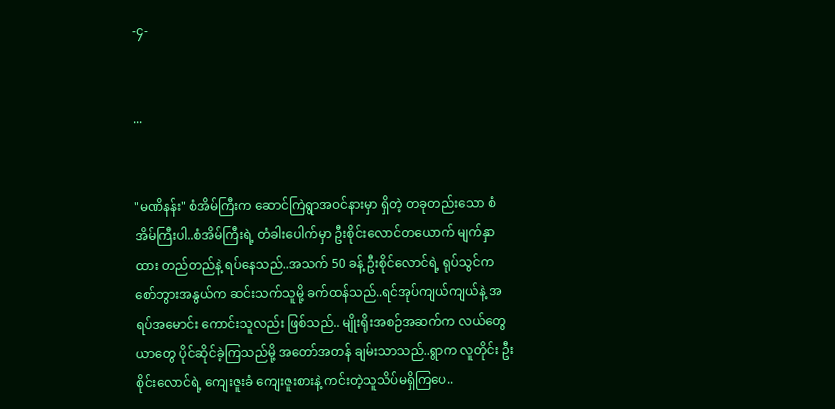-၄-


...


"မဏိနန်း" စံအိမ်ကြီးက ဆောင်ကြဲရွာအဝင်နားမှာ ရှိတဲ့ တခုတည်းသော စံအိမ်ကြီးပါ..စံအိမ်ကြီးရဲ့ တံခါးပေါက်မှာ ဦးစိုင်းလောင်တယောက် မျက်နှာထား တည်တည်နဲ့ ရပ်နေသည်..အသက် 50 ခန့် ဦးစိုင်လောင်ရဲ့ ရုပ်သွင်က စော်ဘွားအနွယ်က ဆင်းသက်သူမို့ ခက်ထန်သည်..ရင်အုပ်ကျယ်ကျယ်နဲ့ အရပ်အမောင်း ကောင်းသူလည်း ဖြစ်သည်.. မျိုးရိုးအစဉ်အဆက်က လယ်တွေ ယာတွေ ပိုင်ဆိုင်ခဲ့ကြသည်မို့ အတော်အတန် ချမ်းသာသည်..ရွာက လူတိုင်း ဦးစိုင်းလောင်ရဲ့ ကျေးဇူးခံ ကျေးဇူးစားနဲ့ ကင်းတဲ့သူသိပ်မရှိကြပေ..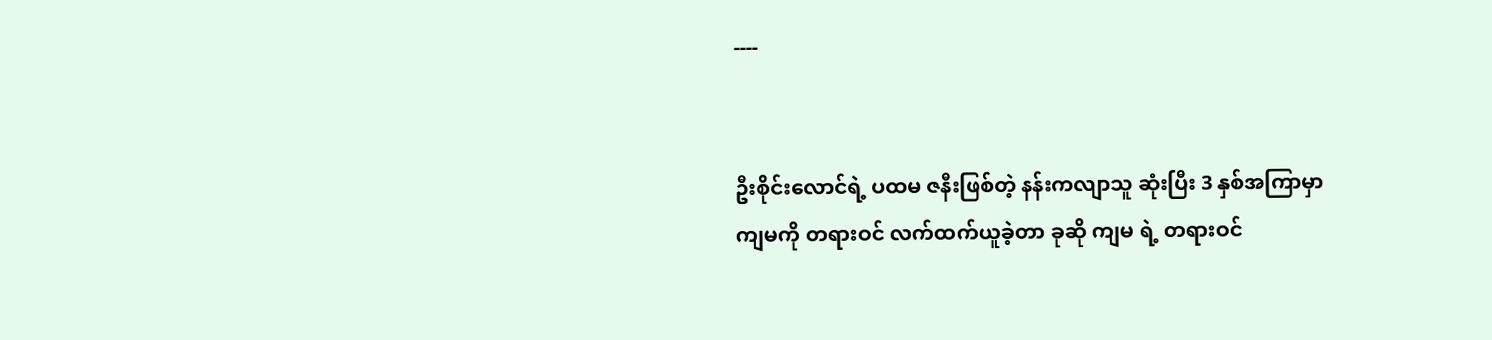----


ဦးစိုင်းလောင်ရဲ့ ပထမ ဇနီးဖြစ်တဲ့ နန်းကလျာသူ ဆုံးပြီး 3 နှစ်အကြာမှာ ကျမကို တရားဝင် လက်ထက်ယူခဲ့တာ ခုဆို ကျမ ရဲ့ တရားဝင်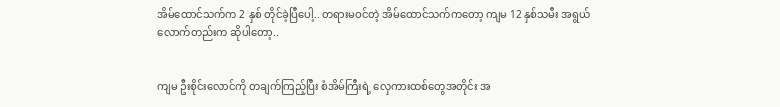အိမ်ထောင်သက်က 2 နှစ် တိုင်ခဲ့ပြီပေါ့.. တရားမဝင်တဲ့ အိမ်ထောင်သက်ကတော့ ကျမ 12 နှစ်သမီး အရွယ်လောက်တည်းက ဆိုပါတော့..


ကျမ ဦးစိုင်းလောင်ကို တချက်ကြည့်ပြီး စံအိမ်ကြီးရဲ့ လှေကားထစ်တွေအတိုင်း အ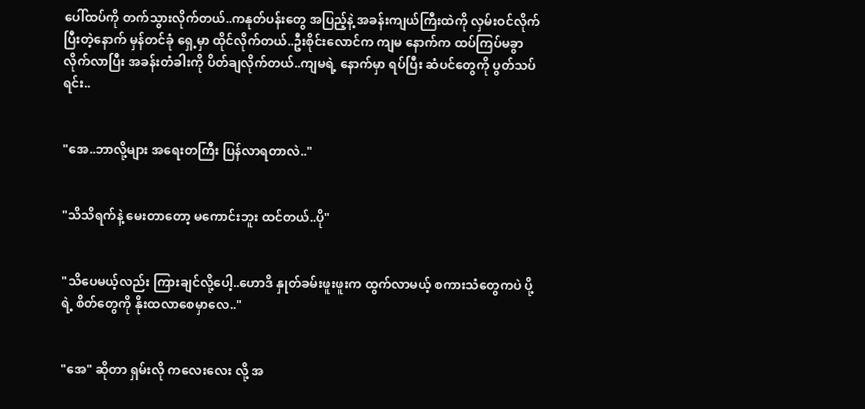ပေါ်ထပ်ကို တက်သွားလိုက်တယ်..ကနုတ်ပန်းတွေ အပြည့်နဲ့ အခန်းကျယ်ကြီးထဲကို လှမ်းဝင်လိုက်ပြီးတဲ့နောက် မှန်တင်ခုံ ရှေ့မှာ ထိုင်လိုက်တယ်..ဦးစိုင်းလောင်က ကျမ နောက်က ထပ်ကြပ်မခွာ လိုက်လာပြီး အခန်းတံခါးကို ပိတ်ချလိုက်တယ်..ကျမရဲ့ နောက်မှာ ရပ်ပြီး ဆံပင်တွေကို ပွတ်သပ်ရင်း..


"အေ..ဘာလို့များ အရေးတကြီး ပြန်လာရတာလဲ.."


"သိသိရက်နဲ့ မေးတာတော့ မကောင်းဘူး ထင်တယ်..ပို"


"သိပေမယ့်လည်း ကြားချင်လို့ပေါ့..ဟောဒိ နှုတ်ခမ်းဖူးဖူးက ထွက်လာမယ့် စကားသံတွေကပဲ ပို့ရဲ့ စိတ်တွေကို နိုးထလာစေမှာလေ.."


"အေ" ဆိုတာ ရှမ်းလို ကလေးလေး လို့ အ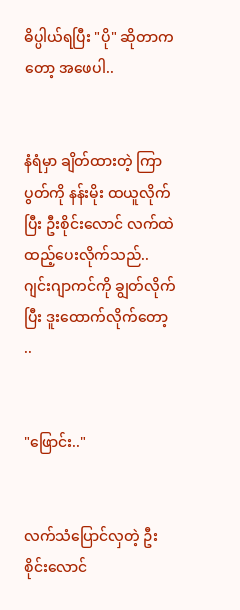ဓိပ္ပါယ်ရပြီး "ပို" ဆိုတာကတော့ အဖေပါ..


နံရံမှာ ချိတ်ထားတဲ့ ကြာပွတ်ကို နန်းမိုး ထယူလိုက်ပြီး ဦးစိုင်းလောင် လက်ထဲ ထည့်ပေးလိုက်သည်..ဂျင်းဂျာကင်ကို ချွတ်လိုက်ပြီး ဒူးထောက်လိုက်တော့ ..


"ဖြောင်း.."


လက်သံပြောင်လှတဲ့ ဦးစိုင်းလောင်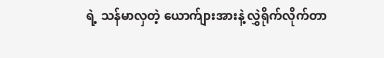ရဲ့ သန်မာလှတဲ့ ယောက်ျားအားနဲ့ လွှဲရိုက်လိုက်တာ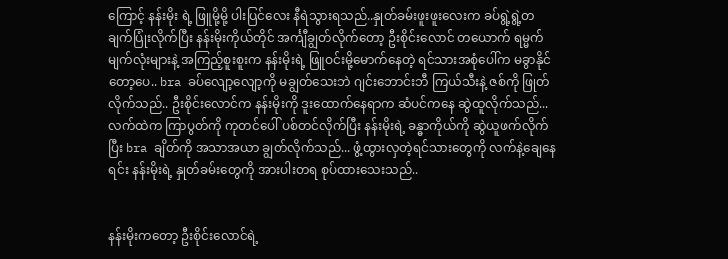ကြောင့် နန်းမိုး ရဲ့ ဖြူမို့မို့ ပါးပြင်လေး နီရဲသွားရသည်..နှုတ်ခမ်းဖူးဖူးလေးက ခပ်ရွဲ့ရွဲ့တချက်ပြုံးလိုက်ပြီး နန်းမိုးကိုယ်တိုင် အင်္ကျီချွတ်လိုက်တော့ ဦးစိုင်းလောင် တယောက် ရမ္မက်မျက်လုံးများနဲ့ အကြည့်စူးစူးက နန်းမိုးရဲ့ ဖြူဝင်းမို့မောက်နေတဲ့ ရင်သားအစုံပေါ်က မခွာနိုင်တော့ပေ.. bra ခပ်လျော့လျော့ကို မချွတ်သေးဘဲ ဂျင်းဘောင်းဘီ ကြယ်သီးနဲ့ ဇစ်ကို ဖြုတ်လိုက်သည်.. ဦးစိုင်းလောင်က နန်းမိုးကို ဒူးထောက်နေရာက ဆံပင်ကနေ ဆွဲထူလိုက်သည်... လက်ထဲက ကြာပွတ်ကို ကုတင်ပေါ် ပစ်တင်လိုက်ပြီး နန်းမိုးရဲ့ ခန္ဓာကိုယ်ကို ဆွဲယူဖက်လိုက်ပြီး bra ချိတ်ကို အသာအယာ ချွတ်လိုက်သည်... ဖွံ့ထွားလှတဲ့ရင်သားတွေကို လက်နဲ့ချေနေရင်း နန်းမိုးရဲ့ နှုတ်ခမ်းတွေကို အားပါးတရ စုပ်ထားသေးသည်..


နန်းမိုးကတော့ ဦးစိုင်းလောင်ရဲ့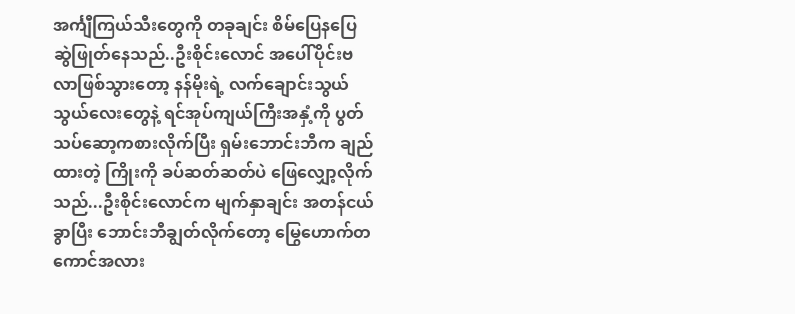အင်္ကျီကြယ်သီးတွေကို တခုချင်း စိမ်ပြေနပြေ ဆွဲဖြုတ်နေသည်..ဦးစိုင်းလောင် အပေါ်ပိုင်းဗလာဖြစ်သွားတော့ နန်မိုးရဲ့ လက်ချောင်းသွယ်သွယ်လေးတွေနဲ့ ရင်အုပ်ကျယ်ကြီးအနှံ့ကို ပွတ်သပ်ဆော့ကစားလိုက်ပြီး ရှမ်းဘောင်းဘီက ချည်ထားတဲ့ ကြိုးကို ခပ်ဆတ်ဆတ်ပဲ ဖြေလျှော့လိုက်သည်...ဦးစိုင်းလောင်က မျက်နှာချင်း အတန်ငယ်ခွာပြီး ဘောင်းဘီချွတ်လိုက်တော့ မြွေဟောက်တကောင်အလား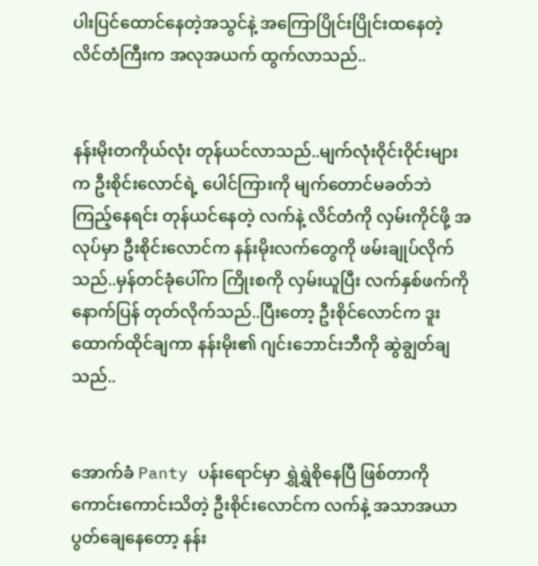ပါးပြင်ထောင်နေတဲ့အသွင်နဲ့ အကြောပြိုင်းပြိုင်းထနေတဲ့ လိင်တံကြီးက အလုအယက် ထွက်လာသည်..


နန်းမိုးတကိုယ်လုံး တုန်ယင်လာသည်..မျက်လုံးဝိုင်းဝိုင်းများက ဦးစိုင်းလောင်ရဲ့ ပေါင်ကြားကို မျက်တောင်မခတ်ဘဲ ကြည့်နေရင်း တုန်ယင်နေတဲ့ လက်နဲ့ လိင်တံကို လှမ်းကိုင်ဖို့ အလုပ်မှာ ဦးစိုင်းလောင်က နန်းမိုးလက်တွေကို ဖမ်းချုပ်လိုက်သည်..မှန်တင်ခုံပေါ်က ကြိုးစကို လှမ်းယူပြီး လက်နှစ်ဖက်ကို နောက်ပြန် တုတ်လိုက်သည်..ပြီးတော့ ဦးစိုင်လောင်က ဒူးထောက်ထိုင်ချကာ နန်းမိုး၏ ဂျင်းဘောင်းဘီကို ဆွဲချွတ်ချသည်..


အောက်ခံ Panty ပန်းရောင်မှာ ရွှဲရွှဲစိုနေပြီ ဖြစ်တာကို ကောင်းကောင်းသိတဲ့ ဦးစိုင်းလောင်က လက်နဲ့ အသာအယာ ပွတ်ချေနေတော့ နန်း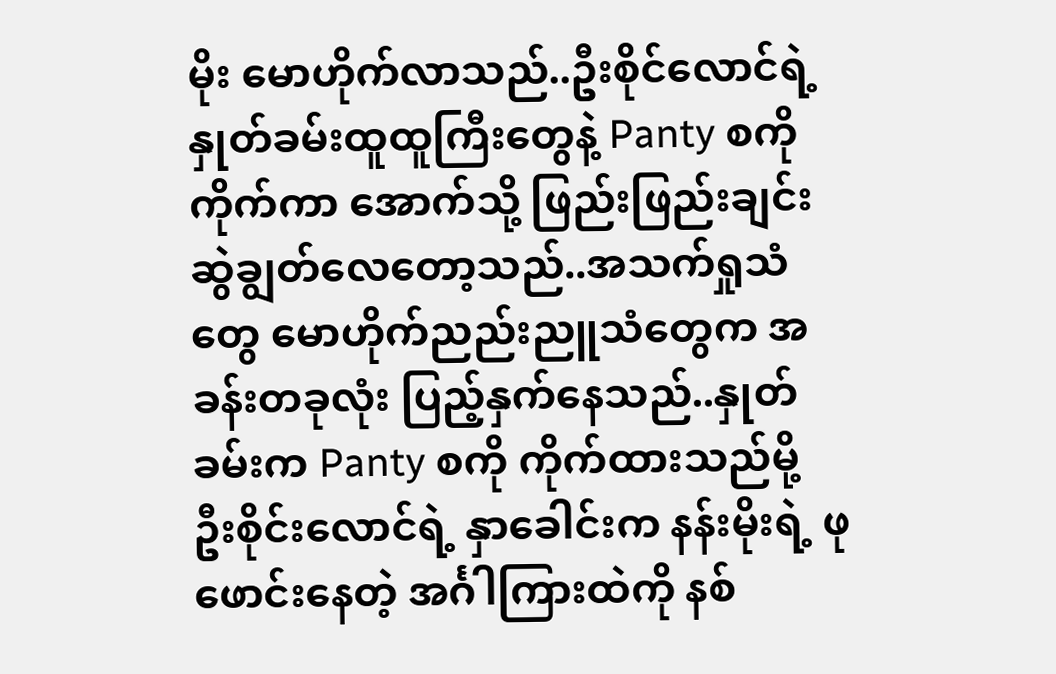မိုး မောဟိုက်လာသည်..ဦးစိုင်လောင်ရဲ့ နှုတ်ခမ်းထူထူကြီးတွေနဲ့ Panty စကို ကိုက်ကာ အောက်သို့ ဖြည်းဖြည်းချင်း ဆွဲချွတ်လေတော့သည်..အသက်ရှုသံတွေ မောဟိုက်ညည်းညူသံတွေက အခန်းတခုလုံး ပြည့်နှက်နေသည်..နှုတ်ခမ်းက Panty စကို ကိုက်ထားသည်မို့ ဦးစိုင်းလောင်ရဲ့ နှာခေါင်းက နန်းမိုးရဲ့ ဖုဖောင်းနေတဲ့ အင်္ဂါကြားထဲကို နစ်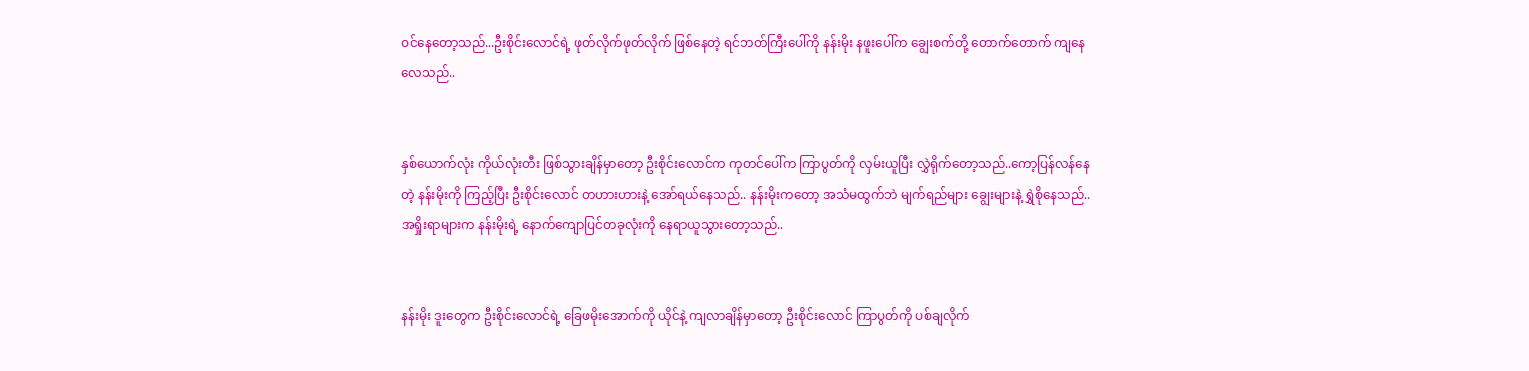ဝင်နေတော့သည်...ဦးစိုင်းလောင်ရဲ့ ဖုတ်လိုက်ဖုတ်လိုက် ဖြစ်နေတဲ့ ရင်ဘတ်ကြီးပေါ်ကို နန်းမိုး နဖူးပေါ်က ချွေးစက်တို့ တောက်တောက် ကျနေလေသည်..


နှစ်ယောက်လုံး ကိုယ်လုံးတီး ဖြစ်သွားချိန်မှာတော့ ဦးစိုင်းလောင်က ကုတင်ပေါ်က ကြာပွတ်ကို လှမ်းယူပြီး လွှဲရိုက်တော့သည်..ကော့ပြန်လန်နေတဲ့ နန်းမိုးကို ကြည့်ပြီး ဦးစိုင်းလောင် တဟားဟားနဲ့ အော်ရယ်နေသည်.. နန်းမိုးကတော့ အသံမထွက်ဘဲ မျက်ရည်များ ချွေးများနဲ့ ရွှဲစိုနေသည်..အရှိုးရာများက နန်းမိုးရဲ့ နောက်ကျောပြင်တခုလုံးကို နေရာယူသွားတော့သည်..


နန်းမိုး ဒူးတွေက ဦးစိုင်းလောင်ရဲ့ ခြေဖမိုးအောက်ကို ယိုင်နဲ့ ကျလာချိန်မှာတော့ ဦးစိုင်းလောင် ကြာပွတ်ကို ပစ်ချလိုက်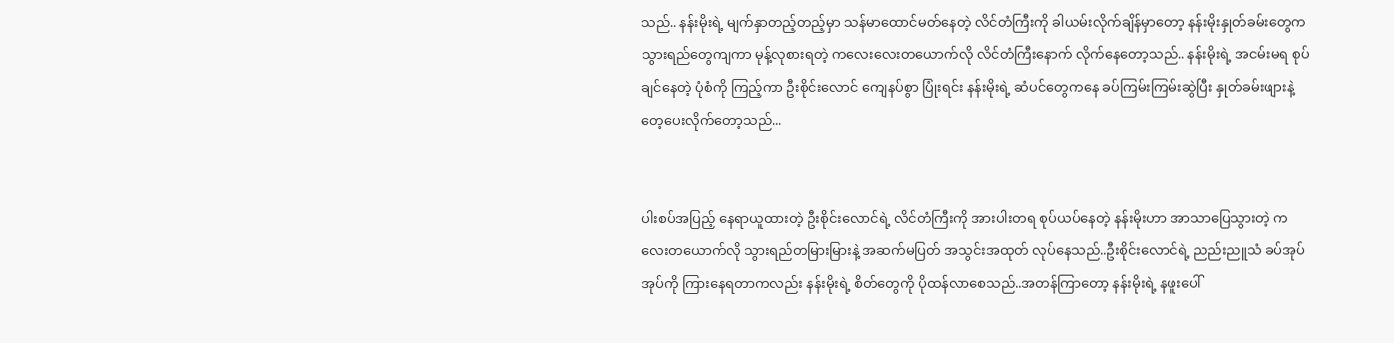သည်.. နန်းမိုးရဲ့ မျက်နှာတည့်တည့်မှာ သန်မာထောင်မတ်နေတဲ့ လိင်တံကြီးကို ခါယမ်းလိုက်ချိန်မှာတော့ နန်းမိုးနှုတ်ခမ်းတွေက သွားရည်တွေကျကာ မုန့်လုစားရတဲ့ ကလေးလေးတယောက်လို လိင်တံကြီးနောက် လိုက်နေတော့သည်.. နန်းမိုးရဲ့ အငမ်းမရ စုပ်ချင်နေတဲ့ ပုံစံကို ကြည့်ကာ ဦးစိုင်းလောင် ကျေနပ်စွာ ပြုံးရင်း နန်းမိုးရဲ့ ဆံပင်တွေကနေ ခပ်ကြမ်းကြမ်းဆွဲပြီး နှုတ်ခမ်းဖျားနဲ့ တေ့ပေးလိုက်တော့သည်...


ပါးစပ်အပြည့် နေရာယူထားတဲ့ ဦးစိုင်းလောင်ရဲ့ လိင်တံကြီးကို အားပါးတရ စုပ်ယပ်နေတဲ့ နန်းမိုးဟာ အာသာပြေသွားတဲ့ ကလေးတယောက်လို သွားရည်တမြားမြားနဲ့ အဆက်မပြတ် အသွင်းအထုတ် လုပ်နေသည်..ဦးစိုင်းလောင်ရဲ့ ညည်းညူသံ ခပ်အုပ်အုပ်ကို ကြားနေရတာကလည်း နန်းမိုးရဲ့ စိတ်တွေကို ပိုထန်လာစေသည်..အတန်ကြာတော့ နန်းမိုးရဲ့ နဖူးပေါ်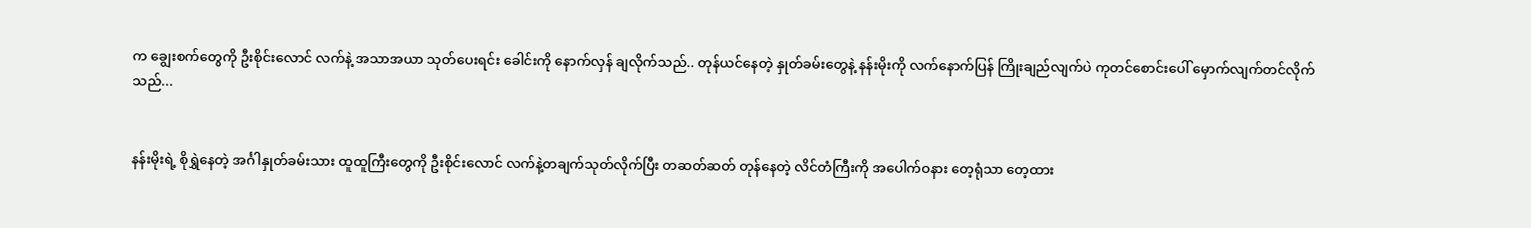က ချွေးစက်တွေကို ဦးစိုင်းလောင် လက်နဲ့ အသာအယာ သုတ်ပေးရင်း ခေါင်းကို နောက်လှန် ချလိုက်သည်.. တုန်ယင်နေတဲ့ နှုတ်ခမ်းတွေနဲ့ နန်းမိုးကို လက်နောက်ပြန် ကြိုးချည်လျက်ပဲ ကုတင်စောင်းပေါ် မှောက်လျက်တင်လိုက်သည်...


နန်းမိုးရဲ့ စိုရွှဲနေတဲ့ အင်္ဂါနှုတ်ခမ်းသား ထူထူကြီးတွေကို ဦးစိုင်းလောင် လက်နဲ့တချက်သုတ်လိုက်ပြီး တဆတ်ဆတ် တုန်နေတဲ့ လိင်တံကြီးကို အပေါက်ဝနား တေ့ရုံသာ တေ့ထား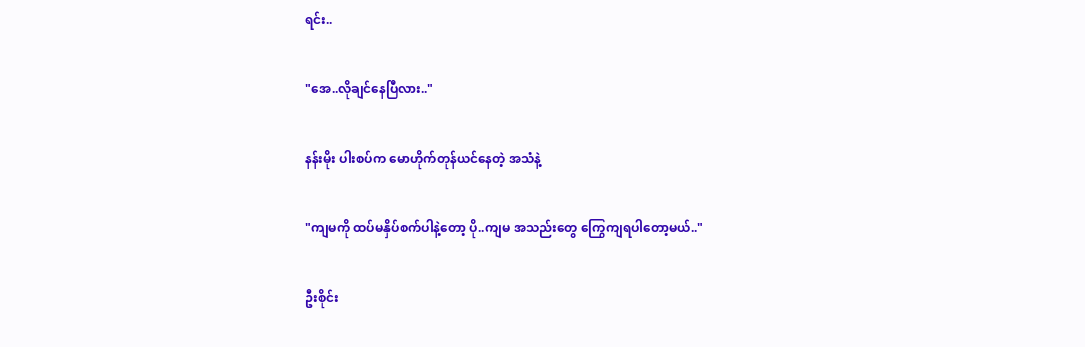ရင်း..


"အေ..လိုချင်နေပြီလား.."


နန်းမိုး ပါးစပ်က မောဟိုက်တုန်ယင်နေတဲ့ အသံနဲ့


"ကျမကို ထပ်မနှိပ်စက်ပါနဲ့တော့ ပို..ကျမ အသည်းတွေ ကြွေကျရပါတော့မယ်.."


ဦးစိုင်း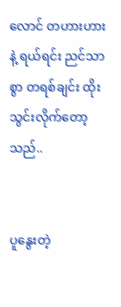လောင် တဟားဟား နဲ့ ရယ်ရင်း ညင်သာစွာ တရစ်ချင်း ထိုးသွင်းလိုက်တော့သည်..


ပူနွေးတဲ့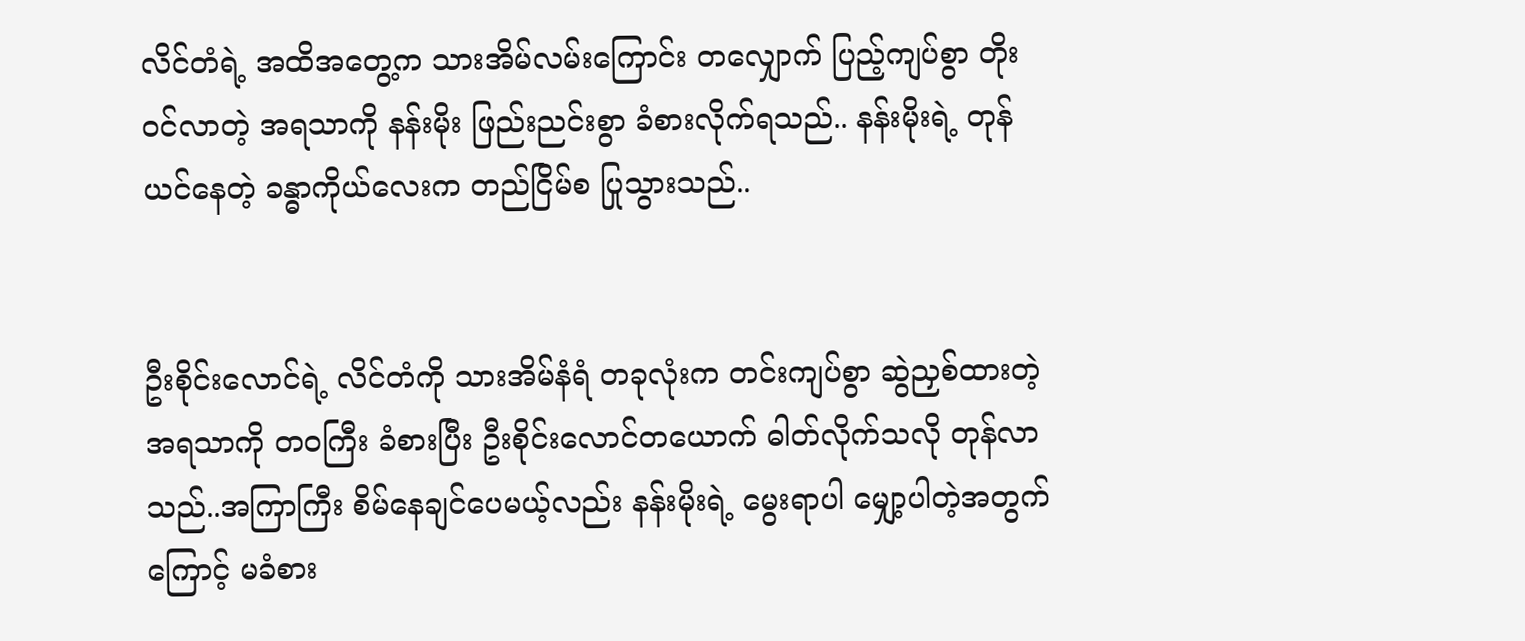လိင်တံရဲ့ အထိအတွေ့က သားအိမ်လမ်းကြောင်း တလျှောက် ပြည့်ကျပ်စွာ တိုးဝင်လာတဲ့ အရသာကို နန်းမိုး ဖြည်းညင်းစွာ ခံစားလိုက်ရသည်.. နန်းမိုးရဲ့ တုန်ယင်နေတဲ့ ခန္ဓာကိုယ်လေးက တည်ငြိမ်စ ပြုသွားသည်..


ဦးစိုင်းလောင်ရဲ့ လိင်တံကို သားအိမ်နံရံ တခုလုံးက တင်းကျပ်စွာ ဆွဲညှစ်ထားတဲ့ အရသာကို တဝကြီး ခံစားပြီး ဦးစိုင်းလောင်တယောက် ဓါတ်လိုက်သလို တုန်လာသည်..အကြာကြီး စိမ်နေချင်ပေမယ့်လည်း နန်းမိုးရဲ့ မွေးရာပါ မျှော့ပါတဲ့အတွက်ကြောင့် မခံစား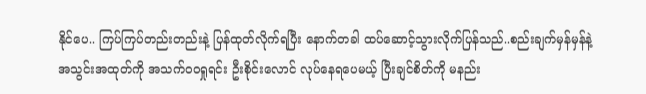နိုင်ပေ.. ကြပ်ကြပ်တည်းတည်းနဲ့ ပြန်ထုတ်လိုက်ရပြီး နောက်တခါ ထပ်ဆောင့်သွားလိုက်ပြန်သည်..စည်းချက်မှန်မှန်နဲ့ အသွင်းအထုတ်ကို အသက်ဝဝရှုရင်း ဦးစိုင်းလောင် လုပ်နေရပေမယ့် ပြီးချင်စိတ်ကို မနည်း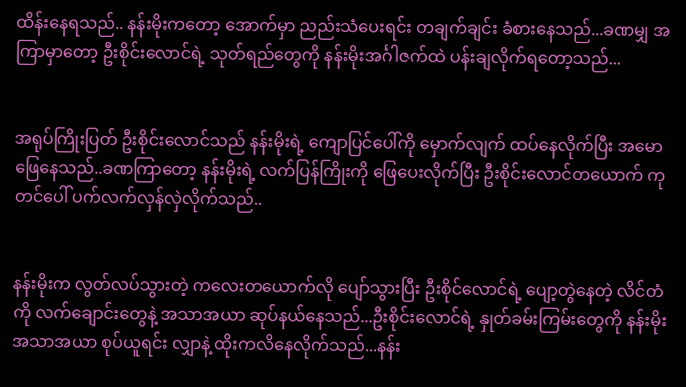ထိန်းနေရသည်.. နန်းမိုးကတော့ အောက်မှာ ညည်းသံပေးရင်း တချက်ချင်း ခံစားနေသည်...ခဏမျှ အကြာမှာတော့ ဦးစိုင်းလောင်ရဲ့ သုတ်ရည်တွေကို နန်းမိုးအင်္ဂါဇက်ထဲ ပန်းချလိုက်ရတော့သည်...


အရုပ်ကြိုးပြတ် ဦးစိုင်းလောင်သည် နန်းမိုးရဲ့ ကျောပြင်ပေါ်ကို မှောက်လျက် ထပ်နေလိုက်ပြီး အမောဖြေနေသည်..ခဏကြာတော့ နန်းမိုးရဲ့ လက်ပြန်ကြိုးကို ဖြေပေးလိုက်ပြီး ဦးစိုင်းလောင်တယောက် ကုတင်ပေါ် ပက်လက်လှန်လှဲလိုက်သည်..


နန်းမိုးက လွတ်လပ်သွားတဲ့ ကလေးတယောက်လို ပျော်သွားပြီး ဦးစိုင်လောင်ရဲ့ ပျော့တွဲနေတဲ့ လိင်တံကို လက်ချောင်းတွေနဲ့ အသာအယာ ဆုပ်နယ်နေသည်...ဦးစိုင်းလောင်ရဲ့ နှုတ်ခမ်းကြမ်းတွေကို နန်းမိုး အသာအယာ စုပ်ယူရင်း လျှာနဲ့ ထိုးကလိနေလိုက်သည်...နန်း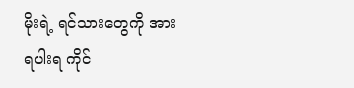မိုးရဲ့ ရင်သားတွေကို အားရပါးရ ကိုင်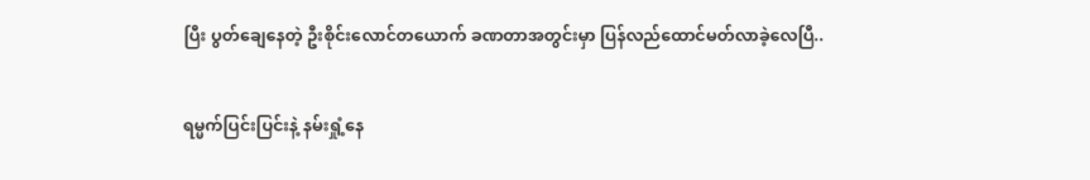ပြီး ပွတ်ချေနေတဲ့ ဦးစိုင်းလောင်တယောက် ခဏတာအတွင်းမှာ ပြန်လည်ထောင်မတ်လာခဲ့လေပြီ..


ရမ္မက်ပြင်းပြင်းနဲ့ နမ်းရှုံ့နေ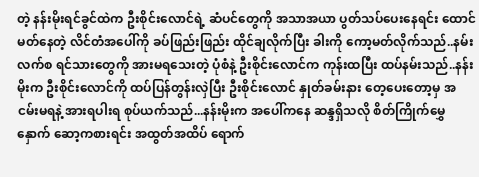တဲ့ နန်းမိုးရင်ခွင်ထဲက ဦးစိုင်းလောင်ရဲ့ ဆံပင်တွေကို အသာအယာ ပွတ်သပ်ပေးနေရင်း ထောင်မတ်နေတဲ့ လိင်တံအပေါ်ကို ခပ်ဖြည်းဖြည်း ထိုင်ချလိုက်ပြီး ခါးကို ကော့မတ်လိုက်သည်..နမ်းလက်စ ရင်သားတွေကို အားမရသေးတဲ့ ပုံစံနဲ့ ဦးစိုင်းလောင်က ကုန်းထပြီး ထပ်နမ်းသည်..နန်းမိုးက ဦးစိုင်းလောင်ကို ထပ်ပြန်တွန်းလှဲပြီး ဦးစိုင်းလောင် နှုတ်ခမ်းနား တေ့ပေးတော့မှ အငမ်းမရနဲ့ အားရပါးရ စုပ်ယက်သည်...နန်းမိုးက အပေါ်ကနေ ဆန္ဒရှိသလို စိတ်ကြိုက်မွှေနှောက် ဆော့ကစားရင်း အထွတ်အထိပ် ရောက်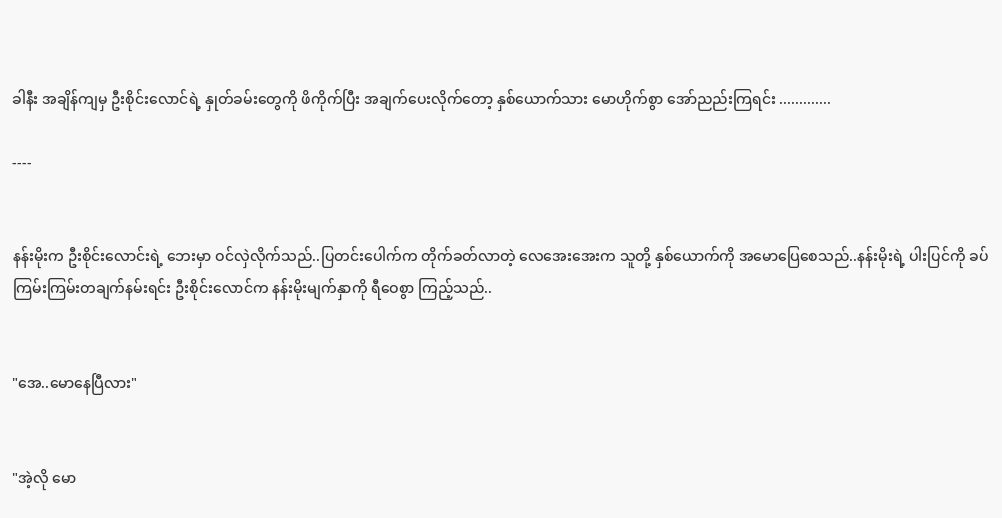ခါနီး အချိန်ကျမှ ဦးစိုင်းလောင်ရဲ့ နှုတ်ခမ်းတွေကို ဖိကိုက်ပြီး အချက်ပေးလိုက်တော့ နှစ်ယောက်သား မောဟိုက်စွာ အော်ညည်းကြရင်း .............

----


နန်းမိုးက ဦးစိုင်းလောင်းရဲ့ ဘေးမှာ ဝင်လှဲလိုက်သည်..ပြတင်းပေါက်က တိုက်ခတ်လာတဲ့ လေအေးအေးက သူတို့ နှစ်ယောက်ကို အမောပြေစေသည်..နန်းမိုးရဲ့ ပါးပြင်ကို ခပ်ကြမ်းကြမ်းတချက်နမ်းရင်း ဦးစိုင်းလောင်က နန်းမိုးမျက်နှာကို ရီဝေစွာ ကြည့်သည်..


"အေ..မောနေပြီလား"


"အဲ့လို မော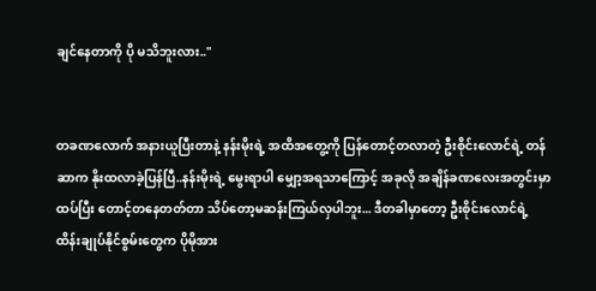ချင်နေတာကို ပို မသိဘူးလား.."


တခဏလောက် အနားယူပြီးတာနဲ့ နန်းမိုးရဲ့ အထိအတွေ့ကို ပြန်တောင့်တလာတဲ့ ဦးစိုင်းလောင်ရဲ့ တန်ဆာက နိုးထလာခဲ့ပြန်ပြီ..နန်းမိုးရဲ့ မွေးရာပါ မျှော့အရသာကြောင့် အခုလို အချိန်ခဏလေးအတွင်းမှာ ထပ်ပြီး တောင့်တနေတတ်တာ သိပ်တော့မဆန်းကြယ်လှပါဘူး... ဒီတခါမှာတော့ ဦးစိုင်းလောင်ရဲ့ ထိန်းချုပ်နိုင်စွမ်းတွေက ပိုမိုအား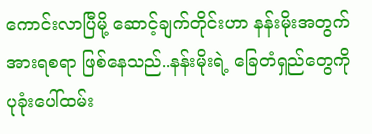ကောင်းလာပြီမို့ ဆောင့်ချက်တိုင်းဟာ နန်းမိုးအတွက် အားရစရာ ဖြစ်နေသည်..နန်းမိုးရဲ့ ခြေတံရှည်တွေကို ပုခုံးပေါ်ထမ်း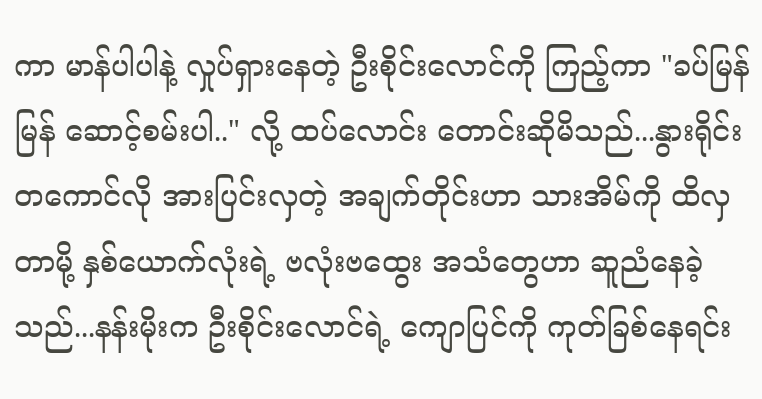ကာ မာန်ပါပါနဲ့ လှုပ်ရှားနေတဲ့ ဦးစိုင်းလောင်ကို ကြည့်ကာ "ခပ်မြန်မြန် ဆောင့်စမ်းပါ.." လို့ ထပ်လောင်း တောင်းဆိုမိသည်...နွားရိုင်းတကောင်လို အားပြင်းလှတဲ့ အချက်တိုင်းဟာ သားအိမ်ကို ထိလှတာမို့ နှစ်ယောက်လုံးရဲ့ ဗလုံးဗထွေး အသံတွေဟာ ဆူညံနေခဲ့သည်...နန်းမိုးက ဦးစိုင်းလောင်ရဲ့ ကျောပြင်ကို ကုတ်ခြစ်နေရင်း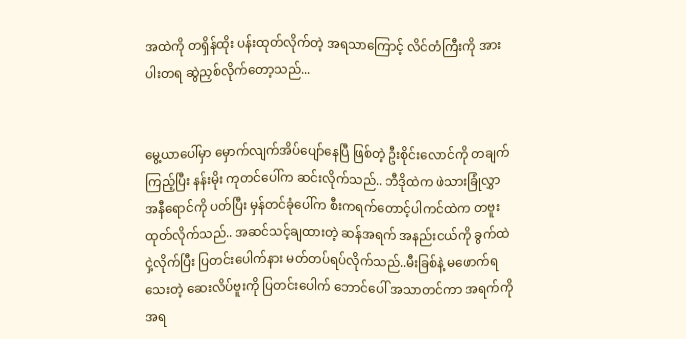အထဲကို တရှိန်ထိုး ပန်းထုတ်လိုက်တဲ့ အရသာကြောင့် လိင်တံကြီးကို အားပါးတရ ဆွဲညှစ်လိုက်တော့သည်...


မွေ့ယာပေါ်မှာ မှောက်လျက်အိပ်ပျော်နေပြီ ဖြစ်တဲ့ ဦးစိုင်းလောင်ကို တချက်ကြည့်ပြီး နန်းမိုး ကုတင်ပေါ်က ဆင်းလိုက်သည်.. ဘီဒိုထဲက ဖဲသားခြုံလွှာ အနီရောင်ကို ပတ်ပြီး မှန်တင်ခုံပေါ်က စီးကရက်တောင့်ပါကင်ထဲက တဗူးထုတ်လိုက်သည်.. အဆင်သင့်ချထားတဲ့ ဆန်အရက် အနည်းငယ်ကို ခွက်ထဲ ငှဲ့လိုက်ပြီး ပြတင်းပေါက်နား မတ်တပ်ရပ်လိုက်သည်..မီးခြစ်နဲ့ မဖောက်ရသေးတဲ့ ဆေးလိပ်ဗူးကို ပြတင်းပေါက် ဘောင်ပေါ် အသာတင်ကာ အရက်ကို အရ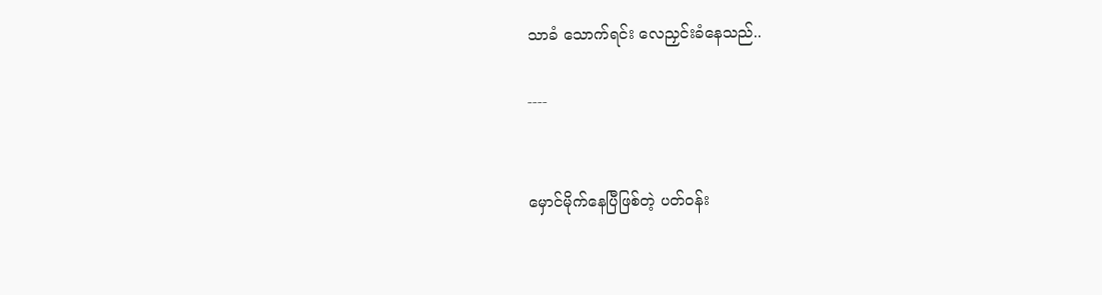သာခံ သောက်ရင်း လေညှင်းခံနေသည်..

----


မှောင်မိုက်နေပြီဖြစ်တဲ့ ပတ်ဝန်း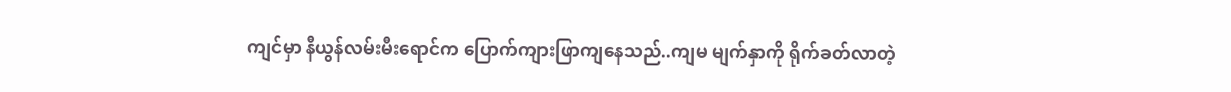ကျင်မှာ နီယွန်လမ်းမီးရောင်က ပြောက်ကျားဖြာကျနေသည်..ကျမ မျက်နှာကို ရိုက်ခတ်လာတဲ့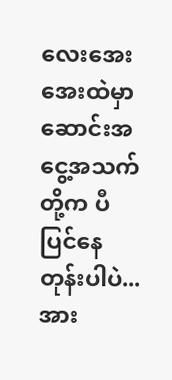လေးအေးအေးထဲမှာ ဆောင်းအငွေ့အသက်တို့က ပီပြင်နေတုန်းပါပဲ...အား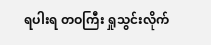ရပါးရ တဝကြီး ရှုသွင်းလိုက်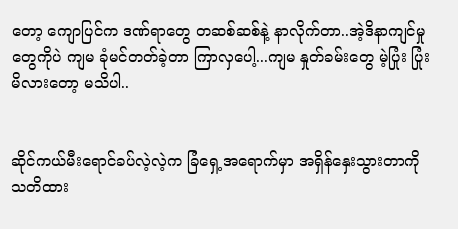တော့ ကျောပြင်က ဒဏ်ရာတွေ တဆစ်ဆစ်နဲ့ နာလိုက်တာ..အဲ့ဒိနာကျင်မှုတွေကိုပဲ ကျမ ခုံမင်တတ်ခဲ့တာ ကြာလှပေါ့...ကျမ နှုတ်ခမ်းတွေ မဲ့ပြုံး ပြုံးမိလားတော့ မသိပါ..


ဆိုင်ကယ်မီးရောင်ခပ်လဲ့လဲ့က ခြံရှေ့အရောက်မှာ အရှိန်နှေးသွားတာကို သတိထား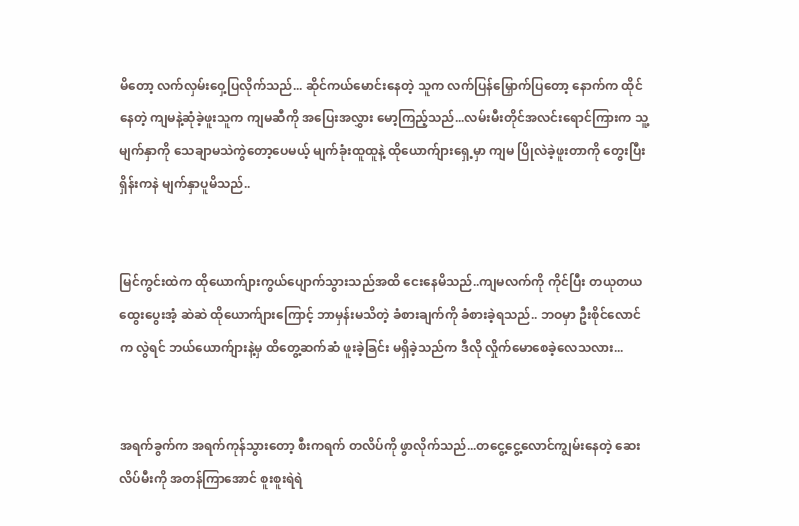မိတော့ လက်လှမ်းဝှေ့ပြလိုက်သည်... ဆိုင်ကယ်မောင်းနေတဲ့ သူက လက်ပြန်မြှောက်ပြတော့ နောက်က ထိုင်နေတဲ့ ကျမနဲ့ဆုံခဲ့ဖူးသူက ကျမဆီကို အပြေးအလွှား မော့ကြည့်သည်...လမ်းမီးတိုင်အလင်းရောင်ကြားက သူ့မျက်နှာကို သေချာမသဲကွဲတော့ပေမယ့် မျက်ခုံးထူထူနဲ့ ထိုယောက်ျားရှေ့မှာ ကျမ ပြိုလဲခဲ့ဖူးတာကို တွေးပြီး ရှိန်းကနဲ မျက်နှာပူမိသည်..


မြင်ကွင်းထဲက ထိုယောက်ျားကွယ်ပျောက်သွားသည်အထိ ငေးနေမိသည်..ကျမလက်ကို ကိုင်ပြီး တယုတယ ထွေးပွေးအံ့ ဆဲဆဲ ထိုယောက်ျားကြောင့် ဘာမှန်းမသိတဲ့ ခံစားချက်ကို ခံစားခဲ့ရသည်.. ဘဝမှာ ဦးစိုင်လောင်က လွဲရင် ဘယ်ယောက်ျားနဲ့မှ ထိတွေ့ဆက်ဆံ ဖူးခဲ့ခြင်း မရှိခဲ့သည်က ဒီလို လှိုက်မောစေခဲ့လေသလား...


အရက်ခွက်က အရက်ကုန်သွားတော့ စီးကရက် တလိပ်ကို ဖွာလိုက်သည်...တငွေ့ငွေ့လောင်ကျွမ်းနေတဲ့ ဆေးလိပ်မီးကို အတန်ကြာအောင် စူးစူးရဲရဲ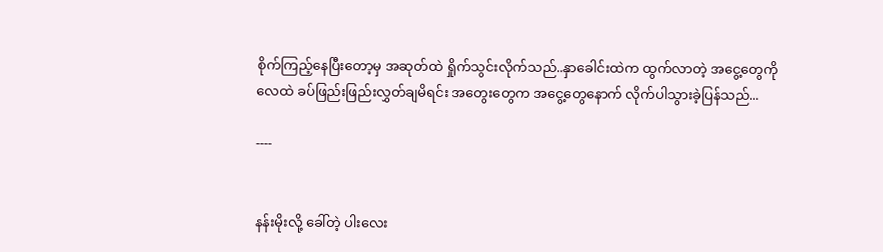စိုက်ကြည့်နေပြီးတော့မှ အဆုတ်ထဲ ရှိုက်သွင်းလိုက်သည်..နှာခေါင်းထဲက ထွက်လာတဲ့ အငွေ့တွေကို လေထဲ ခပ်ဖြည်းဖြည်းလွှတ်ချမိရင်း အတွေးတွေက အငွေ့တွေနောက် လိုက်ပါသွားခဲ့ပြန်သည်...

----


နန်းမိုးလို့ ခေါ်တဲ့ ပါးလေး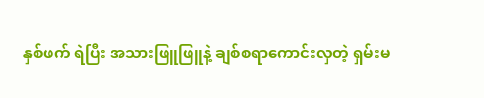နှစ်ဖက် ရဲပြီး အသားဖြူဖြူနဲ့ ချစ်စရာကောင်းလှတဲ့ ရှမ်းမ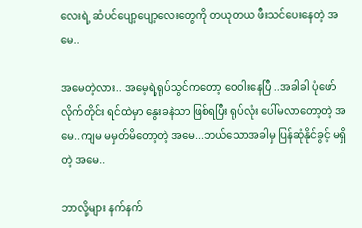လေးရဲ့ ဆံပင်ပျော့ပျော့လေးတွေကို တယုတယ ဖီးသင်ပေးနေတဲ့ အမေ..

အမေတဲ့လား.. အမေ့ရဲ့ရုပ်သွင်ကတော့ ဝေဝါးနေပြီ ..အခါခါ ပုံဖော်လိုက်တိုင်း ရင်ထဲမှာ နွေးခနဲသာ ဖြစ်ရပြီး ရုပ်လုံး ပေါ်မလာတော့တဲ့ အမေ..ကျမ မမှတ်မိတော့တဲ့ အမေ...ဘယ်သောအခါမှ ပြန်ဆုံနိုင်ခွင့် မရှိတဲ့ အမေ..

ဘာလို့များ နက်နက်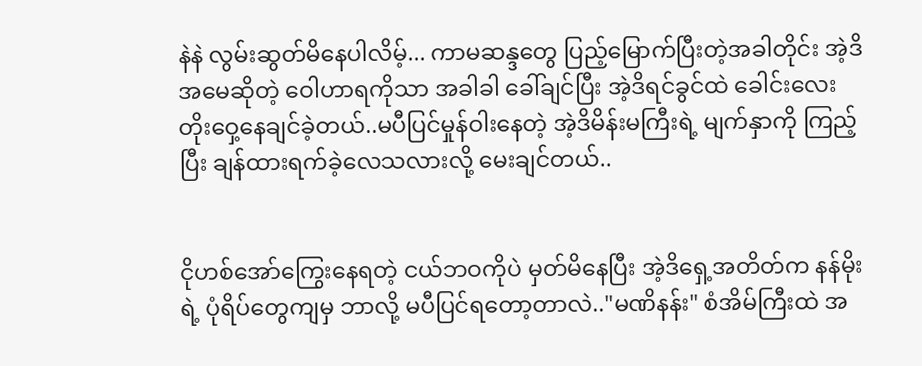နဲနဲ လွမ်းဆွတ်မိနေပါလိမ့်... ကာမဆန္ဒတွေ ပြည့်မြောက်ပြီးတဲ့အခါတိုင်း အဲ့ဒိအမေဆိုတဲ့ ဝေါဟာရကိုသာ အခါခါ ခေါ်ချင်ပြီး အဲ့ဒိရင်ခွင်ထဲ ခေါင်းလေးတိုးဝှေ့နေချင်ခဲ့တယ်..မပီပြင်မှုန်ဝါးနေတဲ့ အဲ့ဒိမိန်းမကြီးရဲ့ မျက်နှာကို ကြည့်ပြီး ချန်ထားရက်ခဲ့လေသလားလို့ မေးချင်တယ်..


ငိုဟစ်အော်ကြွေးနေရတဲ့ ငယ်ဘဝကိုပဲ မှတ်မိနေပြီး အဲ့ဒိရှေ့အတိတ်က နန်မိုးရဲ့ ပုံရိပ်တွေကျမှ ဘာလို့ မပီပြင်ရတော့တာလဲ.."မဏိနန်း" စံအိမ်ကြီးထဲ အ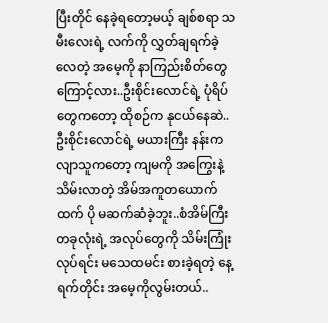ပြီးတိုင် နေခဲ့ရတော့မယ့် ချစ်စရာ သမီးလေးရဲ့ လက်ကို လွှတ်ချရက်ခဲ့လေတဲ့ အမေ့ကို နာကြည်းစိတ်တွေကြောင့်လား..ဦးစိုင်းလောင်ရဲ့ ပုံရိပ်တွေကတော့ ထိုစဉ်က နုငယ်နေဆဲ..ဦးစိုင်းလောင်ရဲ့ မယားကြီး နန်းကလျာသူကတော့ ကျမကို အကြွေးနဲ့ သိမ်းလာတဲ့ အိမ်အကူတယောက်ထက် ပို မဆက်ဆံခဲ့ဘူး..စံအိမ်ကြီးတခုလုံးရဲ့ အလုပ်တွေကို သိမ်းကြုံးလုပ်ရင်း မသေထမင်း စားခဲ့ရတဲ့ နေ့ရက်တိုင်း အမေ့ကိုလွမ်းတယ်..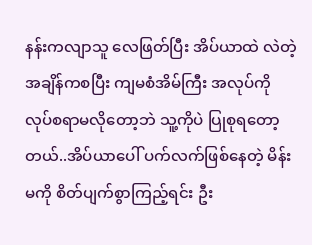နန်းကလျာသူ လေဖြတ်ပြီး အိပ်ယာထဲ လဲတဲ့ အချိန်ကစပြီး ကျမစံအိမ်ကြီး အလုပ်ကို လုပ်စရာမလိုတော့ဘဲ သူ့ကိုပဲ ပြုစုရတော့တယ်..အိပ်ယာပေါ် ပက်လက်ဖြစ်နေတဲ့ မိန်းမကို စိတ်ပျက်စွာကြည့်ရင်း ဦး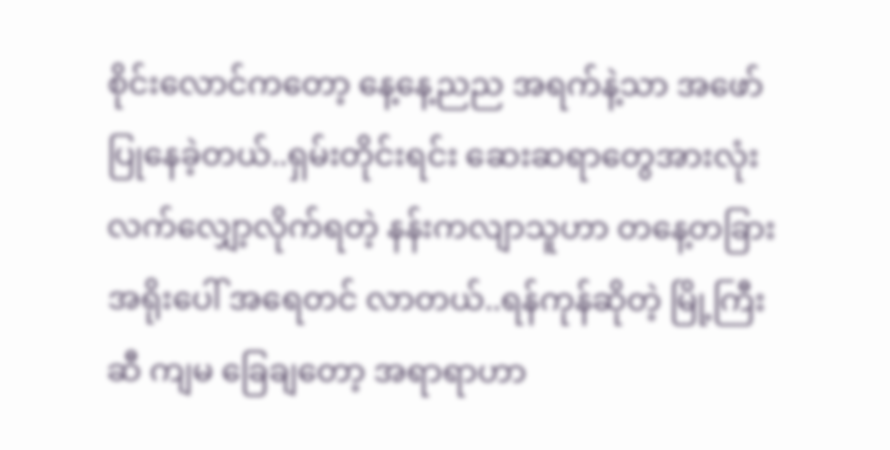စိုင်းလောင်ကတော့ နေ့နေ့ညည အရက်နဲ့သာ အဖော်ပြုနေခဲ့တယ်..ရှမ်းတိုင်းရင်း ဆေးဆရာတွေအားလုံး လက်လျှော့လိုက်ရတဲ့ နန်းကလျာသူဟာ တနေ့တခြား အရိုးပေါ် အရေတင် လာတယ်..ရန်ကုန်ဆိုတဲ့ မြို့ကြီးဆီ ကျမ ခြေချတော့ အရာရာဟာ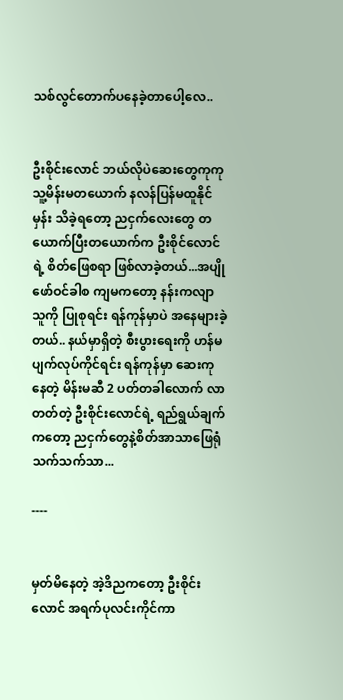သစ်လွင်တောက်ပနေခဲ့တာပေါ့လေ..


ဦးစိုင်းလောင် ဘယ်လိုပဲဆေးတွေကုကု သူ့မိန်းမတယောက် နလန်ပြန်မထူနိုင်မှန်း သိခဲ့ရတော့ ညငှက်လေးတွေ တယောက်ပြီးတယောက်က ဦးစိုင်လောင်ရဲ့ စိတ်ဖြေစရာ ဖြစ်လာခဲ့တယ်...အပျိုဖော်ဝင်ခါစ ကျမကတော့ နန်းကလျာသူကို ပြုစုရင်း ရန်ကုန်မှာပဲ အနေများခဲ့တယ်.. နယ်မှာရှိတဲ့ စီးပွားရေးကို ဟန်မပျက်လုပ်ကိုင်ရင်း ရန်ကုန်မှာ ဆေးကုနေတဲ့ မိန်းမဆီ 2 ပတ်တခါလောက် လာတတ်တဲ့ ဦးစိုင်းလောင်ရဲ့ ရည်ရွယ်ချက်ကတော့ ညငှက်တွေနဲ့စိတ်အာသာဖြေရုံ သက်သက်သာ...

----


မှတ်မိနေတဲ့ အဲ့ဒိညကတော့ ဦးစိုင်းလောင် အရက်ပုလင်းကိုင်ကာ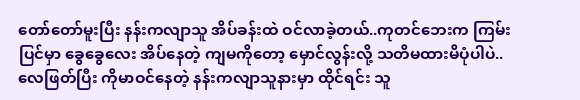တော်တော်မူးပြီး နန်းကလျာသူ အိပ်ခန်းထဲ ဝင်လာခဲ့တယ်..ကုတင်ဘေးက ကြမ်းပြင်မှာ ခွေခွေလေး အိပ်နေတဲ့ ကျမကိုတော့ မှောင်လွန်းလို့ သတိမထားမိပုံပါပဲ.. လေဖြတ်ပြီး ကိုမာဝင်နေတဲ့ နန်းကလျာသူနားမှာ ထိုင်ရင်း သူ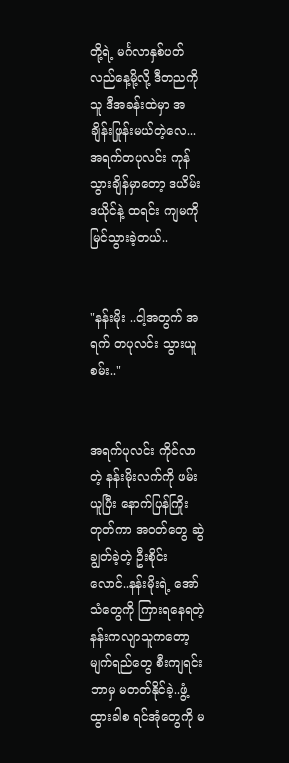တို့ရဲ့ မင်္ဂလာနှစ်ပတ်လည်နေ့မို့လို့ ဒီတညကို သူ ဒီအခန်းထဲမှာ အချိန်းဖြုန်းမယ်တဲ့လေ...အရက်တပုလင်း ကုန်သွားချိန်မှာတော့ ဒယိမ်းဒယိုင်နဲ့ ထရင်း ကျမကို မြင်သွားခဲ့တယ်..


"နန်းမိုး ..ငါ့အတွက် အရက် တပုလင်း သွားယူစမ်း.."


အရက်ပုလင်း ကိုင်လာတဲ့ နန်းမိုးလက်ကို ဖမ်းယူပြီး နောက်ပြန်ကြိုးတုတ်ကာ အဝတ်တွေ ဆွဲချွတ်ခဲ့တဲ့ ဦးစိုင်းလောင်..နန်းမိုးရဲ့ အော်သံတွေကို ကြားရနေရတဲ့ နန်းကလျာသူကတော့ မျက်ရည်တွေ စီးကျရင်း ဘာမှ မတတ်နိုင်ခဲ့..ဖွံ့ထွားခါစ ရင်အုံတွေကို မ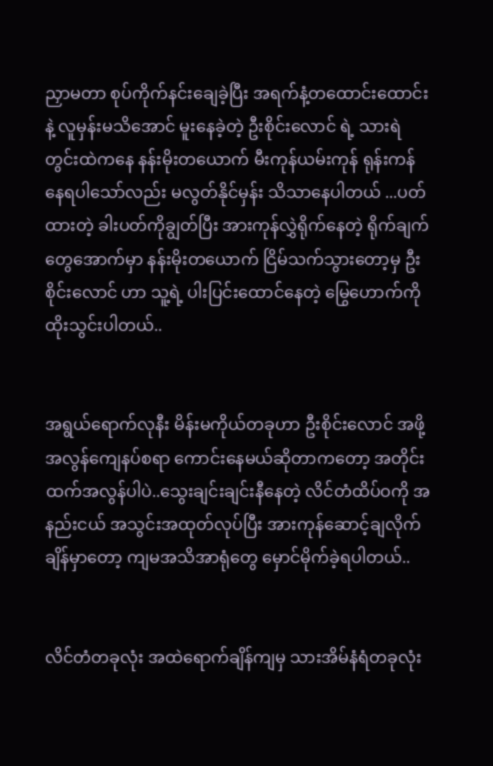ညှာမတာ စုပ်ကိုက်နင်းချေခဲ့ပြီး အရက်နံ့တထောင်းထောင်းနဲ့ လူမှန်းမသိအောင် မူးနေခဲ့တဲ့ ဦးစိုင်းလောင် ရဲ့ သားရဲတွင်းထဲကနေ နန်းမိုးတယောက် မီးကုန်ယမ်းကုန် ရုန်းကန်နေရပါသော်လည်း မလွတ်နိုင်မှန်း သိသာနေပါတယ် ...ပတ်ထားတဲ့ ခါးပတ်ကိုချွတ်ပြီး အားကုန်လွှဲရိုက်နေတဲ့ ရိုက်ချက်တွေအောက်မှာ နန်းမိုးတယောက် ငြိမ်သက်သွားတော့မှ ဦးစိုင်းလောင် ဟာ သူ့ရဲ့ ပါးပြင်းထောင်နေတဲ့ မြွေဟောက်ကို ထိုးသွင်းပါတယ်..


အရွယ်ရောက်လုနီး မိန်းမကိုယ်တခုဟာ ဦးစိုင်းလောင် အဖို့ အလွန်ကျေနပ်စရာ ကောင်းနေမယ်ဆိုတာကတော့ အတိုင်းထက်အလွန်ပါပဲ..သွေးချင်းချင်းနီနေတဲ့ လိင်တံထိပ်ဝကို အနည်းငယ် အသွင်းအထုတ်လုပ်ပြီး အားကုန်ဆောင့်ချလိုက်ချိန်မှာတော့ ကျမအသိအာရုံတွေ မှောင်မိုက်ခဲ့ရပါတယ်..


လိင်တံတခုလုံး အထဲရောက်ချိန်ကျမှ သားအိမ်နံရံတခုလုံး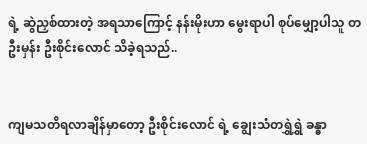ရဲ့ ဆွဲညှစ်ထားတဲ့ အရသာကြောင့် နန်းမိုးဟာ မွေးရာပါ စုပ်မျှော့ပါသူ တဦးမှန်း ဦးစိုင်းလောင် သိခဲ့ရသည်..


ကျမသတိရလာချိန်မှာတော့ ဦးစိုင်းလောင် ရဲ့ ချွေးသံတရွှဲရွှဲ ခန္ဓာ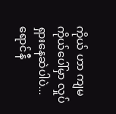ကိုယ် ဟာ ကျမ ကိုယ်ပေါ်မှာ လှုပ်ရှားနေဆဲပါပဲ... ရောင်နီ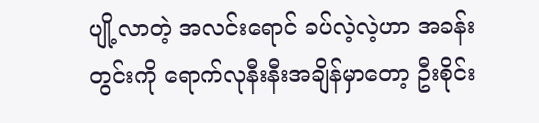ပျို့လာတဲ့ အလင်းရောင် ခပ်လဲ့လဲ့ဟာ အခန်းတွင်းကို ရောက်လုနီးနီးအချိန်မှာတော့ ဦးစိုင်း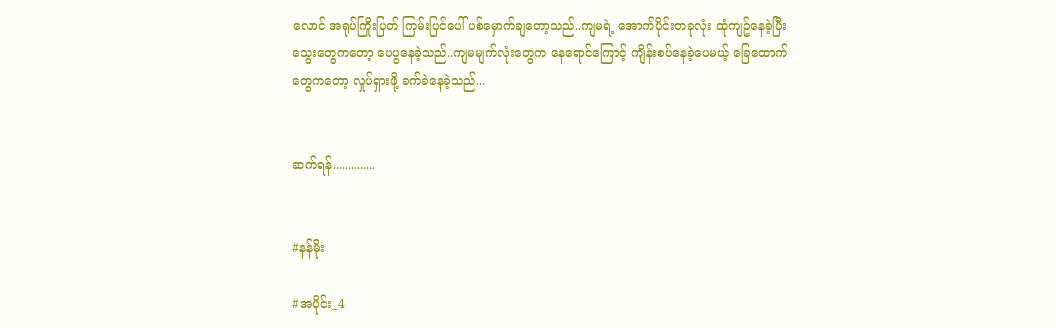လောင် အရုပ်ကြိုးပြတ် ကြမ်းပြင်ပေါ် ပစ်မှောက်ချတော့သည်..ကျမရဲ့ အောက်ပိုင်းတခုလုံး ထုံကျဥ်နေခဲ့ပြီး သွေးတွေကတော့ ပေပွနေခဲ့သည်..ကျမမျက်လုံးတွေက နေရောင်ကြောင့် ကျိန်းစပ်နေခဲ့ပေမယ့် ခြေထောက်တွေကတော့ လှုပ်ရှားဖို့ ခက်ခဲနေခဲ့သည်...


ဆက်ရန်..............


#နန်မိုး

#အပိုင်း_4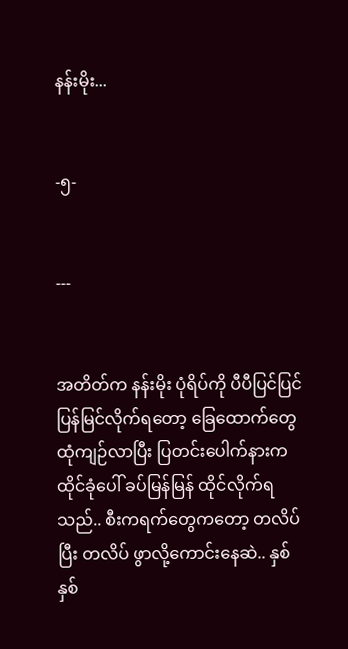နန်းမိုး...


-၅-


---


အတိတ်က နန်းမိုး ပုံရိပ်ကို ပီပီပြင်ပြင် ပြန်မြင်လိုက်ရတော့ ခြေထောက်တွေ ထုံကျဉ်လာပြီး ပြတင်းပေါက်နားက ထိုင်ခုံပေါ် ခပ်မြန်မြန် ထိုင်လိုက်ရသည်.. စီးကရက်တွေကတော့ တလိပ်ပြီး တလိပ် ဖွာလို့ကောင်းနေဆဲ.. နှစ်နှစ်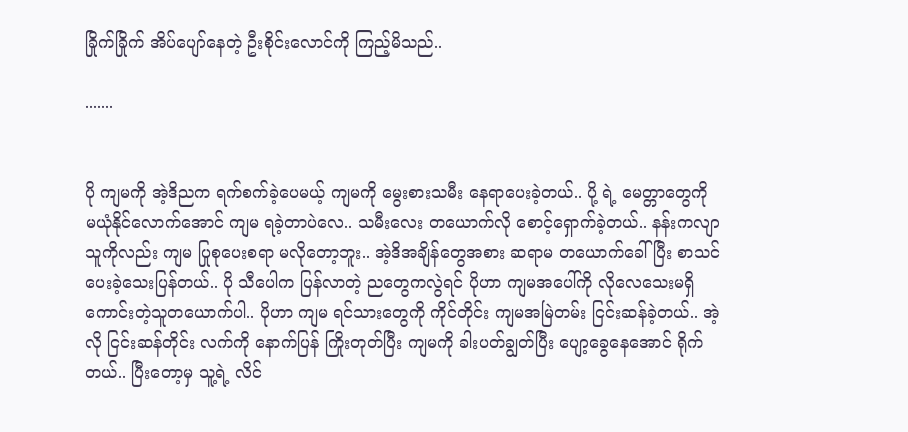ခြိုက်ခြိုက် အိပ်ပျော်နေတဲ့ ဦးစိုင်းလောင်ကို ကြည့်မိသည်..

.......


ပို ကျမကို အဲ့ဒိညက ရက်စက်ခဲ့ပေမယ့် ကျမကို မွေးစားသမီး နေရာပေးခဲ့တယ်.. ပို့ ရဲ့ မေတ္တာတွေကို မယုံနိုင်လောက်အောင် ကျမ ရခဲ့တာပဲလေ.. သမီးလေး တယောက်လို စောင့်ရှောက်ခဲ့တယ်.. နန်းကလျာသူကိုလည်း ကျမ ပြုစုပေးစရာ မလိုတော့ဘူး.. အဲ့ဒိအချိန်တွေအစား ဆရာမ တယောက်ခေါ်ပြီး စာသင်ပေးခဲ့သေးပြန်တယ်.. ပို သီပေါက ပြန်လာတဲ့ ညတွေကလွဲရင် ပိုဟာ ကျမအပေါ်ကို လိုလေသေးမရှိ ကောင်းတဲ့သူတယောက်ပါ.. ပိုဟာ ကျမ ရင်သားတွေကို ကိုင်တိုင်း ကျမအမြဲတမ်း ငြင်းဆန်ခဲ့တယ်.. အဲ့လို ငြင်းဆန်တိုင်း လက်ကို နောက်ပြန် ကြိုးတုတ်ပြီး ကျမကို ခါးပတ်ချွတ်ပြီး ပျော့ခွေနေအောင် ရိုက်တယ်.. ပြီးတော့မှ သူ့ရဲ့ လိင်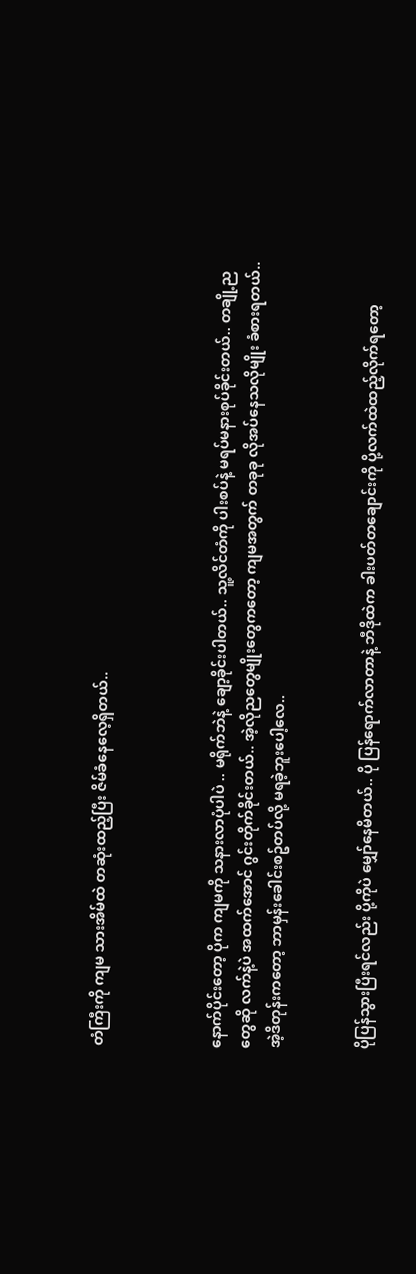တံကြီးကို ကျမ သားအိမ်ထဲ တဆုံးထည့်ပြီး ဇိမ်ခံနေလေ့ရှိတယ်..



နောက်ပိုင်းတော့ ပိုက ကျမကို သနားလာပုံပါပဲ .. မရိုက်ဘဲနဲ့ ချော့ခိုင်းပါတယ်.. သူ့လိင်တံကို ပါးစပ်နဲ့ မရပ်မနားစုပ်ခိုင်းတယ်.. တချို့ညတွေဆို လက်နဲ့ပဲ အထက်အောင် ဂွင်းတိုက်ခိုင်းတယ်.. အဲ့လိုညတွေမျိုးတွေကတော့ ကျမအတွက် တခုခု လိုအပ်နေသလိုမျိုး ခံစားရတယ်.. အဲ့ဒိတုန်းကတော့ ဘာမှန်းခေါင်းစဥ်တပ်လို့ မရခဲ့ဘူးပေါ့လေ..


ပိုပြန်သွားပြီးရင်လည်း ပို့ကိုပဲ မျှော်နေမိတယ်.. ပို ပြန်ရောက်လာတာနဲ့ ဘီဒိုထဲက ခါးပတ်တချောင်းကို ပို့လက်ထဲထည့်လိုက်ရတော့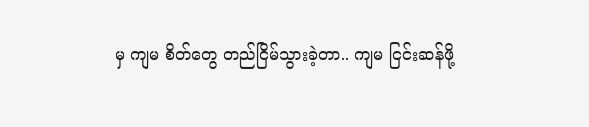မှ ကျမ စိတ်တွေ တည်ငြိမ်သွားခဲ့တာ.. ကျမ ငြင်းဆန်ဖို့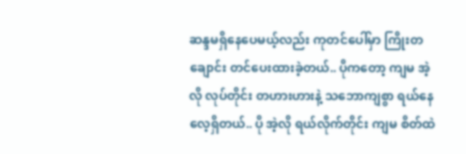ဆန္ဒမရှိနေပေမယ့်လည်း ကုတင်ပေါ်မှာ ကြိုးတချောင်း တင်ပေးထားခဲ့တယ်.. ပိုကတော့ ကျမ အဲ့လို လုပ်တိုင်း တဟားဟားနဲ့ သဘောကျစွာ ရယ်နေလေ့ရှိတယ်.. ပို အဲ့လို ရယ်လိုက်တိုင်း ကျမ စိတ်ထဲ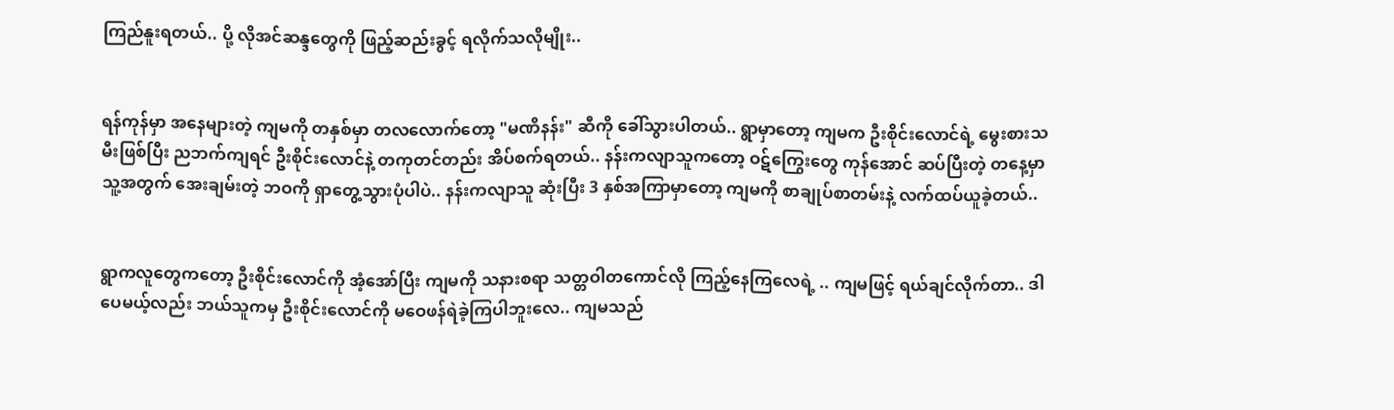ကြည်နူးရတယ်.. ပို့ လိုအင်ဆန္ဒတွေကို ဖြည့်ဆည်းခွင့် ရလိုက်သလိုမျိုး..


ရန်ကုန်မှာ အနေများတဲ့ ကျမကို တနှစ်မှာ တလလောက်တော့ "မဏိနန်း" ဆီကို ခေါ်သွားပါတယ်.. ရွာမှာတော့ ကျမက ဦးစိုင်းလောင်ရဲ့ မွေးစားသမီးဖြစ်ပြီး ညဘက်ကျရင် ဦးစိုင်းလောင်နဲ့ တကုတင်တည်း အိပ်စက်ရတယ်.. နန်းကလျာသူကတော့ ဝဋ်ကြွေးတွေ ကုန်အောင် ဆပ်ပြီးတဲ့ တနေ့မှာ သူ့အတွက် အေးချမ်းတဲ့ ဘဝကို ရှာတွေ့သွားပုံပါပဲ.. နန်းကလျာသူ ဆုံးပြီး 3 နှစ်အကြာမှာတော့ ကျမကို စာချုပ်စာတမ်းနဲ့ လက်ထပ်ယူခဲ့တယ်..


ရွာကလူတွေကတော့ ဦးစိုင်းလောင်ကို အံ့အော်ပြီး ကျမကို သနားစရာ သတ္တဝါတကောင်လို ကြည့်နေကြလေရဲ့ .. ကျမဖြင့် ရယ်ချင်လိုက်တာ.. ဒါပေမယ့်လည်း ဘယ်သူကမှ ဦးစိုင်းလောင်ကို မဝေဖန်ရဲခဲ့ကြပါဘူးလေ.. ကျမသည်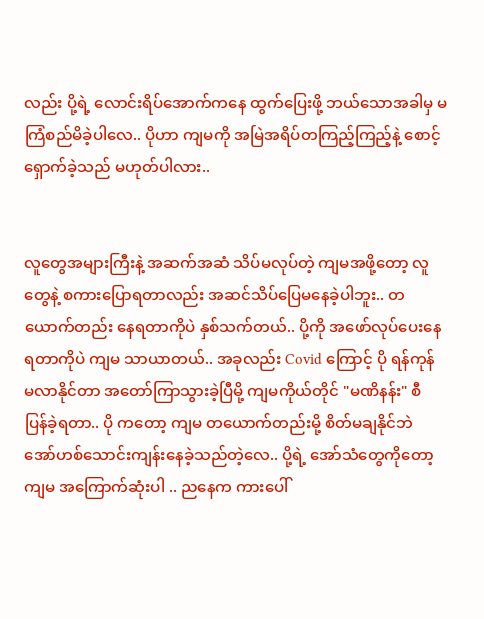လည်း ပို့ရဲ့ လောင်းရိပ်အောက်ကနေ ထွက်ပြေးဖို့ ဘယ်သောအခါမှ မကြံစည်မိခဲ့ပါလေ.. ပိုဟာ ကျမကို အမြဲအရိပ်တကြည့်ကြည့်နဲ့ စောင့်ရှောက်ခဲ့သည် မဟုတ်ပါလား..


လူတွေအများကြီးနဲ့ အဆက်အဆံ သိပ်မလုပ်တဲ့ ကျမအဖို့တော့ လူတွေနဲ့ စကားပြောရတာလည်း အဆင်သိပ်ပြေမနေခဲ့ပါဘူး.. တယောက်တည်း နေရတာကိုပဲ နှစ်သက်တယ်.. ပို့ကို အဖော်လုပ်ပေးနေရတာကိုပဲ ကျမ သာယာတယ်.. အခုလည်း Covid ကြောင့် ပို ရန်ကုန် မလာနိုင်တာ အတော်ကြာသွားခဲ့ပြီမို့ ကျမကိုယ်တိုင် "မဏိနန်း" စီ ပြန်ခဲ့ရတာ.. ပို ကတော့ ကျမ တယောက်တည်းမို့ စိတ်မချနိုင်ဘဲ အော်ဟစ်သောင်းကျန်းနေခဲ့သည်တဲ့လေ.. ပို့ရဲ့ အော်သံတွေကိုတော့ ကျမ အကြောက်ဆုံးပါ .. ညနေက ကားပေါ်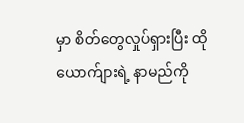မှာ စိတ်တွေလှုပ်ရှားပြီး ထိုယောက်ျားရဲ့ နာမည်ကို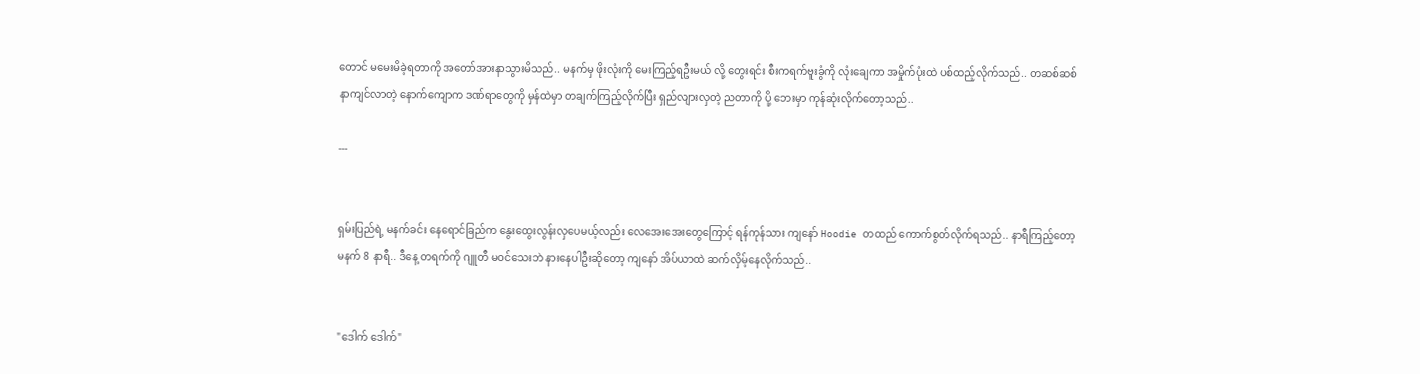တောင် မမေးမိခဲ့ရတာကို အတော်အားနာသွားမိသည်.. မနက်မှ ဖိုးလုံးကို မေးကြည့်ရဦးမယ် လို့ တွေးရင်း စီးကရက်ဗူးခွံကို လုံးချေကာ အမှိုက်ပုံးထဲ ပစ်ထည့်လိုက်သည်.. တဆစ်ဆစ်နာကျင်လာတဲ့ နောက်ကျောက ဒဏ်ရာတွေကို မှန်ထဲမှာ တချက်ကြည့်လိုက်ပြီး ရှည်လျားလှတဲ့ ညတာကို ပို့ ဘေးမှာ ကုန်ဆုံးလိုက်တော့သည်..

---


ရှမ်းပြည်ရဲ့ မနက်ခင်း နေရောင်ခြည်က နွေးထွေးလွန်းလှပေမယ့်လည်း လေအေးအေးတွေကြောင့် ရန်ကုန်သား ကျနော် Hoodie တထည် ကောက်စွတ်လိုက်ရသည်.. နာရီကြည့်တော့ မနက် 8 နာရီ.. ဒီနေ့ တရက်ကို ဂျူတီ မဝင်သေးဘဲ နားနေပါဦးဆိုတော့ ကျနော် အိပ်ယာထဲ ဆက်လှိမ့်နေလိုက်သည်..


"ဒေါက် ဒေါက်"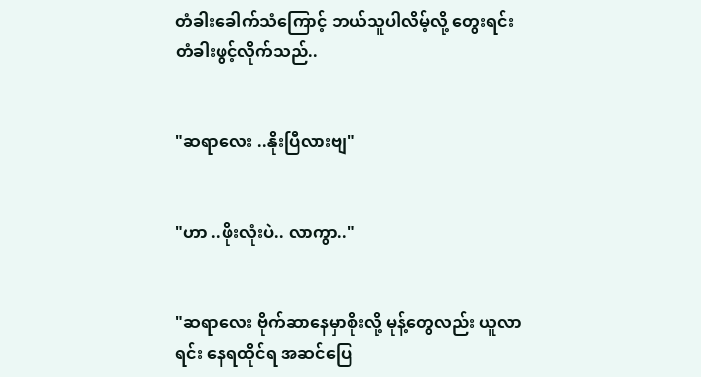တံခါးခေါက်သံကြောင့် ဘယ်သူပါလိမ့်လို့ တွေးရင်း တံခါးဖွင့်လိုက်သည်..


"ဆရာလေး ..နိုးပြီလားဗျ"


"ဟာ ..ဖိုးလုံးပဲ.. လာကွာ.."


"ဆရာလေး ဗိုက်ဆာနေမှာစိုးလို့ မုန့်တွေလည်း ယူလာရင်း နေရထိုင်ရ အဆင်ပြေ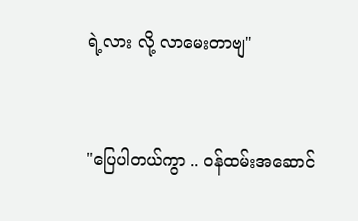ရဲ့လား လို့ လာမေးတာဗျ"


"ပြေပါတယ်ကွာ .. ဝန်ထမ်းအဆောင်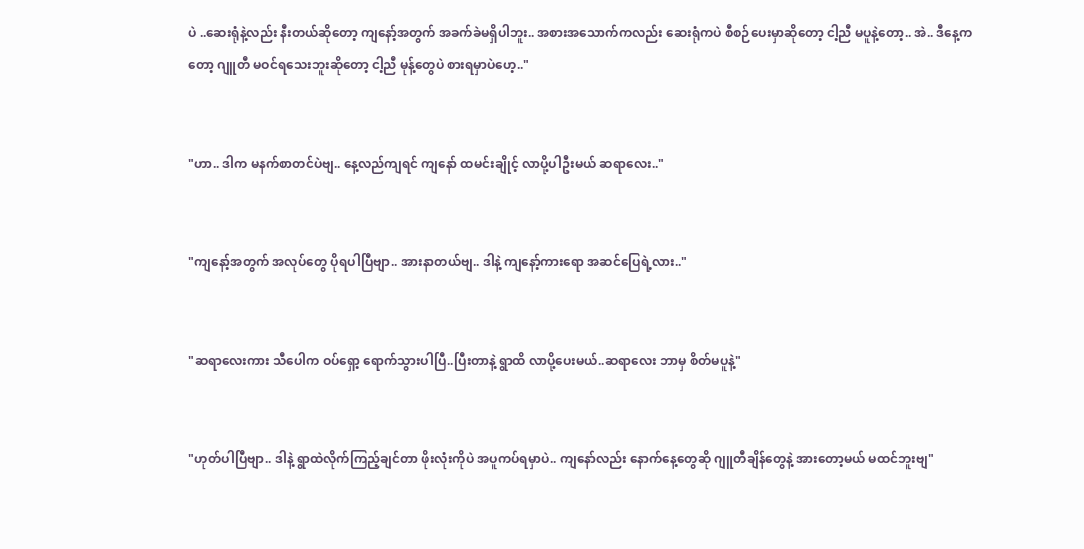ပဲ ..ဆေးရုံနဲ့လည်း နီးတယ်ဆိုတော့ ကျနော့်အတွက် အခက်ခဲမရှိပါဘူး.. အစားအသောက်ကလည်း ဆေးရုံကပဲ စီစဉ်ပေးမှာဆိုတော့ ငါ့ညီ မပူနဲ့တော့.. အဲ.. ဒီနေ့ကတော့ ဂျူတီ မဝင်ရသေးဘူးဆိုတော့ ငါ့ညီ မုန့်တွေပဲ စားရမှာပဲဟေ့.."


"ဟာ.. ဒါက မနက်စာတင်ပဲဗျ.. နေ့လည်ကျရင် ကျနော် ထမင်းချိုင့် လာပို့ပါဦးမယ် ဆရာလေး.."


"ကျနော့်အတွက် အလုပ်တွေ ပိုရပါပြီဗျာ.. အားနာတယ်ဗျ.. ဒါနဲ့ ကျနော့်ကားရော အဆင်ပြေရဲ့လား.."


"ဆရာလေးကား သီပေါက ဝပ်ရှော့ ရောက်သွားပါပြီ..ပြီးတာနဲ့ ရွာထိ လာပို့ပေးမယ်..ဆရာလေး ဘာမှ စိတ်မပူနဲ့"


"ဟုတ်ပါပြီဗျာ.. ဒါနဲ့ ရွာထဲလိုက်ကြည့်ချင်တာ ဖိုးလုံးကိုပဲ အပူကပ်ရမှာပဲ.. ကျနော်လည်း နောက်နေ့တွေဆို ဂျူတီချိန်တွေနဲ့ အားတော့မယ် မထင်ဘူးဗျ"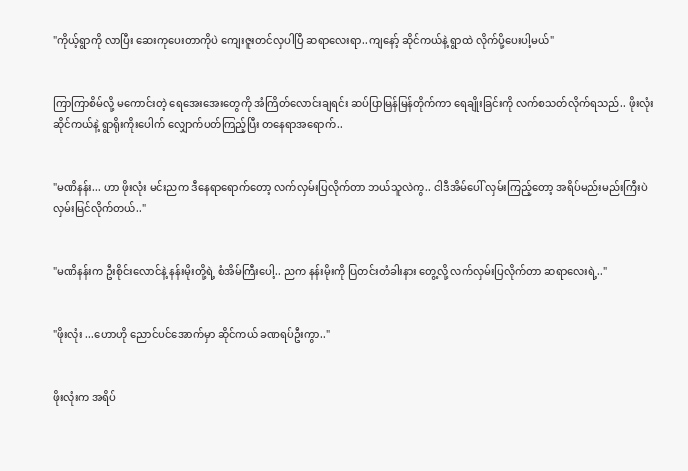"ကိုယ့်ရွာကို လာပြီး ဆေးကုပေးတာကိုပဲ ကျေးဇူးတင်လှပါပြီ ဆရာလေးရာ..ကျနော့် ဆိုင်ကယ်နဲ့ ရွာထဲ လိုက်ပို့ပေးပါ့မယ်"


ကြာကြာစိမ်လို့ မကောင်းတဲ့ ရေအေးအေးတွေကို အံကြိတ်လောင်းချရင်း ဆပ်ပြာမြန်မြန်တိုက်ကာ ရေချိုးခြင်းကို လက်စသတ်လိုက်ရသည်.. ဖိုးလုံးဆိုင်ကယ်နဲ့ ရွာရိုးကိုးပေါက် လျှောက်ပတ်ကြည့်ပြီး တနေရာအရောက်..


"မဏိနန်း... ဟာ ဖိုးလုံး မင်းညက ဒီနေရာရောက်တော့ လက်လှမ်းပြလိုက်တာ ဘယ်သူလဲကွ.. ငါဒီအိမ်ပေါ် လှမ်းကြည့်တော့ အရိပ်မည်းမည်းကြီးပဲ လှမ်းမြင်လိုက်တယ်.."


"မဏိနန်းက ဦးစိုင်းလောင်နဲ့ နန်းမိုးတို့ရဲ့ စံအိမ်ကြီးပေါ့.. ညက နန်းမိုးကို ပြတင်းတံခါးနား တွေ့လို့ လက်လှမ်းပြလိုက်တာ ဆရာလေးရဲ့.."


"ဖိုးလုံး ...ဟောဟို ညောင်ပင်အောက်မှာ ဆိုင်ကယ် ခဏရပ်ဦးကွာ.."


ဖိုးလုံးက အရိပ်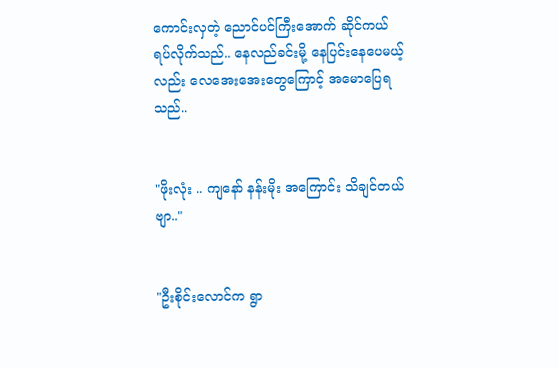ကောင်းလှတဲ့ ညောင်ပင်ကြီးအောက် ဆိုင်ကယ် ရပ်လိုက်သည်.. နေလည်ခင်းမို့ နေပြင်းနေပေမယ့်လည်း လေအေးအေးတွေကြောင့် အမောပြေရသည်..


"ဖိုးလုံး .. ကျနော် နန်းမိုး အကြောင်း သိချင်တယ်ဗျာ.."


"ဦးစိုင်းလောင်က ရွာ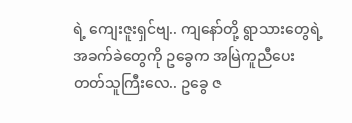ရဲ့ ကျေးဇူးရှင်ဗျ.. ကျနော်တို့ ရွာသားတွေရဲ့ အခက်ခဲတွေကို ဥခွေက အမြဲကူညီပေးတတ်သူကြီးလေ.. ဥခွေ ဇ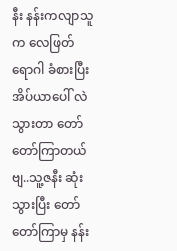နီး နန်းကလျာသူက လေဖြတ်ရောဂါ ခံစားပြီး အိပ်ယာပေါ် လဲသွားတာ တော်တော်ကြာတယ်ဗျ..သူ့ဇနီး ဆုံးသွားပြီး တော်တော်ကြာမှ နန်း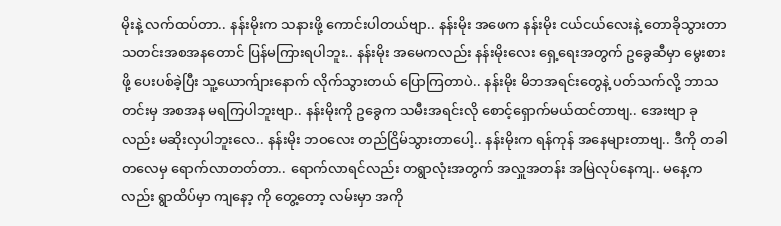မိုးနဲ့ လက်ထပ်တာ.. နန်းမိုးက သနားဖို့ ကောင်းပါတယ်ဗျာ.. နန်းမိုး အဖေက နန်းမိုး ငယ်ငယ်လေးနဲ့ တောခိုသွားတာ သတင်းအစအနတောင် ပြန်မကြားရပါဘူး.. နန်းမိုး အမေကလည်း နန်းမိုးလေး ရှေ့ရေးအတွက် ဥခွေဆီမှာ မွေးစားဖို့ ပေးပစ်ခဲ့ပြီး သူ့ယောက်ျားနောက် လိုက်သွားတယ် ပြောကြတာပဲ.. နန်းမိုး မိဘအရင်းတွေနဲ့ ပတ်သက်လို့ ဘာသတင်းမှ အစအန မရကြပါဘူးဗျာ.. နန်းမိုးကို ဥခွေက သမီးအရင်းလို စောင့်ရှောက်မယ်ထင်တာဗျ.. အေးဗျာ ခုလည်း မဆိုးလှပါဘူးလေ.. နန်းမိုး ဘဝလေး တည်ငြိမ်သွားတာပေါ့.. နန်းမိုးက ရန်ကုန် အနေများတာဗျ.. ဒီကို တခါတလေမှ ရောက်လာတတ်တာ.. ရောက်လာရင်လည်း တရွာလုံးအတွက် အလှူအတန်း အမြဲလုပ်နေကျ.. မနေ့ကလည်း ရွာထိပ်မှာ ကျနော့ ကို တွေ့တော့ လမ်းမှာ အကို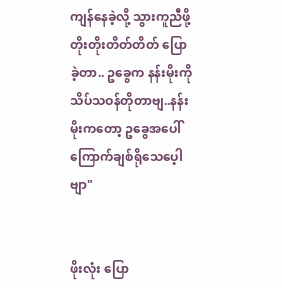ကျန်နေခဲ့လို့ သွားကူညီဖို့ တိုးတိုးတိတ်တိတ် ပြောခဲ့တာ.. ဥခွေက နန်းမိုးကို သိပ်သဝန်တိုတာဗျ..နန်းမိုးကတော့ ဥခွေအပေါ် ကြောက်ချစ်ရိုသေပေ့ါဗျာ"


ဖိုးလုံး ပြော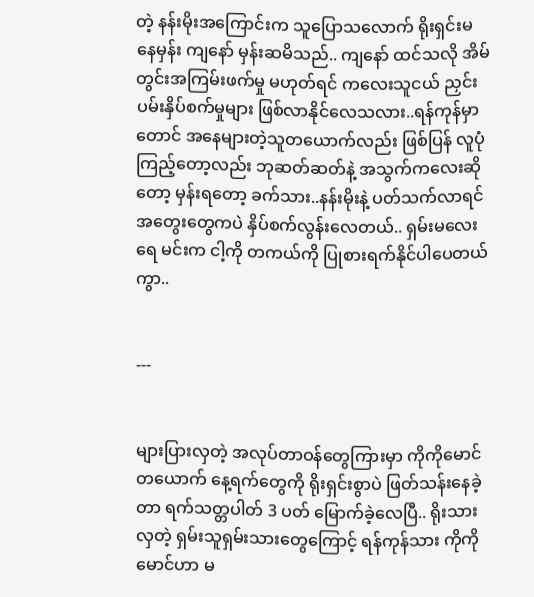တဲ့ နန်းမိုးအကြောင်းက သူပြောသလောက် ရိုးရှင်းမနေမှန်း ကျနော် မှန်းဆမိသည်.. ကျနော် ထင်သလို အိမ်တွင်းအကြမ်းဖက်မှု မဟုတ်ရင် ကလေးသူငယ် ညှင်းပမ်းနှိပ်စက်မှုများ ဖြစ်လာနိုင်လေသလား..ရန်ကုန်မှာတောင် အနေများတဲ့သူတယောက်လည်း ဖြစ်ပြန် လူပုံကြည့်တော့လည်း ဘုဆတ်ဆတ်နဲ့ အသွက်ကလေးဆိုတော့ မှန်းရတော့ ခက်သား..နန်းမိုးနဲ့ ပတ်သက်လာရင် အတွေးတွေကပဲ နှိပ်စက်လွန်းလေတယ်.. ရှမ်းမလေးရေ မင်းက ငါ့ကို တကယ်ကို ပြုစားရက်နိုင်ပါပေတယ်ကွာ..


---


များပြားလှတဲ့ အလုပ်တာဝန်တွေကြားမှာ ကိုကိုမောင်တယောက် နေ့ရက်တွေကို ရိုးရှင်းစွာပဲ ဖြတ်သန်းနေခဲ့တာ ရက်သတ္တပါတ် 3 ပတ် မြောက်ခဲ့လေပြီ.. ရိုးသားလှတဲ့ ရှမ်းသူရှမ်းသားတွေကြောင့် ရန်ကုန်သား ကိုကိုမောင်ဟာ မ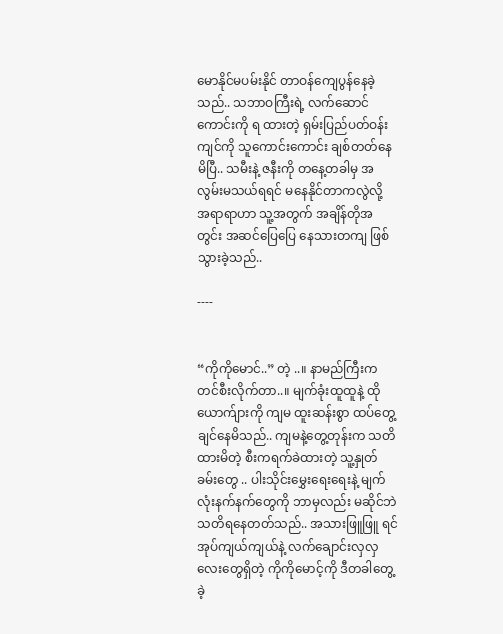မောနိုင်မပမ်းနိုင် တာဝန်ကျေပွန်နေခဲ့သည်.. သဘာဝကြီးရဲ့ လက်ဆောင်ကောင်းကို ရ ထားတဲ့ ရှမ်းပြည်ပတ်ဝန်းကျင်ကို သူကောင်းကောင်း ချစ်တတ်နေမိပြီ.. သမီးနဲ့ ဇနီးကို တနေ့တခါမှ အလွမ်းမသယ်ရရင် မနေနိုင်တာကလွဲလို့ အရာရာဟာ သူ့အတွက် အချိန်တိုအတွင်း အဆင်ပြေပြေ နေသားတကျ ဖြစ်သွားခဲ့သည်..

----


“ကိုကိုမောင်..” တဲ့ ..။ နာမည်ကြီးက တင်စီးလိုက်တာ..။ မျက်ခုံးထူထူနဲ့ ထိုယောက်ျားကို ကျမ ထူးဆန်းစွာ ထပ်တွေ့ချင်နေမိသည်.. ကျမနဲ့တွေ့တုန်းက သတိထားမိတဲ့ စီးကရက်ခဲထားတဲ့ သူ့နှုတ်ခမ်းတွေ .. ပါးသိုင်းမွှေးရေးရေးနဲ့ မျက်လုံးနက်နက်တွေကို ဘာမှလည်း မဆိုင်ဘဲ သတိရနေတတ်သည်.. အသားဖြူဖြူ ရင်အုပ်ကျယ်ကျယ်နဲ့ လက်ချောင်းလှလှ လေးတွေရှိတဲ့ ကိုကိုမောင့်ကို ဒီတခါတွေ့ခဲ့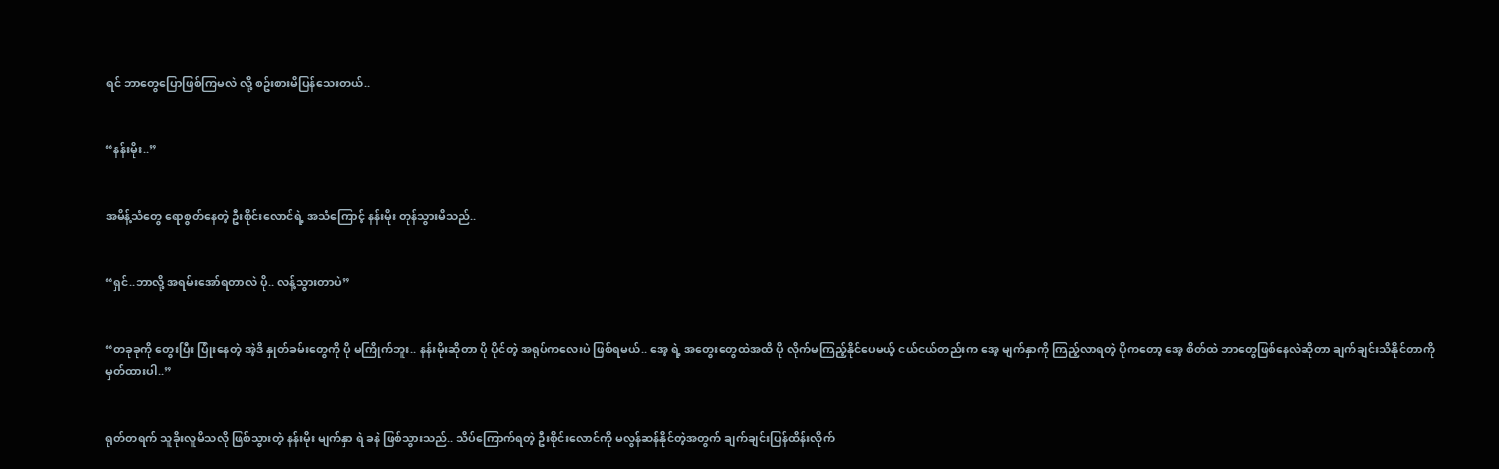ရင် ဘာတွေပြောဖြစ်ကြမလဲ လို့ စဥ်းစားမိပြန်သေးတယ်..


“နန်းမိုး..”


အမိန့်သံတွေ ရောစွတ်နေတဲ့ ဦးစိုင်းလောင်ရဲ့ အသံကြောင့် နန်းမိုး တုန်သွားမိသည်..


“ရှင်..ဘာလို့ အရမ်းအော်ရတာလဲ ပို.. လန့်သွားတာပဲ”


“တခုခုကို တွေးပြီး ပြုံးနေတဲ့ အဲ့ဒိ နှုတ်ခမ်းတွေကို ပို မကြိုက်ဘူး.. နန်းမိုးဆိုတာ ပို ပိုင်တဲ့ အရုပ်ကလေးပဲ ဖြစ်ရမယ်.. အေ့ ရဲ့ အတွေးတွေထဲအထိ ပို လိုက်မကြည့်နိုင်ပေမယ့် ငယ်ငယ်တည်းက အေ့ မျက်နှာကို ကြည့်လာရတဲ့ ပိုကတော့ အေ့ စိတ်ထဲ ဘာတွေဖြစ်နေလဲဆိုတာ ချက်ချင်းသိနိုင်တာကို မှတ်ထားပါ..”


ရုတ်တရက် သူခိုးလူမိသလို ဖြစ်သွားတဲ့ နန်းမိုး မျက်နှာ ရဲ ခနဲ ဖြစ်သွားသည်.. သိပ်ကြောက်ရတဲ့ ဦးစိုင်းလောင်ကို မလွန်ဆန်နိုင်တဲ့အတွက် ချက်ချင်းပြန်ထိန်းလိုက်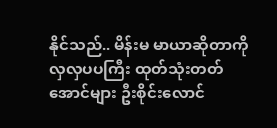နိုင်သည်.. မိန်းမ မာယာဆိုတာကို လှလှပပကြီး ထုတ်သုံးတတ်အောင်များ ဦးစိုင်းလောင်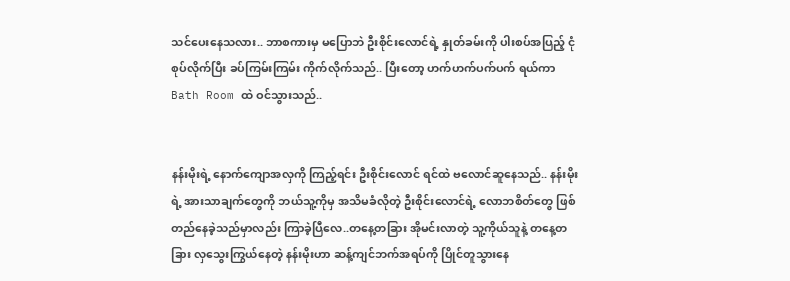သင်ပေးနေသလား.. ဘာစကားမှ မပြောဘဲ ဦးစိုင်းလောင်ရဲ့ နှုတ်ခမ်းကို ပါးစပ်အပြည့် ငုံစုပ်လိုက်ပြီး ခပ်ကြမ်းကြမ်း ကိုက်လိုက်သည်.. ပြီးတော့ ဟက်ဟက်ပက်ပက် ရယ်ကာ Bath Room ထဲ ဝင်သွားသည်..


နန်းမိုးရဲ့ နောက်ကျောအလှကို ကြည့်ရင်း ဦးစိုင်းလောင် ရင်ထဲ ဗလောင်ဆူနေသည်.. နန်းမိုးရဲ့ အားသာချက်တွေကို ဘယ်သူ့ကိုမှ အသိမခံလိုတဲ့ ဦးစိုင်းလောင်ရဲ့ လောဘစိတ်တွေ ဖြစ်တည်နေခဲ့သည်မှာလည်း ကြာခဲ့ပြီလေ..တနေ့တခြား အိုမင်းလာတဲ့ သူ့ကိုယ်သူနဲ့ တနေ့တခြား လှသွေးကြွယ်နေတဲ့ နန်းမိုးဟာ ဆန့်ကျင်ဘက်အရပ်ကို ပြိုင်တူသွားနေ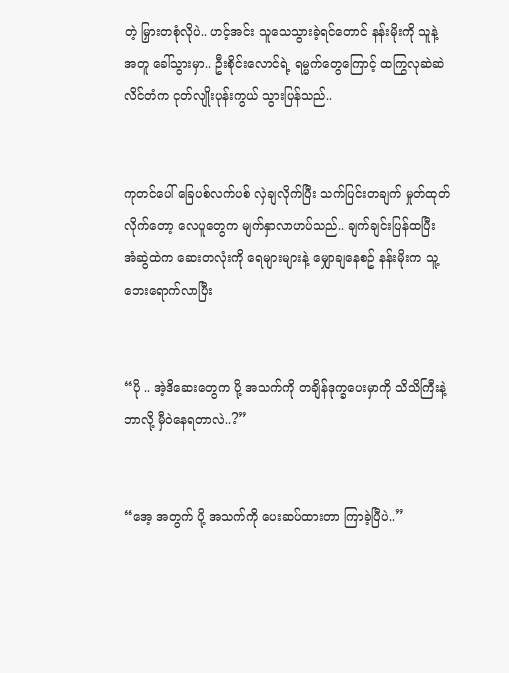တဲ့ မြှားတစုံလိုပဲ.. ဟင့်အင်း သူသေသွားခဲ့ရင်တောင် နန်းမိုးကို သူနဲ့အတူ ခေါ်သွားမှာ.. ဦးစိုင်းလောင်ရဲ့ ရမ္မက်တွေကြောင့် ထကြွလုဆဲဆဲ လိင်တံက ငုတ်လျိုးပုန်းကွယ် သွားပြန်သည်..


ကုတင်ပေါ် ခြေပစ်လက်ပစ် လှဲချလိုက်ပြီး သက်ပြင်းတချက် မှုတ်ထုတ်လိုက်တော့ လေပူတွေက မျက်နှာလာဟပ်သည်.. ချက်ချင်းပြန်ထပြီး အံဆွဲထဲက ဆေးတလုံးကို ရေများများနဲ့ မျှောချနေစဥ် နန်းမိုးက သူ့ဘေးရောက်လာပြီး


“ပို .. အဲ့ဒိဆေးတွေက ပို့ အသက်ကို တချိန်ဒုက္ခပေးမှာကို သိသိကြီးနဲ့ ဘာလို့ မှီဝဲနေရတာလဲ..?”


“အေ့ အတွက် ပို့ အသက်ကို ပေးဆပ်ထားတာ ကြာခဲ့ပြီပဲ..”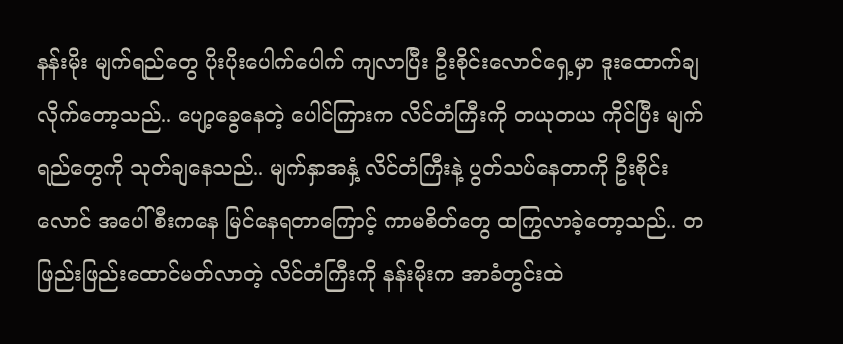နန်းမိုး မျက်ရည်တွေ ပိုးပိုးပေါက်ပေါက် ကျလာပြီး ဦးစိုင်းလောင်ရှေ့မှာ ဒူးထောက်ချလိုက်တော့သည်.. ပျော့ခွေနေတဲ့ ပေါင်ကြားက လိင်တံကြီးကို တယုတယ ကိုင်ပြီး မျက်ရည်တွေကို သုတ်ချနေသည်.. မျက်နှာအနှံ့ လိင်တံကြီးနဲ့ ပွတ်သပ်နေတာကို ဦးစိုင်းလောင် အပေါ်စီးကနေ မြင်နေရတာကြောင့် ကာမစိတ်တွေ ထကြွလာခဲ့တော့သည်.. တဖြည်းဖြည်းထောင်မတ်လာတဲ့ လိင်တံကြီးကို နန်းမိုးက အာခံတွင်းထဲ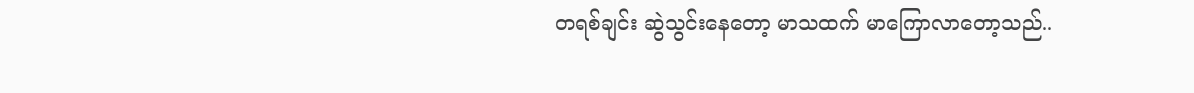တရစ်ချင်း ဆွဲသွင်းနေတော့ မာသထက် မာကြောလာတော့သည်..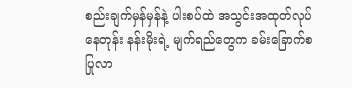စည်းချက်မှန်မှန်နဲ့ ပါးစပ်ထဲ အသွင်းအထုတ်လုပ်နေတုန်း နန်းမိုးရဲ့ မျက်ရည်တွေက ခမ်းခြောက်စ ပြုလာ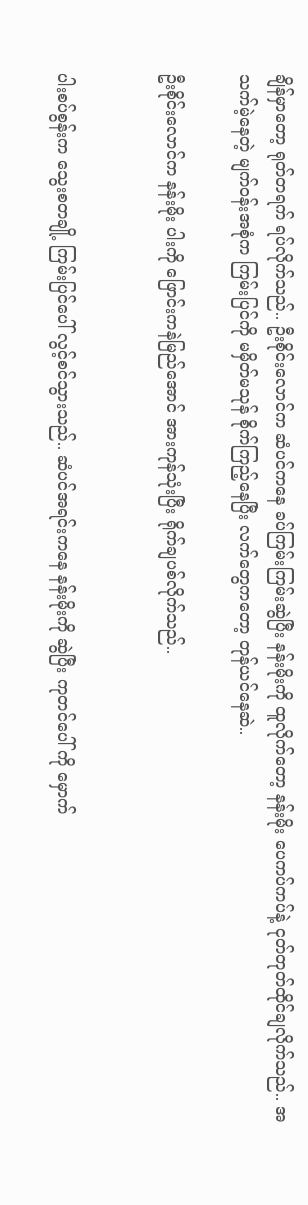ချိန်မှာတော့ ရုတ်တရက် ရပ်လိုက်သည်.. ဦးစိုင်းလောင်က ဆံပင်ကနေ ခပ်ကြမ်းကြမ်းဆွဲပြီး နန်းမိုးကို ထူလိုက်တော့ နန်းမိုး ပေကပ်ကပ်နဲ့ ငုတ်တုတ်ထိုင်ချလိုက်သည်.. အသက်မဲ့နေတဲ့ မျက်ဝန်းအစုံက ကြမ်းပြင်ကို မမှိတ်မသုန် စိုက်ကြည့်နေပြီး လက်တွေကတော့ တုန်ယင်နေဆဲ..

ဦးစိုင်းလောင်က နန်းမိုး ပါးကို ဖြောင်းကနဲမြည်အောင် အားကုန်သုံးပြီး ရိုက်ချပစ်လိုက်သည်..


ပါးစပ်စွန်းက သွေးစတချို့ ကြမ်းပြင်ပေါ် လွင့်စင်သွားသည်.. ဆံပင်အရင်းကနေ နန်းမိုးကို ဆွဲပြီး ကုတင်ပေါ် ကို မှောက်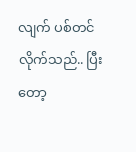လျက် ပစ်တင်လိုက်သည်.. ပြီးတော့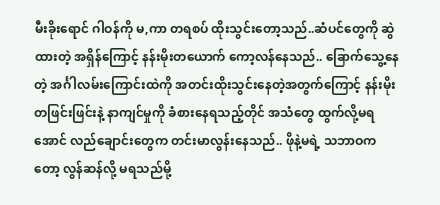မီးခိုးရောင် ဂါဝန်ကို မ,ကာ တရစပ် ထိုးသွင်းတော့သည်..ဆံပင်တွေကို ဆွဲထားတဲ့ အရှိန်ကြောင့် နန်းမိုးတယောက် ကော့လန်နေသည်.. ခြောက်သွေ့နေတဲ့ အင်္ဂါလမ်းကြောင်းထဲကို အတင်းထိုးသွင်းနေတဲ့အတွက်ကြောင့် နန်းမိုး တဖြင်းဖြင်းနဲ့ နာကျင်မှုကို ခံစားနေရသည့်တိုင် အသံတွေ ထွက်လို့မရအောင် လည်ချောင်းတွေက တင်းမာလွန်းနေသည်.. ဖိုနဲ့မရဲ့ သဘာဝကတော့ လွန်ဆန်လို့ မရသည်မို့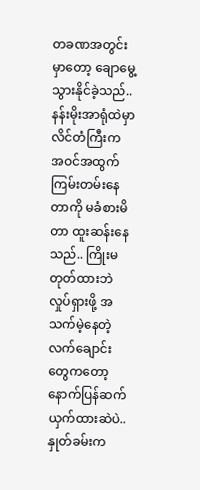တခဏအတွင်းမှာတော့ ချောမွေ့သွားနိုင်ခဲ့သည်.. နန်းမိုးအာရုံထဲမှာ လိင်တံကြီးက အဝင်အထွက်ကြမ်းတမ်းနေတာကို မခံစားမိတာ ထူးဆန်းနေသည်.. ကြိုးမတုတ်ထားဘဲ လှုပ်ရှားဖို့ အသက်မဲ့နေတဲ့ လက်ချောင်းတွေကတော့ နောက်ပြန်ဆက်ယှက်ထားဆဲပဲ..နှုတ်ခမ်းက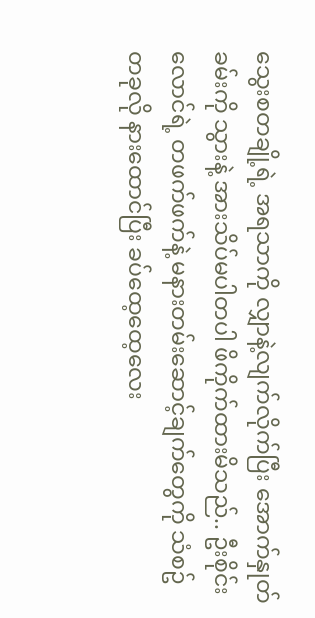သွေးစတချို့ရဲ့ အရသာကို လျှာနဲ့လျက်လိုက်ပြီး အောက်နှုတ်ခမ်းကို သွားနဲ့ အားသိပ်မပါတပါ ဖိကိုက်ထားမိသည်.. ဦးစိုင်းလောင်ရဲ့ တဖက်ဖက်နဲ့ မနားတမ်းဆောင့်ချက်တွေကို သံစဥ်တခုလို နားထောင်ပြီး ခပ်ထေ့ထေ့လေး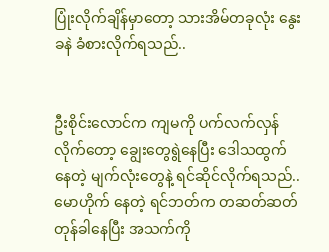ပြုံးလိုက်ချိန်မှာတော့ သားအိမ်တခုလုံး နွေးခနဲ ခံစားလိုက်ရသည်..


ဦးစိုင်းလောင်က ကျမကို ပက်လက်လှန်လိုက်တော့ ချွေးတွေရွဲနေပြီး ဒေါသထွက်နေတဲ့ မျက်လုံးတွေနဲ့ ရင်ဆိုင်လိုက်ရသည်..မောဟိုက် နေတဲ့ ရင်ဘတ်က တဆတ်ဆတ် တုန်ခါနေပြီး အသက်ကို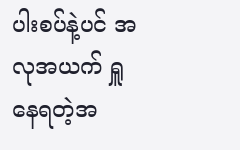ပါးစပ်နဲ့ပင် အလုအယက် ရှူနေရတဲ့အ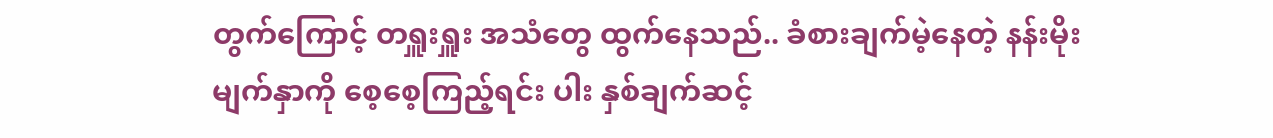တွက်ကြောင့် တရှူးရှူး အသံတွေ ထွက်နေသည်.. ခံစားချက်မဲ့နေတဲ့ နန်းမိုးမျက်နှာကို စေ့စေ့ကြည့်ရင်း ပါး နှစ်ချက်ဆင့်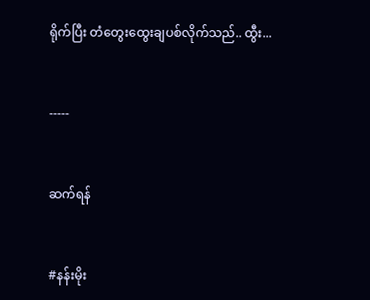ရိုက်ပြီး တံတွေးထွေးချပစ်လိုက်သည်.. ထွီး...


-----


ဆက်ရန်


#နန်းမိုး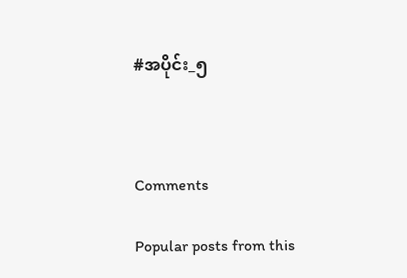#အပိုင်း_၅



Comments

Popular posts from this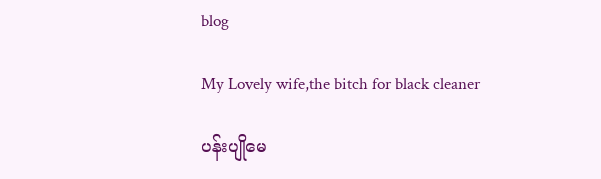blog

My Lovely wife,the bitch for black cleaner

ပန်းပျိုမေ